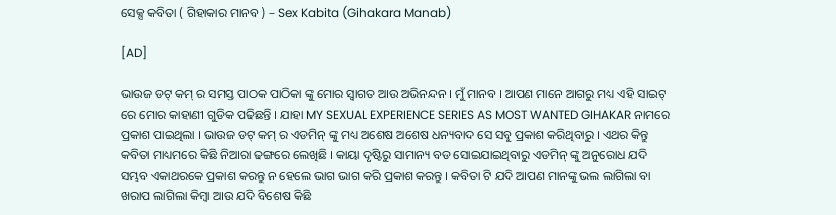ସେକ୍ସ କବିତା ( ଗିହାକାର ମାନବ ) – Sex Kabita (Gihakara Manab)

[AD]

ଭାଉଜ ଡଟ୍ କମ୍ ର ସମସ୍ତ ପାଠକ ପାଠିକା ଙ୍କୁ ମୋର ସ୍ବାଗତ ଆଉ ଅଭିନନ୍ଦନ । ମୁଁ ମାନବ । ଆପଣ ମାନେ ଆଗରୁ ମଧ୍ୟ ଏହି ସାଇଟ୍ ରେ ମୋର କାହାଣୀ ଗୁଡିକ ପଢିଛନ୍ତି । ଯାହା MY SEXUAL EXPERIENCE SERIES AS MOST WANTED GIHAKAR ନାମରେ ପ୍ରକାଶ ପାଇଥିଲା । ଭାଉଜ ଡଟ୍ କମ୍ ର ଏଡମିନ୍ ଙ୍କୁ ମଧ୍ୟ ଅଶେଷ ଅଶେଷ ଧନ୍ୟବାଦ ସେ ସବୁ ପ୍ରକାଶ କରିଥିବାରୁ । ଏଥର କିନ୍ତୁ କବିତା ମାଧ୍ୟମରେ କିଛି ନିଆରା ଢଙ୍ଗରେ ଲେଖିଛି । କାୟା ଦୃଷ୍ଟିରୁ ସାମାନ୍ୟ ବଡ ସୋଇଯାଇଥିବାରୁ ଏଡମିନ୍ ଙ୍କୁ ଅନୁରୋଧ ଯଦି ସମ୍ଭବ ଏକାଥରକେ ପ୍ରକାଶ କରନ୍ତୁ ନ ହେଲେ ଭାଗ ଭାଗ କରି ପ୍ରକାଶ କରନ୍ତୁ । କବିତା ଟି ଯଦି ଆପଣ ମାନଙ୍କୁ ଭଲ ଲାଗିଲା ବା ଖରାପ ଲାଗିଲା କିମ୍ବା ଆଉ ଯଦି ବିଶେଷ କିଛି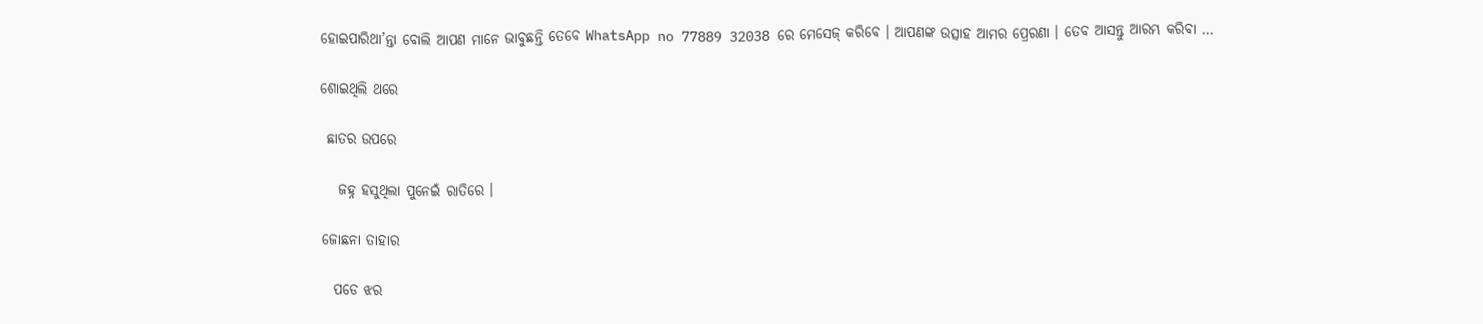ହୋଇପାରିଥା’ନ୍ତା ବୋଲି ଆପଣ ମାନେ ଭାବୁଛନ୍ତି ତେବେ WhatsApp no 77889 32038 ରେ ମେସେଜ୍ କରିବେ । ଆପଣଙ୍କ ଉତ୍ସାହ ଆମର ପ୍ରେରଣା । ତେବ ଆସନ୍ତୁ ଆରମ୍ଭ କରିବା …

ଶୋଇଥିଲି ଥରେ

 ଛାତର ଉପରେ

   ଜହ୍ନ ହସୁଥିଲା ପୁନେଇଁ ରାତିରେ ।

ଜୋଛନା ତାହାର

  ପଡେ ଝର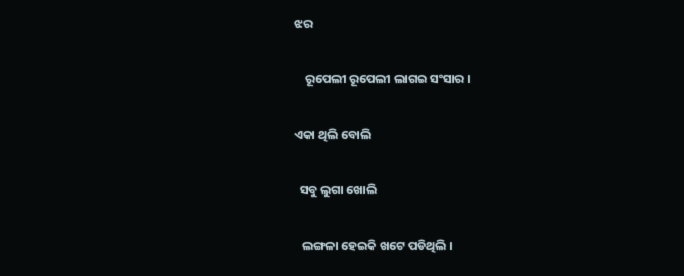ଝର

    ରୂପେଲୀ ରୂପେଲୀ ଲାଗଇ ସଂସାର ।

ଏକା ଥିଲି ବୋଲି

  ସବୁ ଲୁଗା ଖୋଲି

   ଲଙ୍ଗଳା ହେଇକି ଖଟେ ପଡିଥିଲି ।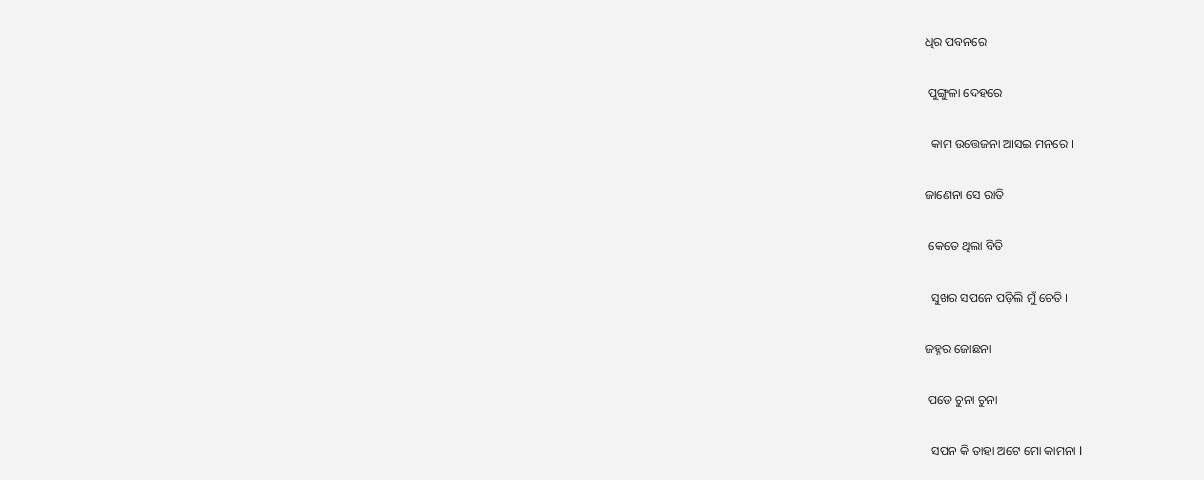ଧିର ପବନରେ

 ପୁଙ୍ଗୁଳା ଦେହରେ

  କାମ ଉତ୍ତେଜନା ଆସଇ ମନରେ ।

ଜାଣେନା ସେ ରାତି

 କେତେ ଥିଲା ବିତି

  ସୁଖର ସପନେ ପଡ଼ିଲି ମୁଁ ଚେତି ।

ଜହ୍ନର ଜୋଛନା

 ପଡେ ଚୁନା ଚୁନା

  ସପନ କି ତାହା ଅଟେ ମୋ କାମନା l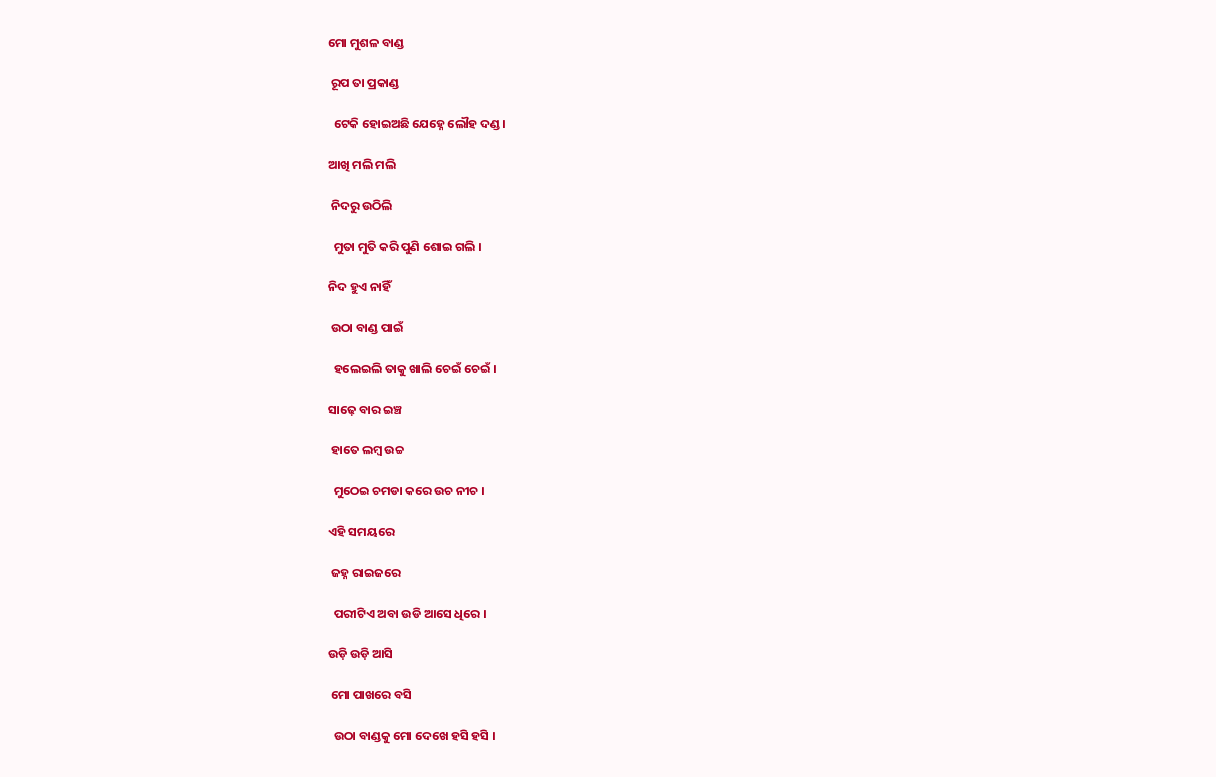ମୋ ମୁଶଳ ବାଣ୍ଡ

 ରୂପ ତା ପ୍ରକାଣ୍ଡ

  ଟେକି ହୋଇଅଛି ଯେହ୍ନେ ଲୌହ ଦଣ୍ଡ ।

ଆଖି ମଲି ମଲି

 ନିଦରୁ ଉଠିଲି

  ମୁତା ମୁତି କରି ପୁଣି ଶୋଇ ଗଲି ।

ନିଦ ହୁଏ ନାହିଁ

 ଉଠା ବାଣ୍ଡ ପାଇଁ

  ହଲେଇଲି ତାକୁ ଖାଲି ଚେଇଁ ଚେଇଁ ।

ସାଢ଼େ ବାର ଇଞ୍ଚ

 ହାତେ ଲମ୍ବ ଉଚ୍ଚ

  ମୁଠେଇ ଚମଡା କରେ ଉଚ ନୀଚ ।

ଏହି ସମୟରେ

 ଜହ୍ନ ରାଇଜରେ

  ପରୀଟିଏ ଅବା ଉଡି ଆସେ ଧିରେ ।

ଉଡ଼ି ଉଡ଼ି ଆସି

 ମୋ ପାଖରେ ବସି

  ଉଠା ବାଣ୍ଡକୁ ମୋ ଦେଖେ ହସି ହସି ।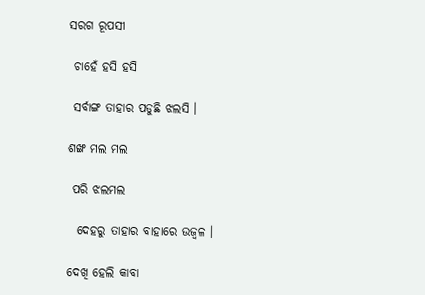ସରଗ ରୂପସୀ

 ଚାହେଁ ହସି ହସି

 ସର୍ବାଙ୍ଗ ତାହାର ପଡୁଛି ଝଲସି ।

ଶଙ୍ଖ ମଲ ମଲ

 ପରି ଝଲମଲ

  ଦେହରୁ ତାହାର ବାହାରେ ଉଜ୍ବଳ ।

ଦେଖି ହେଲି କାବା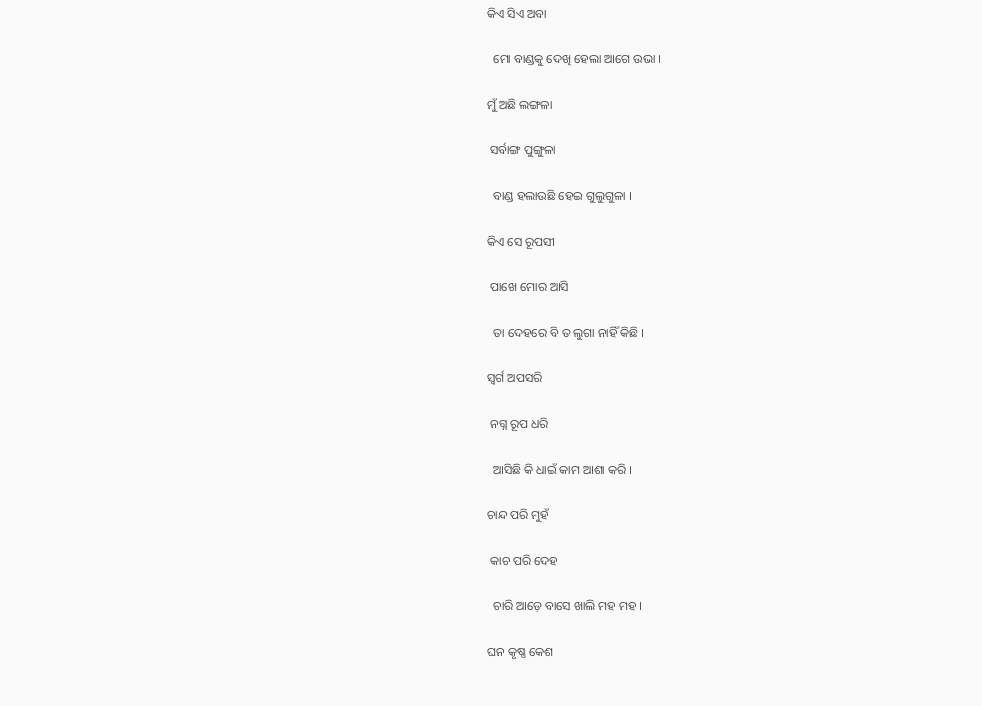କିଏ ସିଏ ଅବା

  ମୋ ବାଣ୍ଡକୁ ଦେଖି ହେଲା ଆଗେ ଉଭା ।

ମୁଁ ଅଛି ଲଙ୍ଗଳା

 ସର୍ବାଙ୍ଗ ପୁଙ୍ଗୁଳା

  ବାଣ୍ଡ ହଲାଉଛି ହେଇ ଗୁଲୁଗୁଳା ।

କିଏ ସେ ରୂପସୀ

 ପାଖେ ମୋର ଆସି

  ତା ଦେହରେ ବି ତ ଲୁଗା ନାହିଁ କିଛି ।

ସ୍ବର୍ଗ ଅପସରି

 ନଗ୍ନ ରୂପ ଧରି

  ଆସିଛି କି ଧାଇଁ କାମ ଆଶା କରି ।

ଚାନ୍ଦ ପରି ମୁହଁ

 କାଚ ପରି ଦେହ

  ଚାରି ଆଡ଼େ ବାସେ ଖାଲି ମହ ମହ ।

ଘନ କୃଷ୍ଣ କେଶ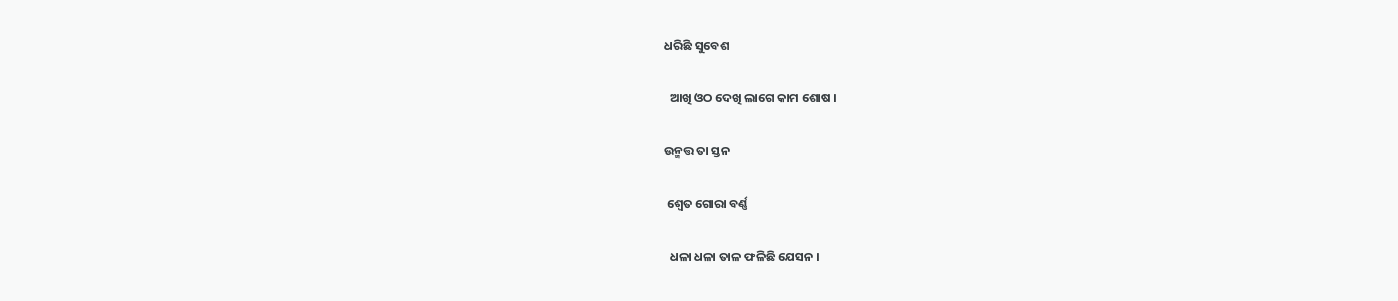ଧରିଛି ସୁବେଶ

  ଆଖି ଓଠ ଦେଖି ଲାଗେ କାମ ଶୋଷ ।

ଉନ୍ମତ୍ତ ତା ସ୍ତନ

 ଶ୍ବେତ ଗୋରା ବର୍ଣ୍ଣ

  ଧଳା ଧଳା ତାଳ ଫଳିଛି ଯେସନ ।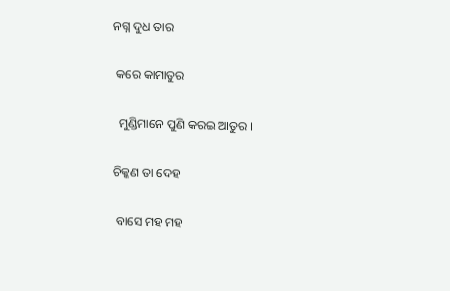ନଗ୍ନ ଦୁଧ ତାର

 କରେ କାମାତୁର

  ମୁଣ୍ଡିମାନେ ପୁଣି କରଇ ଆତୁର ।

ଚିକ୍କଣ ତା ଦେହ

 ବାସେ ମହ ମହ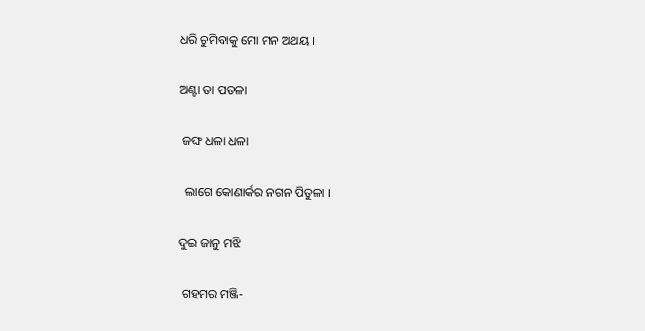ଧରି ଚୁମିବାକୁ ମୋ ମନ ଅଥୟ ।

ଅଣ୍ଟା ତା ପତଳା

 ଜଙ୍ଘ ଧଳା ଧଳା

  ଲାଗେ କୋଣାର୍କର ନଗନ ପିତୁଳା ।

ଦୁଇ ଜାନୁ ମଝି

 ଗହମର ମଞ୍ଜି-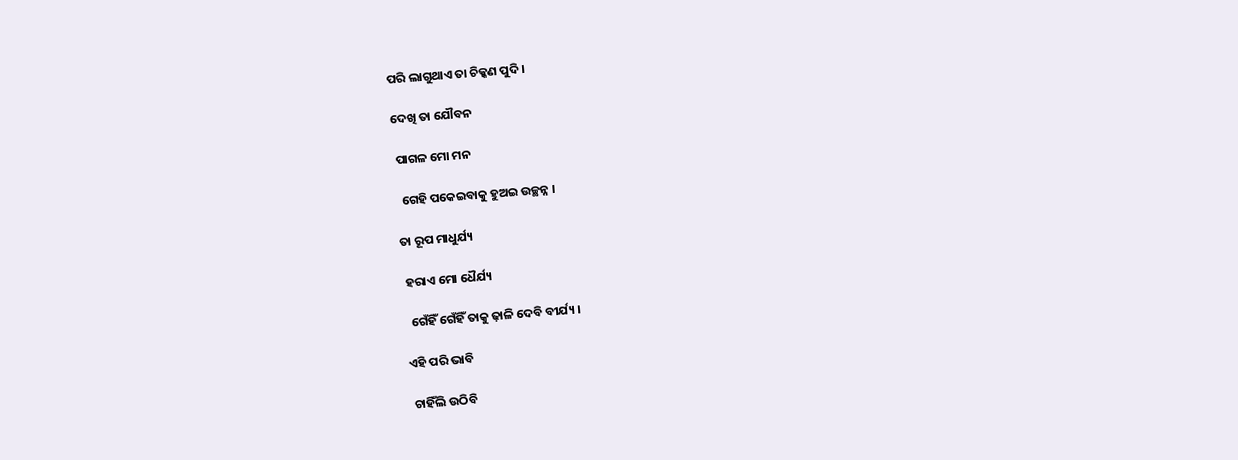ପରି ଲାଗୁଥାଏ ତା ଚିକ୍କଣ ପୁଦି ।

ଦେଖି ତା ଯୌବନ

 ପାଗଳ ମୋ ମନ

  ଗେହି ପକେଇବାକୁ ହୁଅଇ ଉଚ୍ଛନ୍ନ ।

ତା ରୂପ ମାଧୁର୍ଯ୍ୟ

 ହରାଏ ମୋ ଧୈର୍ଯ୍ୟ

  ଗେଁହିଁ ଗେଁହିଁ ତାକୁ ଢ଼ାଳି ଦେବି ବୀର୍ଯ୍ୟ ।

ଏହି ପରି ଭାବି

 ଚାହିଁଲି ଉଠିବି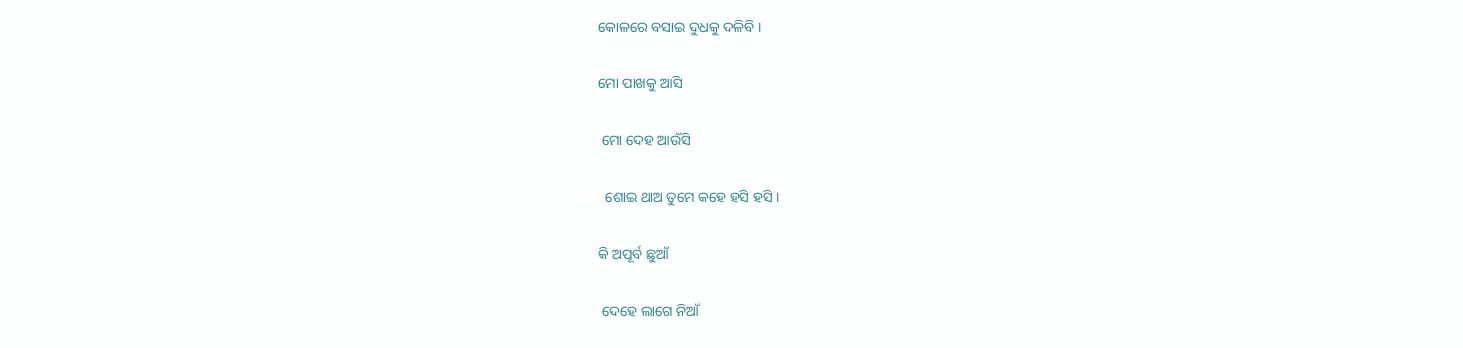କୋଳରେ ବସାଇ ଦୁଧକୁ ଦଳିବି ।

ମୋ ପାଖକୁ ଆସି

 ମୋ ଦେହ ଆଉଁସି

  ଶୋଇ ଥାଅ ତୁମେ କହେ ହସି ହସି ।

କି ଅପୂର୍ବ ଛୁଆଁ

 ଦେହେ ଲାଗେ ନିଆଁ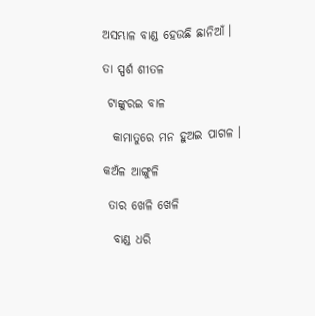ଅସମ୍ଭାଳ ବାଣ୍ଡ ହେଉଛି ଛାନିଆଁ ।

ତା ସ୍ପର୍ଶ ଶୀତଳ

 ଟାଙ୍କୁରଇ ବାଳ

  କାମାତୁରେ ମନ ହୁଅଇ ପାଗଳ ।

କଅଁଳ ଆଙ୍ଗୁଳି

 ତାର ଖେଳି ଖେଳି

  ବାଣ୍ଡ ଧରି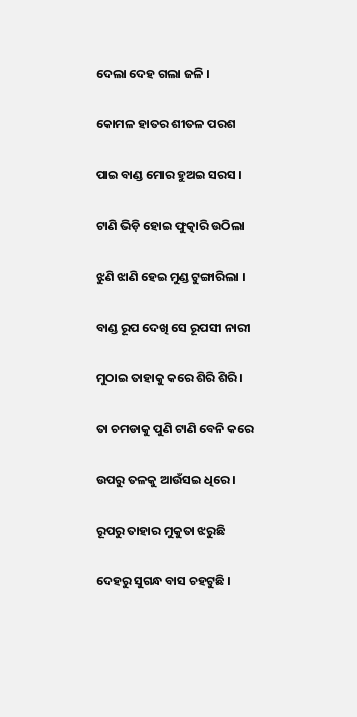ଦେଲା ଦେହ ଗଲା ଜଳି ।

କୋମଳ ହାତର ଶୀତଳ ପରଶ

ପାଇ ବାଣ୍ଡ ମୋର ହୁଅଇ ସରସ ।

ଟାଣି ଭିଡ଼ି ହୋଇ ଫୁତ୍କାରି ଉଠିଲା

ଝୁଣି ଝାଣି ହେଇ ମୁଣ୍ଡ ଟୁଙ୍ଗାରିଲା ।

ବାଣ୍ଡ ରୂପ ଦେଖି ସେ ରୂପସୀ ନାରୀ

ମୁଠାଇ ତାହାକୁ କରେ ଶିରି ଶିରି ।

ତା ଚମଡାକୁ ପୁଣି ଟାଣି ବେନି କରେ

ଉପରୁ ତଳକୁ ଆଉଁସଇ ଧିରେ ।

ରୂପରୁ ତାହାର ମୁକୁତା ଝରୁଛି

ଦେହରୁ ସୁଗନ୍ଧ ବାସ ଚହଟୁଛି ।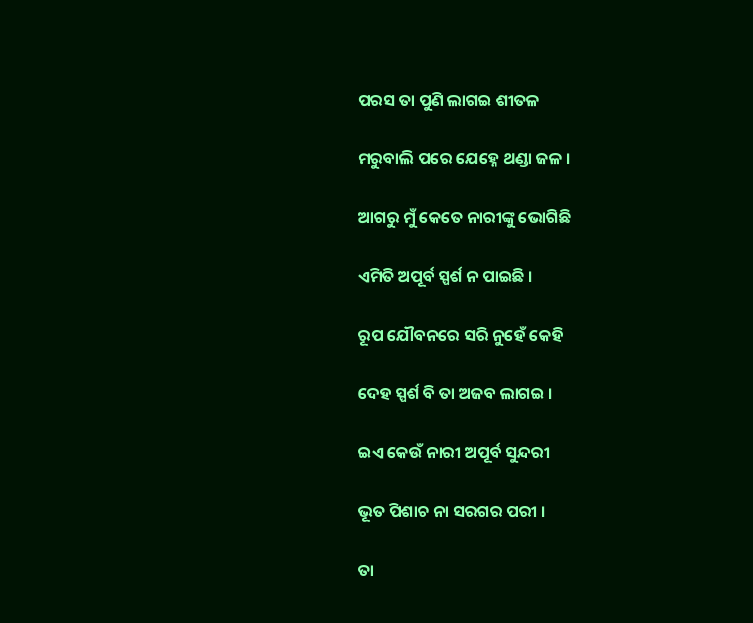ପରସ ତା ପୁଣି ଲାଗଇ ଶୀତଳ

ମରୁବାଲି ପରେ ଯେହ୍ନେ ଥଣ୍ଡା ଜଳ ।

ଆଗରୁ ମୁଁ କେତେ ନାରୀଙ୍କୁ ଭୋଗିଛି

ଏମିତି ଅପୂର୍ବ ସ୍ପର୍ଶ ନ ପାଇଛି ।

ରୂପ ଯୌବନରେ ସରି ନୁହେଁ କେହି

ଦେହ ସ୍ପର୍ଶ ବି ତା ଅଜବ ଲାଗଇ ।

ଇଏ କେଉଁ ନାରୀ ଅପୂର୍ବ ସୁନ୍ଦରୀ

ଭୂତ ପିଶାଚ ନା ସରଗର ପରୀ ।

ତା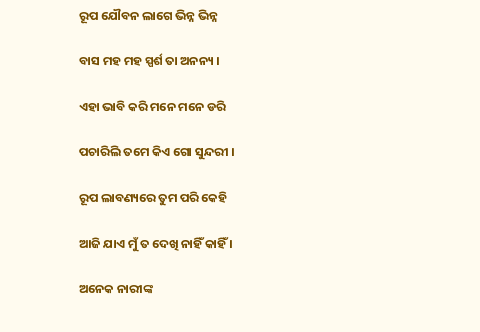ରୂପ ଯୌବନ ଲାଗେ ଭିନ୍ନ ଭିନ୍ନ

ବାସ ମହ ମହ ସ୍ପର୍ଶ ତା ଅନନ୍ୟ ।

ଏହା ଭାବି କରି ମନେ ମନେ ଡରି

ପଚାରିଲି ତମେ କିଏ ଗୋ ସୁନ୍ଦରୀ ।

ରୂପ ଲାବଣ୍ୟରେ ତୁମ ପରି କେହି

ଆଜି ଯାଏ ମୁଁ ତ ଦେଖି ନାହିଁ କାହିଁ ।

ଅନେକ ନାରୀଙ୍କ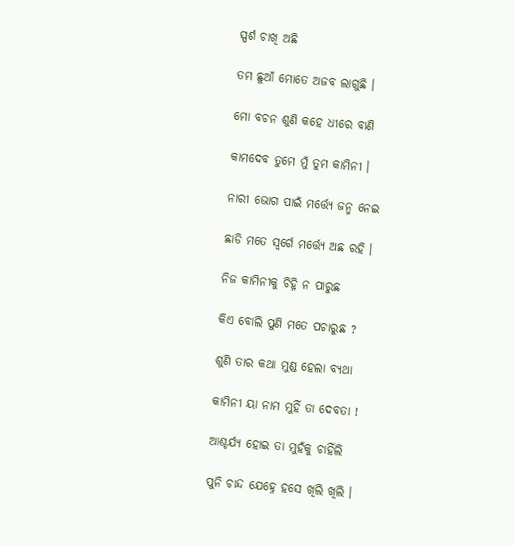ସ୍ପର୍ଶ ଚାଖି ଅଛି

ତମ ଛୁଆଁ ମୋତେ ଅଜବ ଲାଗୁଛି ।

ମୋ ବଚନ ଶୁଣି କହେ ଧୀରେ ବାଣି

କାମଦେବ ତୁମେ ମୁଁ ତୁମ କାମିନୀ ।

ନାରୀ ଭୋଗ ପାଇଁ ମର୍ତ୍ତ୍ୟେ ଜନ୍ମ ନେଇ

ଛାଡି ମତେ ସ୍ବର୍ଗେ ମର୍ତ୍ତ୍ୟେ ଅଛ ରହି ।

ନିଜ କାମିନୀକୁ ଚିହ୍ନି ନ ପାରୁଛ

କିଏ ବୋଲି ପୁଣି ମତେ ପଚାରୁଛ ?

ଶୁଣି ତାର କଥା ମୁଣ୍ଡ ହେଲା ବ୍ୟଥା

କାମିନୀ ୟା ନାମ ମୁହିଁ ତା ଦେବତା !

ଆଶ୍ଚର୍ଯ୍ୟ ହୋଇ ତା ମୁହଁକୁ ଚାହିଁଲି

ପୁନି ଚାନ୍ଦ ଯେହ୍ନେ ହସେ ଖିଲି ଖିଲି ।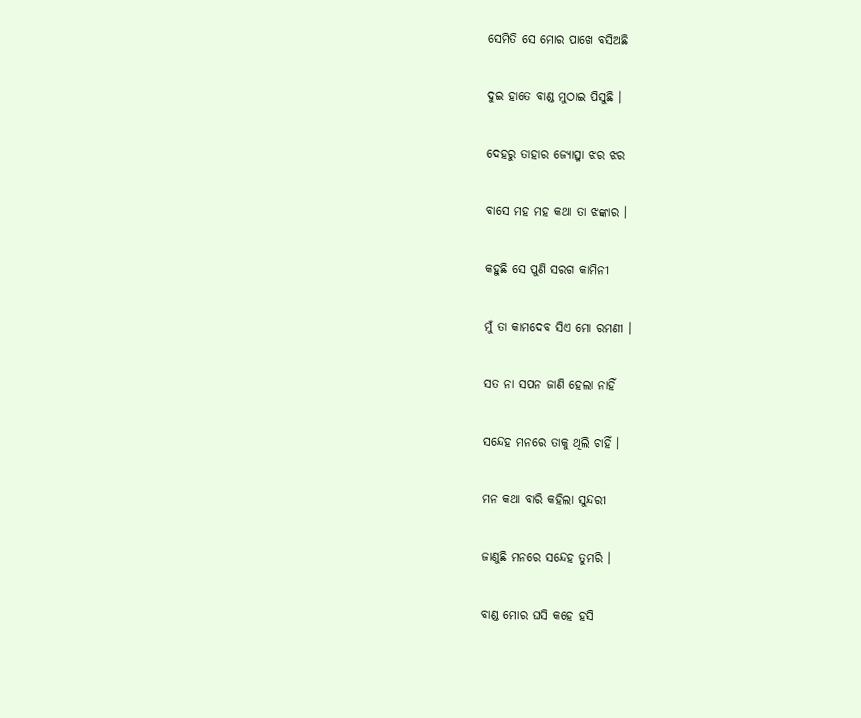ସେମିତି ସେ ମୋର ପାଖେ ବସିଅଛି

ଦୁଇ ହାତେ ବାଣ୍ଡ ମୁଠାଇ ପିସୁଛି ।

ଦେହରୁ ତାହାର ଜ୍ୟୋତ୍ସ୍ନା ଝର ଝର

ବାସେ ମହ ମହ କଥା ତା ଝଙ୍କାର ।

କହୁଛି ସେ ପୁଣି ସରଗ କାମିନୀ

ମୁଁ ତା କାମଦେବ ସିଏ ମୋ ରମଣୀ ।

ସତ ନା ସପନ ଜାଣି ହେଲା ନାହିଁ

ସନ୍ଦେହ ମନରେ ତାକୁ ଥିଲି ଚାହିଁ ।

ମନ କଥା ବାରି କହିଲା ସୁନ୍ଦରୀ

ଜାଣୁଛି ମନରେ ସନ୍ଦେହ ତୁମରି ।

ବାଣ୍ଡ ମୋର ଘସି କହେ ହସି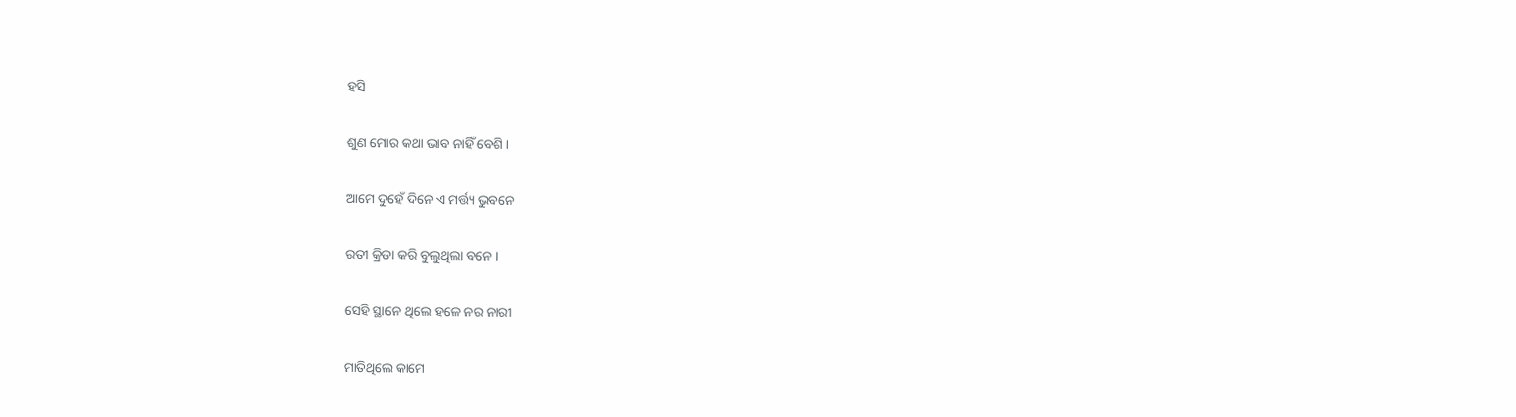ହସି

ଶୁଣ ମୋର କଥା ଭାବ ନାହିଁ ବେଶି ।

ଆମେ ଦୁହେଁ ଦିନେ ଏ ମର୍ତ୍ତ୍ୟ ଭୁବନେ

ରତୀ କ୍ରିଡା କରି ବୁଲୁଥିଲା ବନେ ।

ସେହି ସ୍ଥାନେ ଥିଲେ ହଳେ ନର ନାରୀ

ମାତିଥିଲେ କାମେ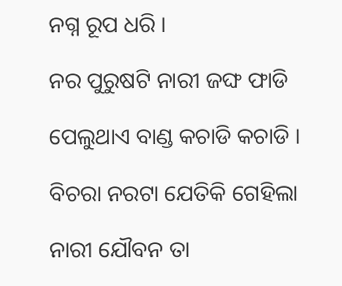ନଗ୍ନ ରୂପ ଧରି ।

ନର ପୁରୁଷଟି ନାରୀ ଜଙ୍ଘ ଫାଡି

ପେଲୁଥାଏ ବାଣ୍ଡ କଚାଡି କଚାଡି ।

ବିଚରା ନରଟା ଯେତିକି ଗେହିଲା

ନାରୀ ଯୌବନ ତା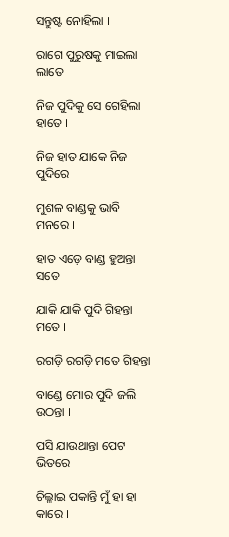ସନ୍ତୁଷ୍ଟ ନୋହିଲା ।

ରାଗେ ପୁରୁଷକୁ ମାଇଲା ଲାତେ

ନିଜ ପୁଦିକୁ ସେ ଗେହିଲା ହାତେ ।

ନିଜ ହାତ ଯାକେ ନିଜ ପୁଦିରେ

ମୁଶଳ ବାଣ୍ଡକୁ ଭାବି ମନରେ ।

ହାତ ଏଡ଼େ ବାଣ୍ଡ ହୁଅନ୍ତା ସତେ

ଯାକି ଯାକି ପୁଦି ଗିହନ୍ତା ମତେ ।

ରଗଡ଼ି ରଗଡ଼ି ମତେ ଗିହନ୍ତା

ବାଣ୍ଡେ ମୋର ପୁଦି ଜଲି ଉଠନ୍ତା ।

ପସି ଯାଉଥାନ୍ତା ପେଟ ଭିତରେ

ଚିଲ୍ଳାଇ ପକାନ୍ତି ମୁଁ ହା ହା କାରେ ।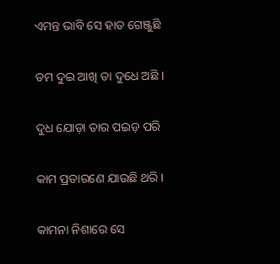ଏମନ୍ତ ଭାବି ସେ ହାତ ଗେଞ୍ଜୁଛି

ତମ ଦୁଇ ଆଖି ତା ଦୁଧେ ଅଛି ।

ଦୁଧ ଯୋଡ଼ା ତାର ପଇଡ଼ ପରି

କାମ ପ୍ରତାରଣେ ଯାଉଛି ଥରି ।

କାମନା ନିଶାରେ ସେ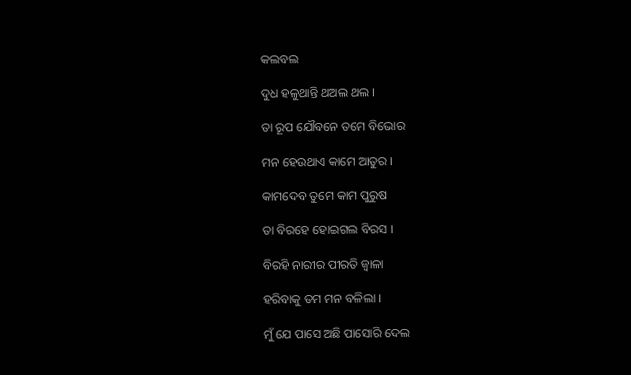କଲବଲ

ଦୁଧ ହଳୁଥାନ୍ତି ଥଅଲ ଥଲ ।

ତା ରୂପ ଯୌବନେ ତମେ ବିଭୋର

ମନ ହେଉଥାଏ କାମେ ଆତୁର ।

କାମଦେବ ତୁମେ କାମ ପୁରୁଷ

ତା ବିରହେ ହୋଇଗଲ ବିରସ ।

ବିରହି ନାରୀର ପୀରତି ଜ୍ବାଳା

ହରିବାକୁ ତମ ମନ ବଳିଲା ।

ମୁଁ ଯେ ପାସେ ଅଛି ପାସୋରି ଦେଲ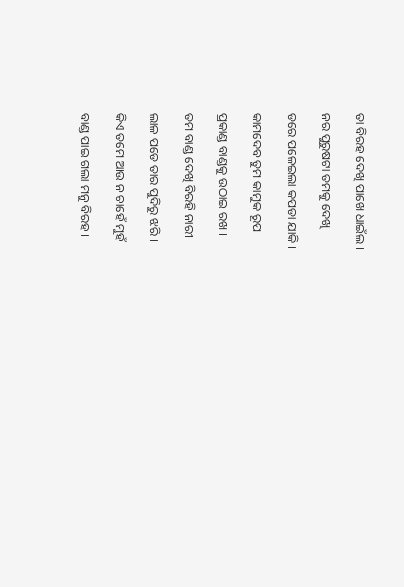ତା ବିରହ ଦେଖି ପାଖେ ଧାଇଁଲ ।

ନର ପୁରୁଷଟା ତମକୁ ଦେଖି

ଡରେ ପଳେଇଲା କପଡା ଯାକି ।

କାମଦେବ ତୁମ କାମୁକ ରୂପ

ପ୍ରକାଣ୍ଡ ବାଣ୍ଡକୁ ଉଠାଇ ରଖ ।

ତମ ବାଣ୍ଡ ଦେଖି ବିରହି ନାରୀ

ଲାଳ ପଡେ ତାର ପୁଦିରୁ ଝରି ।

କିଏ ତମେ ଆଉ ନ ଚାହେଁ ମୁହଁ

ବାଣ୍ଡ ପାଇ ଗଲା ମନୁ ବିରହ ।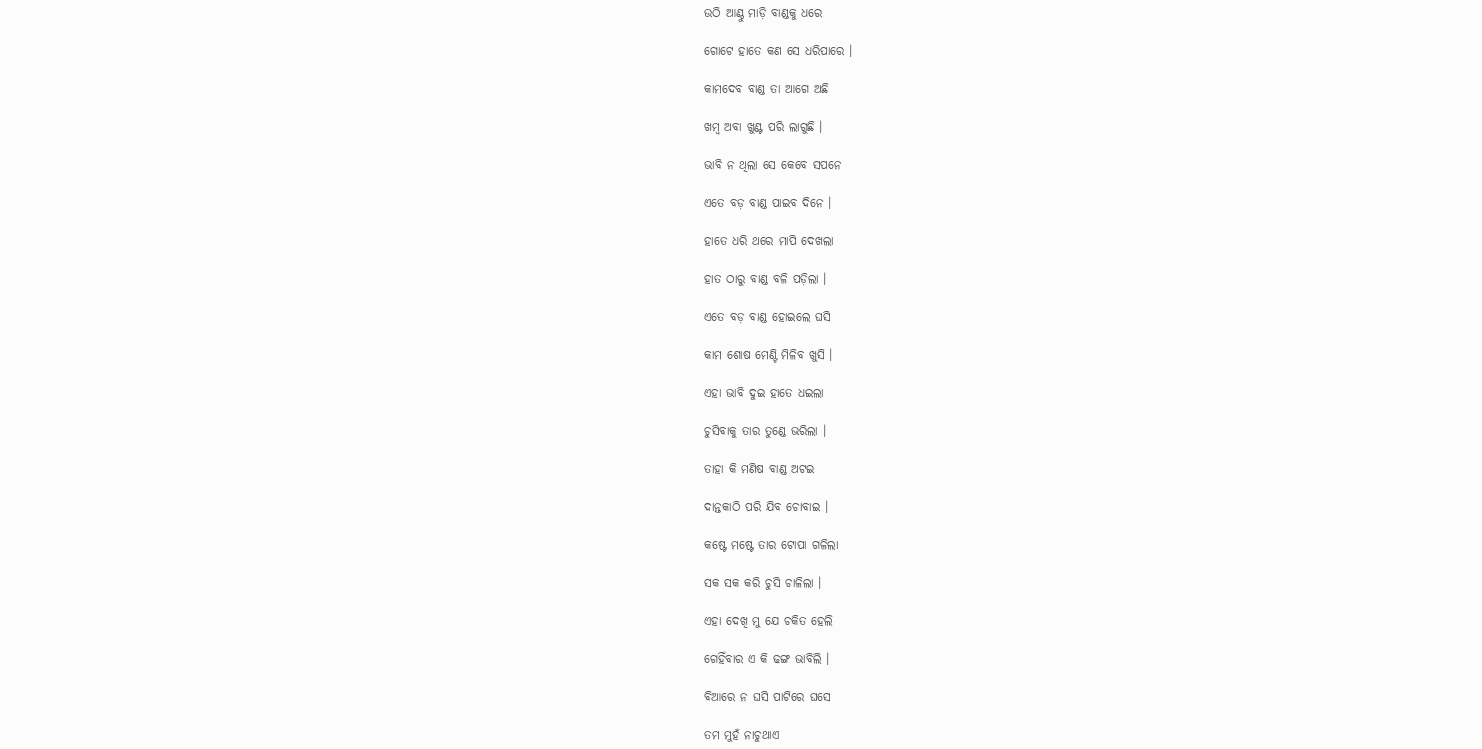ଉଠି ଆଣ୍ଠୁ ମାଡ଼ି ବାଣ୍ଡକୁ ଧରେ

ଗୋଟେ ହାତେ କଣ ସେ ଧରିପାରେ ।

କାମଦେବ ବାଣ୍ଡ ତା ଆଗେ ଅଛି

ଖମ୍ବ ଅବା ଖୁଣ୍ଟ ପରି ଲାଗୁଛି ।

ଭାବି ନ ଥିଲା ସେ କେବେ ସପନେ

ଏତେ ବଡ଼ ବାଣ୍ଡ ପାଇବ ଦିନେ ।

ହାତେ ଧରି ଥରେ ମାପି ଦେଖଲା

ହାତ ଠାରୁ ବାଣ୍ଡ ବଳି ପଡ଼ିଲା ।

ଏତେ ବଡ଼ ବାଣ୍ଡ ହୋଇଲେ ଘସି

କାମ ଶୋଷ ମେଣ୍ଟି ମିଳିବ ଖୁସି ।

ଏହା ଭାବି ଦୁଇ ହାତେ ଧଇଲା

ଚୁସିବାକୁ ତାର ତୁଣ୍ଡେ ଭରିଲା ।

ତାହା କି ମଣିଷ ବାଣ୍ଡ ଅଟଇ

ଦାନ୍ତକାଠି ପରି ଯିବ ଚୋବାଇ ।

କଷ୍ଟେ ମଷ୍ଟେ ତାର ଟୋପା ଗଳିଲା

ସକ ସକ କରି ଚୁସି ଚାଳିଲା ।

ଏହା ଦେଖି ମୁ ଯେ ଚକିତ ହେଲି

ଗେହିଁବାର ଏ କି ଢଙ୍ଗ ଭାବିଲି ।

ବିଆରେ ନ ଘସି ପାଟିରେ ଘସେ

ତମ ମୁହଁ ନାଚୁଥାଏ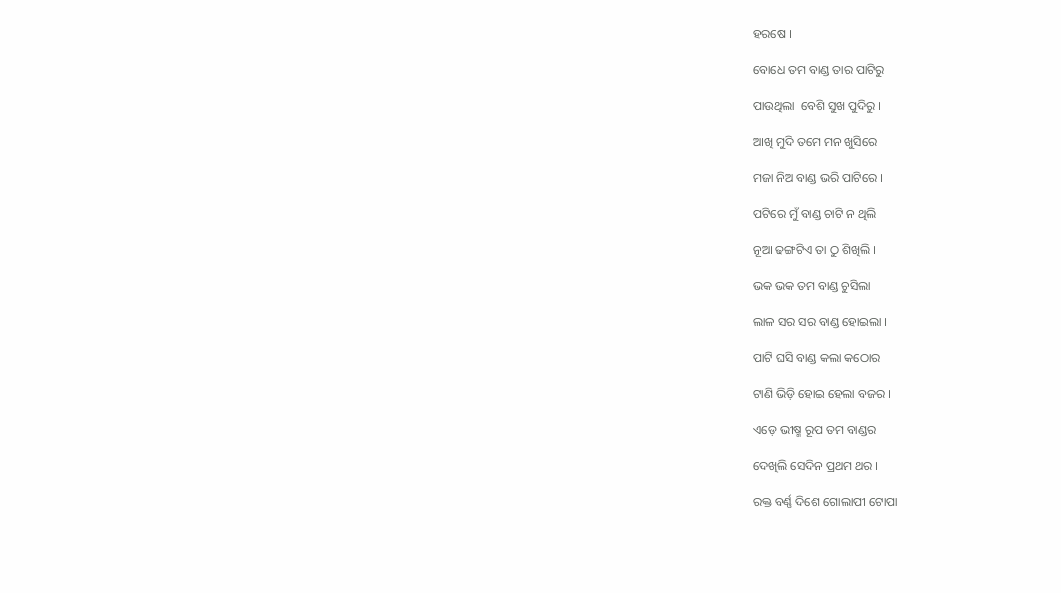ହରଷେ ।

ବୋଧେ ତମ ବାଣ୍ଡ ତାର ପାଟିରୁ

ପାଉଥିଲା  ବେଶି ସୁଖ ପୁଦିରୁ ।

ଆଖି ମୁଦି ତମେ ମନ ଖୁସିରେ

ମଜା ନିଅ ବାଣ୍ଡ ଭରି ପାଟିରେ ।

ପଟିରେ ମୁଁ ବାଣ୍ଡ ଚାଟି ନ ଥିଲି

ନୂଆ ଢଙ୍ଗଟିଏ ତା ଠୁ ଶିଖିଲି ।

ଭକ ଭକ ତମ ବାଣ୍ଡ ଚୁସିଲା

ଲାଳ ସର ସର ବାଣ୍ଡ ହୋଇଲା ।

ପାଟି ଘସି ବାଣ୍ଡ କଲା କଠୋର

ଟାଣି ଭିଡ଼ି ହୋଇ ହେଲା ବଜର ।

ଏଡ଼େ ଭୀଷ୍ମ ରୂପ ତମ ବାଣ୍ଡର

ଦେଖିଲି ସେଦିନ ପ୍ରଥମ ଥର ।

ରକ୍ତ ବର୍ଣ୍ଣ ଦିଶେ ଗୋଲାପୀ ଟୋପା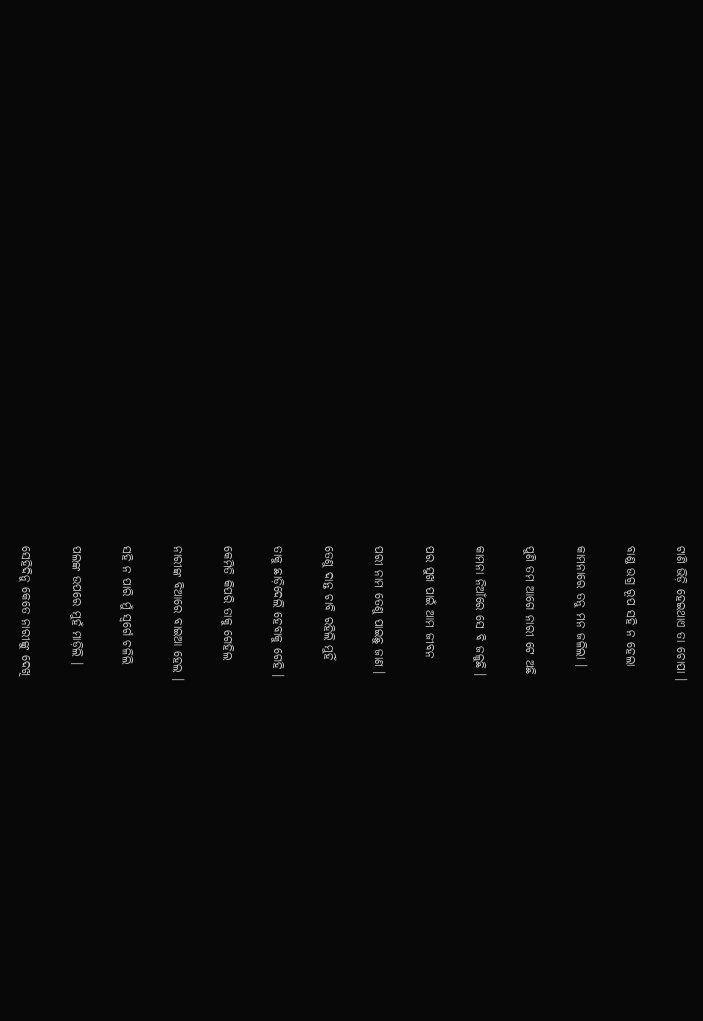ଟାଣି ଭିଡ଼ି ହେଇଥାଏ ତା ଚୋପା ।

ବାଣ୍ଡ ଉଗ୍ର ରୂପ ସହି ନ ହେଲା

କାମନାରେ ତନୁ ମନ ଜଳିଲା ।

ପୁଣି ତମ ଆଗେ ନାରୀ ଟେ ଅଛି

କାମନା ନିଆଁରେ ସେ ବି ଜଳୁଛି ।

ପର ସୁଖ ପାଇଁ ଆମ ଜୀବନ

ପରୀ ନାମ ତେଣୁ ପାଇଛୁ ଜାଣ ।

ତେଣୁ ଦାନ୍ତ ଚାବି ରହିଲି ମୁହିଁ

ତାକୁ ଛାଡ଼ିଦେଲି ହେବାକୁ ଗେହି ।

କେମିତି କିପରି ତାକୁ ଗେହିଲ

ନାରୀଙ୍କ ବିଆରେ ବାଇଆ ହେଲ ।

ସହି ନ ପାରି ମୁଁ ସ୍ବର୍ଗେ ଚଳିଲି

ପଲଙ୍କ ଉପରେ ମୁହଁ ମାଡ଼ିଲି ।

ସେହିଦିନୁ କେତେ ନାରୀଙ୍କୁ ଦେଖି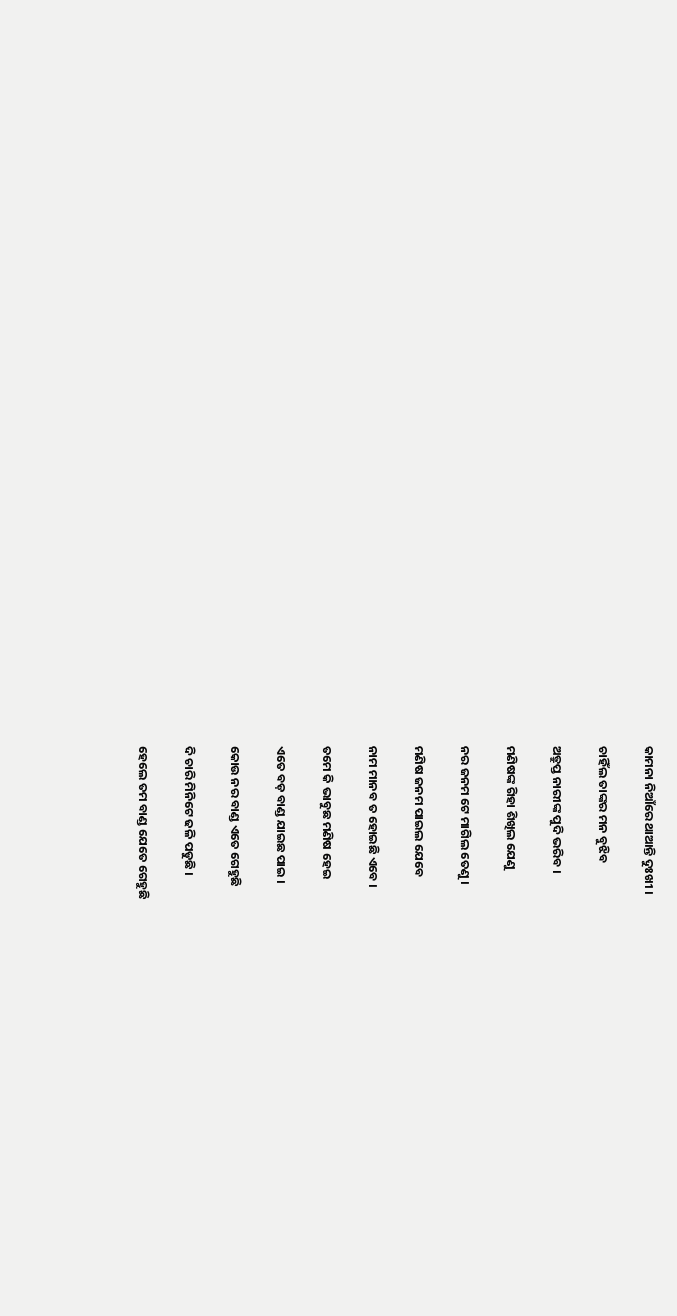କାମନା ନିଆଁରେ ଥାଆନ୍ତି ଦୁଃଖୀ ।

ଚାହିଁଲ ତାଙ୍କର ମନ ବୁଝିବ

ଅତ୍ରୁପ୍ତ ନାରୀଙ୍କ ପୁଦି ଭରିବ ।

ମଣିଷଙ୍କ ଗିହା ଶିଖିଲ ଯେଣୁ

ନର ଜନମ ଟେ ମାଗିଲ ତେଣୁ ।

ମଣିଷ ଜନମ ପାଇଲ ଯେବେ

ନାମ ମାନବ ତ ହୋଇଛି ଏବେ ।

ତମେ କି ଭାବୁଛ ମଣିଷ ହେଇ

ଏତେ ବଡ଼ ବାଣ୍ଡ ଯାଇଛ ପାଇ ।

କୋଉ ନର ବାଣ୍ଡ ଏତେ ଗେହୁଛି

ଦି ଚାରି ମିନିଟେ ଢଳି ପଡୁଛି ।

ହେଲେ ତମ ବାଣ୍ଡ ଯେତେ ଗେହୁଛି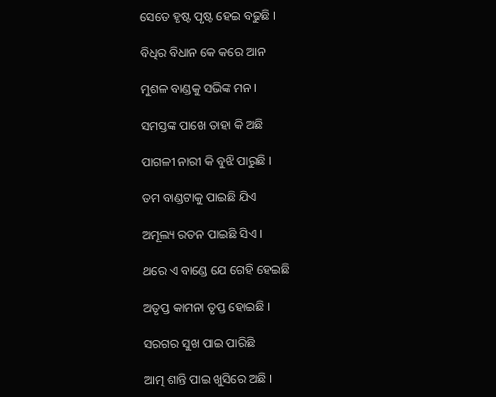ସେତେ ହୃଷ୍ଟ ପୃଷ୍ଟ ହେଇ ବଢୁଛି ।

ବିଧିର ବିଧାନ କେ କରେ ଆନ

ମୁଶଳ ବାଣ୍ଡକୁ ସଭିଙ୍କ ମନ ।

ସମସ୍ତଙ୍କ ପାଖେ ତାହା କି ଅଛି

ପାଗଳୀ ନାରୀ କି ବୁଝି ପାରୁଛି ।

ତମ ବାଣ୍ଡଟାକୁ ପାଇଛି ଯିଏ

ଅମୂଲ୍ୟ ରତନ ପାଇଛି ସିଏ ।

ଥରେ ଏ ବାଣ୍ଡେ ଯେ ଗେହି ହେଇଛି

ଅତୃପ୍ତ କାମନା ତୃପ୍ତ ହୋଇଛି ।

ସରଗର ସୁଖ ପାଇ ପାରିଛି

ଆତ୍ମ ଶାନ୍ତି ପାଇ ଖୁସିରେ ଅଛି ।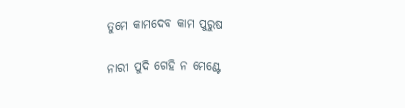ତୁମେ କାମଦେବ କାମ ପୁରୁଷ

ନାରୀ ପୁଦି ଗେହି ନ ମେଣ୍ଟେ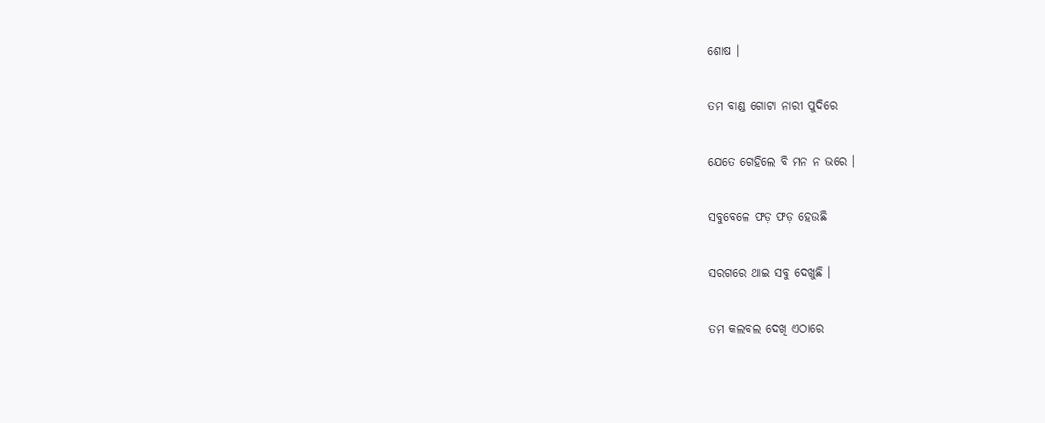ଶୋଷ ।

ତମ ବାଣ୍ଡ ଗୋଟା ନାରୀ ପୁଦିରେ

ଯେତେ ଗେହିଲେ ବି ମନ ନ ଭରେ ।

ସବୁବେଳେ ଫଡ଼ ଫଡ଼ ହେଉଛି

ସରଗରେ ଥାଇ ସବୁ ଦେଖୁଛି ।

ତମ କଲବଲ ଦେଖି ଏଠାରେ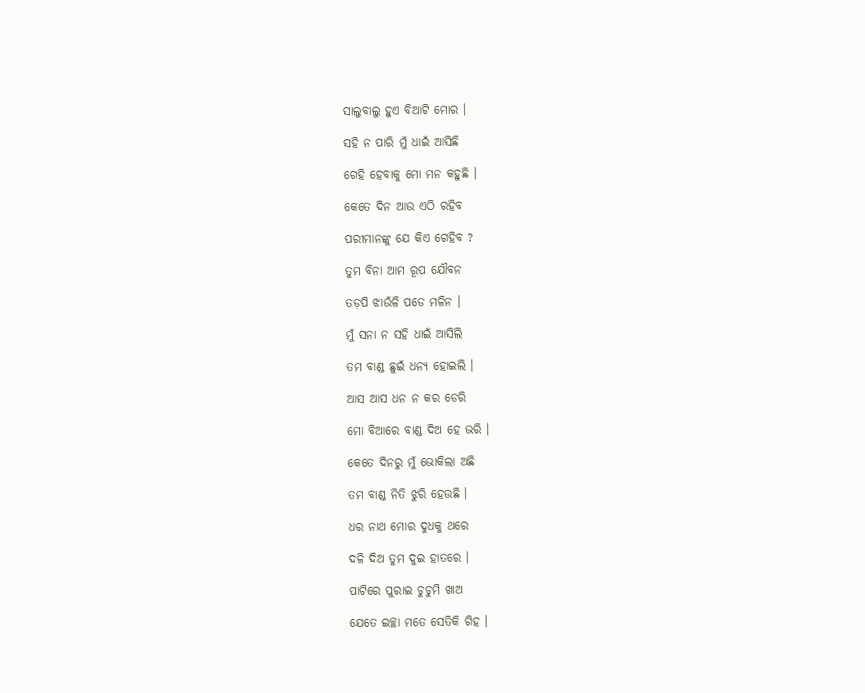ସାଲୁବାଲୁ ହୁଏ ବିଆଟି ମୋର ।

ସହି ନ ପାରି ମୁଁ ଧାଇଁ ଆସିଛି

ଗେହି ହେବାକୁ ମୋ ମନ କହୁଛି ।

କେତେ ଦିନ ଆଉ ଏଠି ରହିବ

ପରୀମାନଙ୍କୁ ଯେ କିଏ ଗେହିବ ?

ତୁମ ବିନା ଆମ ରୂପ ଯୌବନ

ତଡ଼ପି ଝାଉଁଳି ପଡେ ମଳିନ ।

ମୁଁ ସନା ନ ସହି ଧାଇଁ ଆସିଲି

ତମ ବାଣ୍ଡ ଛୁଇଁ ଧନ୍ୟ ହୋଇଲି ।

ଆସ ଆସ ଧନ ନ କର ଡେରି

ମୋ ବିଆରେ ବାଣ୍ଡ ଦିଅ ହେ ଭରି ।

କେତେ ଦିନରୁ ମୁଁ ଭୋକିଲା ଅଛି

ତମ ବାଣ୍ଡ ନିତି ଝୁରି ହେଉଛି ।

ଧର ନାଥ ମୋର ଦୁଧକୁ ଥରେ

ଦଳି ଦିଅ ତୁମ ଦୁଇ ହାତରେ ।

ପାଟିରେ ପୁରାଇ ଚୁଚୁମି ଖାଅ

ଯେତେ ଇଚ୍ଛା ମତେ ସେତିକି ଗିହ ।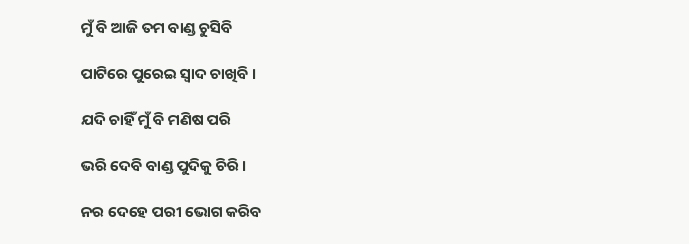ମୁଁ ବି ଆଜି ତମ ବାଣ୍ଡ ଚୁସିବି

ପାଟିରେ ପୁରେଇ ସ୍ବାଦ ଚାଖିବି ।

ଯଦି ଚାହିଁ ମୁଁ ବି ମଣିଷ ପରି

ଭରି ଦେବି ବାଣ୍ଡ ପୁଦିକୁ ଚିରି ।

ନର ଦେହେ ପରୀ ଭୋଗ କରିବ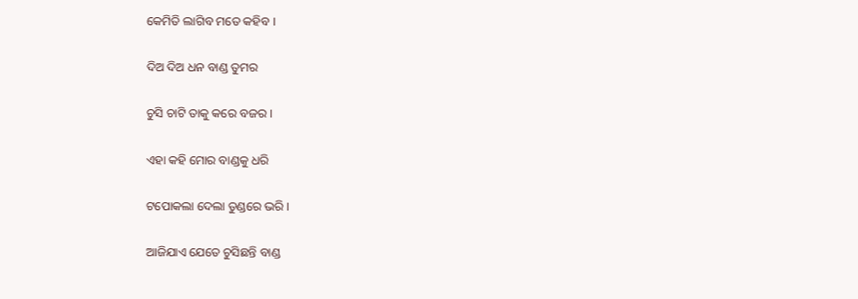କେମିତି ଲାଗିବ ମତେ କହିବ ।

ଦିଅ ଦିଅ ଧନ ବାଣ୍ଡ ତୁମର

ଚୁସି ଚାଟି ତାକୁ କରେ ବଜର ।

ଏହା କହି ମୋର ବାଣ୍ଡକୁ ଧରି

ଟପୋକଲା ଦେଲା ତୁଣ୍ଡରେ ଭରି ।

ଆଜିଯାଏ ଯେତେ ଚୁସିଛନ୍ତି ବାଣ୍ଡ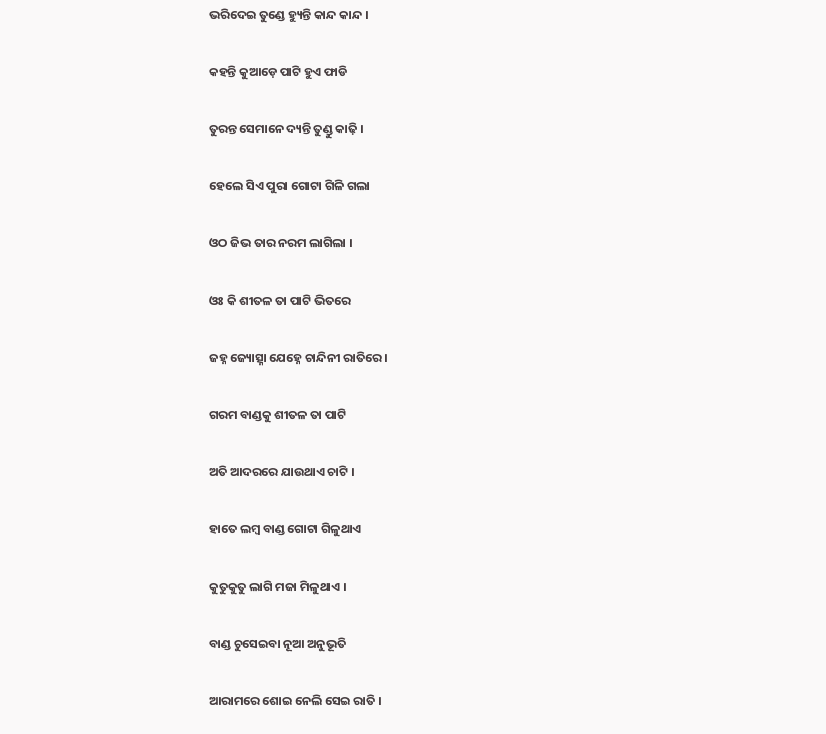ଭରିଦେଇ ତୁଣ୍ଡେ ହ୍ୟୁନ୍ତି କାନ୍ଦ କାନ୍ଦ ।

କହନ୍ତି କୁଆଡ଼େ ପାଟି ହୁଏ ଫାଡି

ତୁରନ୍ତ ସେମାନେ ଦ୍ୟନ୍ତି ତୁଣ୍ଡୁ କାଢ଼ି ।

ହେଲେ ସିଏ ପୁରା ଗୋଟା ଗିଳି ଗଲା

ଓଠ ଜିଭ ତାର ନରମ ଲାଗିଲା ।

ଓଃ କି ଶୀତଳ ତା ପାଟି ଭିତରେ

ଜହ୍ନ ଜ୍ୟୋତ୍ସ୍ନା ଯେହ୍ନେ ଚାନ୍ଦିନୀ ରାତିରେ ।

ଗରମ ବାଣ୍ଡକୁ ଶୀତଳ ତା ପାଟି

ଅତି ଆଦରରେ ଯାଉଥାଏ ଚାଟି ।

ହାତେ ଲମ୍ବ ବାଣ୍ଡ ଗୋଟା ଗିଳୁଥାଏ

କୁତୁକୁତୁ ଲାଗି ମଜା ମିଳୁଥାଏ ।

ବାଣ୍ଡ ଚୁସେଇବା ନୂଆ ଅନୁଭୂତି

ଆରାମରେ ଶୋଇ ନେଲି ସେଇ ରାତି ।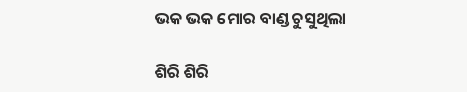ଭକ ଭକ ମୋର ବାଣ୍ଡ ଚୁସୁଥିଲା

ଶିରି ଶିରି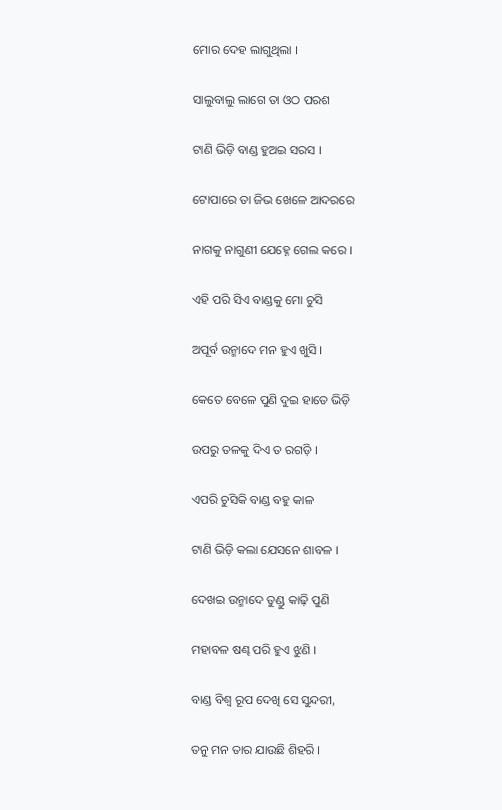ମୋର ଦେହ ଲାଗୁଥିଲା ।

ସାଲୁବାଲୁ ଲାଗେ ତା ଓଠ ପରଶ

ଟାଣି ଭିଡ଼ି ବାଣ୍ଡ ହୁଅଇ ସରସ ।

ଟୋପାରେ ତା ଜିଭ ଖେଳେ ଆଦରରେ

ନାଗକୁ ନାଗୁଣୀ ଯେହ୍ନେ ଗେଲ କରେ ।

ଏହି ପରି ସିଏ ବାଣ୍ଡକୁ ମୋ ଚୁସି

ଅପୂର୍ବ ଉନ୍ମାଦେ ମନ ହୁଏ ଖୁସି ।

କେତେ ବେଳେ ପୁଣି ଦୁଇ ହାତେ ଭିଡ଼ି

ଉପରୁ ତଳକୁ ଦିଏ ତ ରଗଡ଼ି ।

ଏପରି ଚୁସିକି ବାଣ୍ଡ ବହୁ କାଳ

ଟାଣି ଭିଡ଼ି କଲା ଯେସନେ ଶାବଳ ।

ଦେଖଇ ଉନ୍ମାଦେ ତୁଣ୍ଡୁ କାଢ଼ି ପୁଣି

ମହାବଳ ଷଣ୍ଢ ପରି ହୁଏ ଝୁଣି ।

ବାଣ୍ଡ ବିଶ୍ବ ରୂପ ଦେଖି ସେ ସୁନ୍ଦରୀ,

ତନୁ ମନ ତାର ଯାଉଛି ଶିହରି ।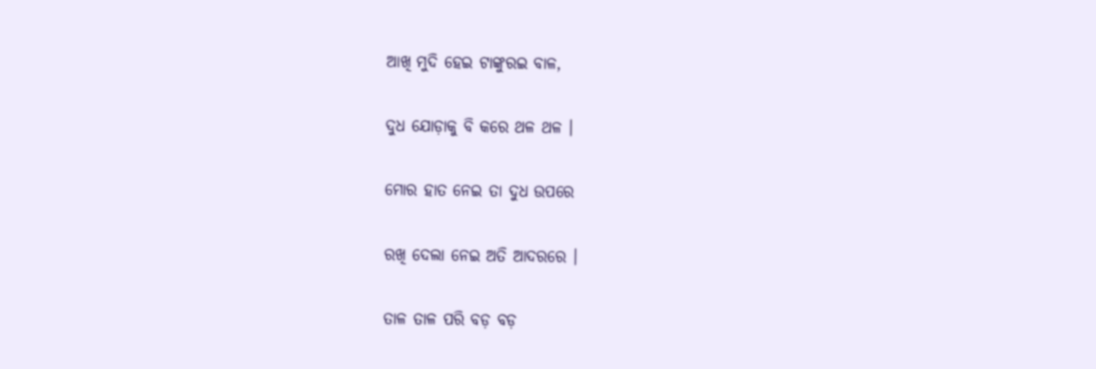ଆଖି ମୁଦି ହେଇ ଟାଙ୍କୁରଇ ବାଳ,

ଦୁଧ ଯୋଡ଼ାକୁ ବି କରେ ଥଳ ଥଳ ।

ମୋର ହାତ ନେଇ ତା ଦୁଧ ଉପରେ

ରଖି ଦେଲା ନେଇ ଅତି ଆଦରରେ ।

ତାଳ ତାଳ ପରି ବଡ଼ ବଡ଼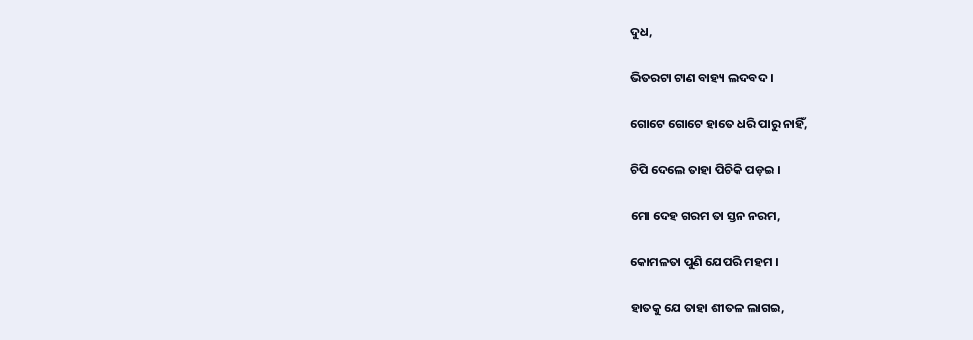ଦୁଧ,

ଭିତରଟା ଟାଣ ବାହ୍ୟ ଲଦବଦ ।

ଗୋଟେ ଗୋଟେ ହାତେ ଧରି ପାରୁ ନାହିଁ,

ଚିପି ଦେଲେ ତାହା ପିଚିକି ପଡ଼ଇ ।

ମୋ ଦେହ ଗରମ ତା ସ୍ତନ ନରମ,

କୋମଳତା ପୁଣି ଯେପରି ମହମ ।

ହାତକୁ ଯେ ତାହା ଶୀତଳ ଲାଗଇ,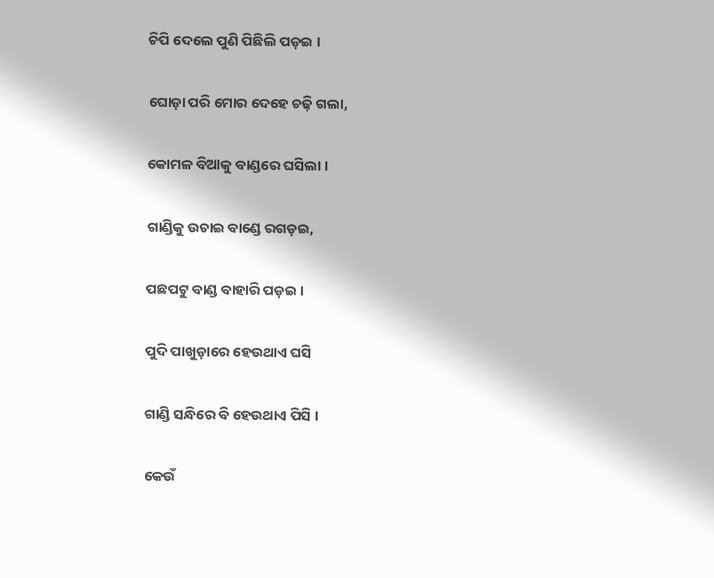ଚିପି ଦେଲେ ପୁଣି ପିଛିଲି ପଡ଼ଇ ।

ଘୋଡ଼ା ପରି ମୋର ଦେହେ ଚଢ଼ି ଗଲା,

କୋମଳ ବିଆକୁ ବାଣ୍ଡରେ ଘସିଲା ।

ଗାଣ୍ଡିକୁ ଉଚାଇ ବାଣ୍ଡେ ରଗଡ଼ଇ,

ପଛପଟୁ ବାଣ୍ଡ ବାହାରି ପଡ଼ଇ ।

ପୁଦି ପାଖୁଡ଼ାରେ ହେଉଥାଏ ଘସି

ଗାଣ୍ଡି ସନ୍ଧିରେ ବି ହେଉଥାଏ ପିସି ।

କେଉଁ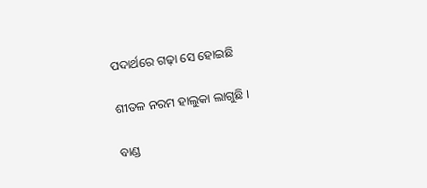ପଦାର୍ଥରେ ଗଢ଼ା ସେ ହୋଇଛି

ଶୀତଳ ନରମ ହାଲୁକା ଲାଗୁଛି ।

ବାଣ୍ଡ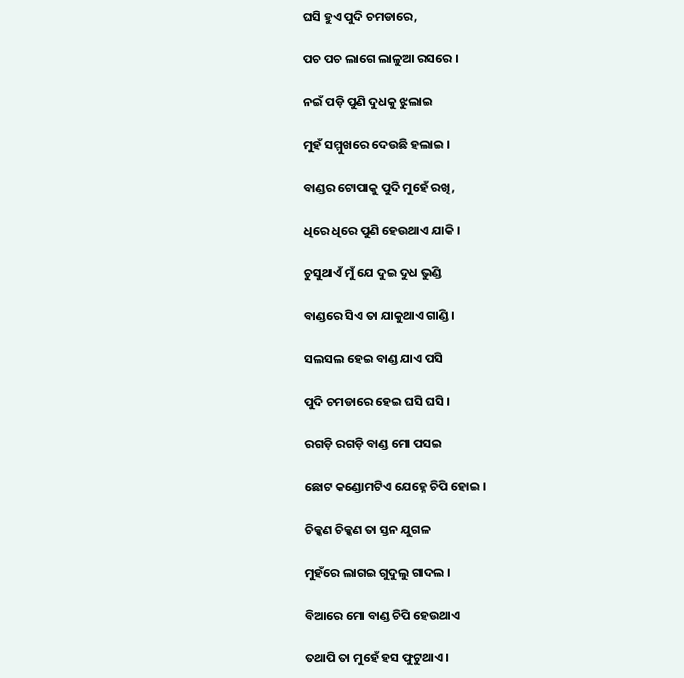ଘସି ହୁଏ ପୁଦି ଚମଡାରେ,

ପଚ ପଚ ଲାଗେ ଲାଳୁଆ ରସରେ ।

ନଇଁ ପଡ଼ି ପୁଣି ଦୁଧକୁ ଝୁଲାଇ

ମୁହଁ ସମ୍ମୁଖରେ ଦେଉଛି ହଲାଇ ।

ବାଣ୍ଡର ଟୋପାକୁ ପୁଦି ମୁହେଁ ରଖି,

ଧିରେ ଧିରେ ପୁଣି ହେଉଥାଏ ଯାକି ।

ଚୁସୁଥାଏଁ ମୁଁ ଯେ ଦୁଇ ଦୁଧ ଭୁଣ୍ଡି

ବାଣ୍ଡରେ ସିଏ ତା ଯାକୁଥାଏ ଗାଣ୍ଡି ।

ସଲସଲ ହେଇ ବାଣ୍ଡ ଯାଏ ପସି

ପୁଦି ଚମଡାରେ ହେଇ ଘସି ଘସି ।

ରଗଡ଼ି ରଗଡ଼ି ବାଣ୍ଡ ମୋ ପସଇ

ଛୋଟ କଣ୍ଡୋମଟିଏ ଯେହ୍ନେ ଚିପି ହୋଇ ।

ଚିକ୍କଣ ଚିକ୍କଣ ତା ସ୍ତନ ଯୁଗଳ

ମୁହଁରେ ଲାଗଇ ଗୁଦୁଲୁ ଗାଦଲ ।

ବିଆରେ ମୋ ବାଣ୍ଡ ଚିପି ହେଉଥାଏ

ତଥାପି ତା ମୁହେଁ ହସ ଫୁଟୁଥାଏ ।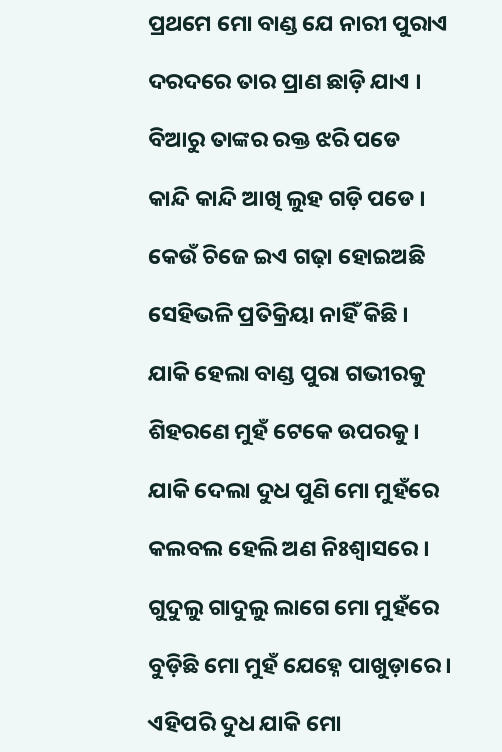ପ୍ରଥମେ ମୋ ବାଣ୍ଡ ଯେ ନାରୀ ପୁରାଏ

ଦରଦରେ ତାର ପ୍ରାଣ ଛାଡ଼ି ଯାଏ ।

ବିଆରୁ ତାଙ୍କର ରକ୍ତ ଝରି ପଡେ

କାନ୍ଦି କାନ୍ଦି ଆଖି ଲୁହ ଗଡ଼ି ପଡେ ।

କେଉଁ ଚିଜେ ଇଏ ଗଢ଼ା ହୋଇଅଛି

ସେହିଭଳି ପ୍ରତିକ୍ରିୟା ନାହିଁ କିଛି ।

ଯାକି ହେଲା ବାଣ୍ଡ ପୁରା ଗଭୀରକୁ

ଶିହରଣେ ମୁହଁ ଟେକେ ଉପରକୁ ।

ଯାକି ଦେଲା ଦୁଧ ପୁଣି ମୋ ମୁହଁରେ

କଲବଲ ହେଲି ଅଣ ନିଃଶ୍ବାସରେ ।

ଗୁଦୁଲୁ ଗାଦୁଲୁ ଲାଗେ ମୋ ମୁହଁରେ

ବୁଡ଼ିଛି ମୋ ମୁହଁ ଯେହ୍ନେ ପାଖୁଡ଼ାରେ ।

ଏହିପରି ଦୁଧ ଯାକି ମୋ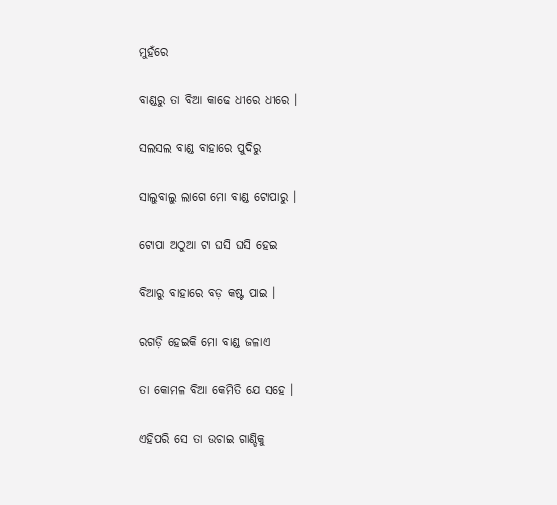ମୁହଁରେ

ବାଣ୍ଡରୁ ତା ବିଆ କାଢେ ଧୀରେ ଧୀରେ ।

ସଲସଲ ବାଣ୍ଡ ବାହାରେ ପୁଦିରୁ

ସାଲୁବାଲୁ ଲାଗେ ମୋ ବାଣ୍ଡ ଟୋପାରୁ ।

ଟୋପା ଅଠୁଆ ଟା ଘସି ଘସି ହେଇ

ବିଆରୁ ବାହାରେ ବଡ଼ କଷ୍ଟ ପାଇ ।

ରଗଡ଼ି ହେଇକି ମୋ ବାଣ୍ଡ ଜଳାଏ

ତା କୋମଳ ବିଆ କେମିତି ଯେ ସହେ ।

ଏହିପରି ସେ ତା ଉଚାଇ ଗାଣ୍ଡିକୁ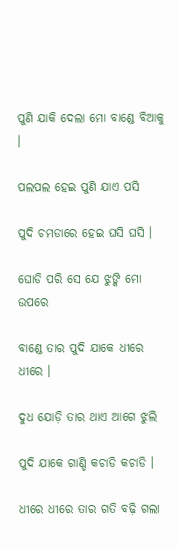ପୁଣି ଯାକି ଦେଲା ମୋ ବାଣ୍ଡେ ବିଆକୁ ।

ପଲପଲ ହେଇ ପୁଣି ଯାଏ ପସି

ପୁଦି ଚମଡାରେ ହେଇ ଘସି ଘସି ।

ଘୋଡି ପରି ସେ ଯେ ଝୁଙ୍କି ମୋ ଉପରେ

ବାଣ୍ଡେ ତାର ପୁଦି ଯାକେ ଧୀରେ ଧୀରେ ।

ଦୁଧ ଯୋଡ଼ି ତାର ଥାଏ ଆଗେ ଝୁଲି

ପୁଦି ଯାକେ ଗାଣ୍ଡି କଚାଡି କଚାଡି ।

ଧୀରେ ଧୀରେ ତାର ଗତି ବଢ଼ି ଗଲା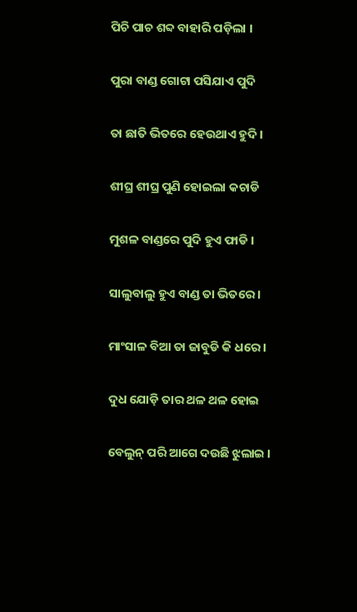ପିଚି ପାଚ ଶବ୍ଦ ବାହାରି ପଡ଼ିଲା ।

ପୁରା ବାଣ୍ଡ ଗୋଟା ପସିଯାଏ ପୁଦି

ତା ଛାତି ଭିତରେ ହେଉଥାଏ ହୁଦି ।

ଶୀଘ୍ର ଶୀଘ୍ର ପୁଣି ହୋଇଲା କଚାଡି

ମୁଶଳ ବାଣ୍ଡରେ ପୁଦି ହୁଏ ଫାଡି ।

ସାଲୁବାଲୁ ହୁଏ ବାଣ୍ଡ ତା ଭିତରେ ।

ମାଂସାଳ ବିଆ ତା ଜାବୁଡି କି ଧରେ ।

ଦୁଧ ଯୋଡ଼ି ତାର ଥଳ ଥଳ ହୋଇ

ବେଲୁନ୍ ପରି ଆଗେ ଦଉଛି ଝୁଲାଇ ।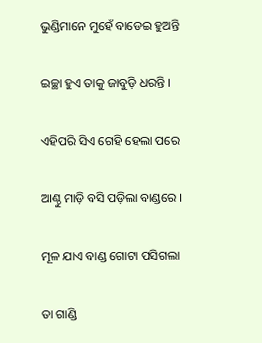ଭୁଣ୍ଡିମାନେ ମୁହେଁ ବାଡେଇ ହୁଅନ୍ତି

ଇଚ୍ଛା ହୁଏ ତାକୁ ଜାବୁଡ଼ି ଧରନ୍ତି ।

ଏହିପରି ସିଏ ଗେହି ହେଲା ପରେ

ଆଣ୍ଠୁ ମାଡ଼ି ବସି ପଡ଼ିଲା ବାଣ୍ଡରେ ।

ମୂଳ ଯାଏ ବାଣ୍ଡ ଗୋଟା ପସିଗଲା

ତା ଗାଣ୍ଡି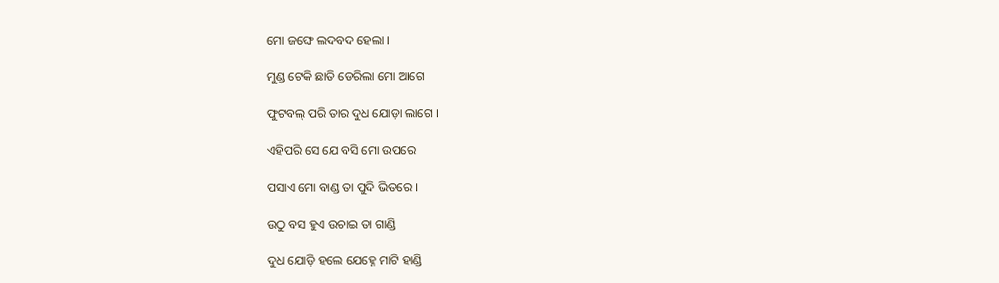ମୋ ଜଙ୍ଘେ ଲଦବଦ ହେଲା ।

ମୁଣ୍ଡ ଟେକି ଛାତି ଡେରିଲା ମୋ ଆଗେ

ଫୁଟବଲ୍ ପରି ତାର ଦୁଧ ଯୋଡ଼ା ଲାଗେ ।

ଏହିପରି ସେ ଯେ ବସି ମୋ ଉପରେ

ପସାଏ ମୋ ବାଣ୍ଡ ତା ପୁଦି ଭିତରେ ।

ଉଠୁ ବସ ହୁଏ ଉଚାଇ ତା ଗାଣ୍ଡି

ଦୁଧ ଯୋଡ଼ି ହଲେ ଯେହ୍ନେ ମାଟି ହାଣ୍ଡି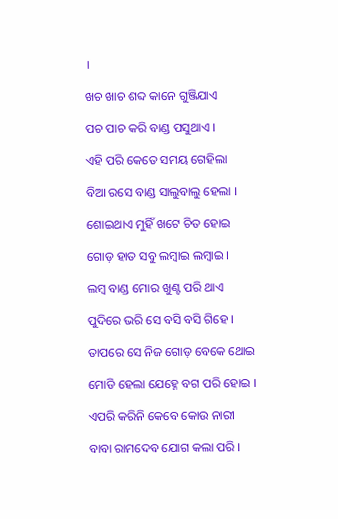।

ଖଚ ଖାଚ ଶବ୍ଦ କାନେ ଗୁଞ୍ଜିଯାଏ

ପଚ ପାଚ କରି ବାଣ୍ଡ ପସୁଥାଏ ।

ଏହି ପରି କେତେ ସମୟ ଗେହିଲା

ବିଆ ରସେ ବାଣ୍ଡ ସାଲୁବାଲୁ ହେଲା ।

ଶୋଇଥାଏ ମୁହିଁ ଖଟେ ଚିତ ହୋଇ

ଗୋଡ଼ ହାତ ସବୁ ଲମ୍ବାଇ ଲମ୍ବାଇ ।

ଲମ୍ବ ବାଣ୍ଡ ମୋର ଖୁଣ୍ଟ ପରି ଥାଏ

ପୁଦିରେ ଭରି ସେ ବସି ବସି ଗିହେ ।

ତାପରେ ସେ ନିଜ ଗୋଡ଼ ବେକେ ଥୋଇ

ମୋଡି ହେଲା ଯେହ୍ନେ ବଗ ପରି ହୋଇ ।

ଏପରି କରିନି କେବେ କୋଉ ନାରୀ

ବାବା ରାମଦେବ ଯୋଗ କଲା ପରି ।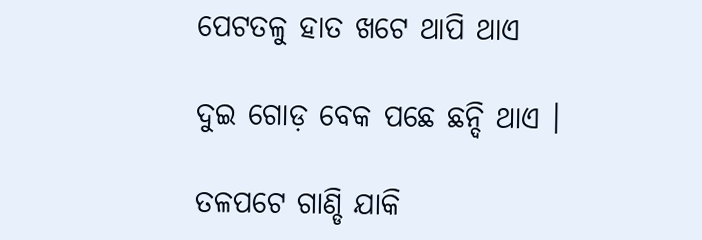ପେଟତଳୁ ହାତ ଖଟେ ଥାପି ଥାଏ

ଦୁଇ ଗୋଡ଼ ବେକ ପଛେ ଛନ୍ଦି ଥାଏ ।

ତଳପଟେ ଗାଣ୍ଡି ଯାକି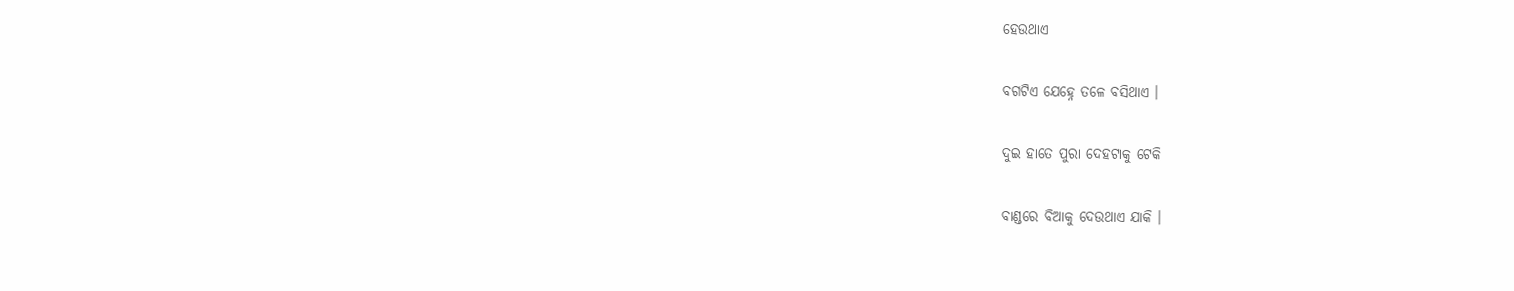ହେଉଥାଏ

ବଗଟିଏ ଯେହ୍ନେ ତଳେ ବସିଥାଏ ।

ଦୁଇ ହାତେ ପୁରା ଦେହଟାକୁ ଟେକି

ବାଣ୍ଡରେ ବିଆକୁ ଦେଉଥାଏ ଯାକି ।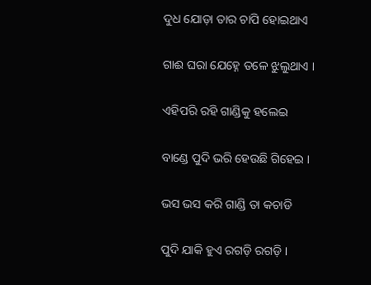ଦୁଧ ଯୋଡ଼ା ତାର ଚାପି ହୋଇଥାଏ

ଗାଈ ଘରା ଯେହ୍ନେ ତଳେ ଝୁଲୁଥାଏ ।

ଏହିପରି ରହି ଗାଣ୍ଡିକୁ ହଲେଇ

ବାଣ୍ଡେ ପୁଦି ଭରି ହେଉଛି ଗିହେଇ ।

ଭସ ଭସ କରି ଗାଣ୍ଡି ତା କଚାଡି

ପୁଦି ଯାକି ହୁଏ ରଗଡ଼ି ରଗଡ଼ି ।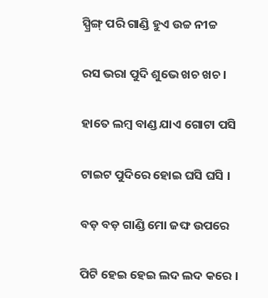ସ୍ପ୍ରିଙ୍ଗ୍ ପରି ଗାଣ୍ଡି ହୁଏ ଉଚ୍ଚ ନୀଚ୍ଚ

ରସ ଭରା ପୁଦି ଶୁଭେ ଖଚ ଖଚ ।

ହାତେ ଲମ୍ବ ବାଣ୍ଡ ଯାଏ ଗୋଟା ପସି

ଟାଇଟ ପୁଦିରେ ହୋଇ ଘସି ଘସି ।

ବଡ଼ ବଡ଼ ଗାଣ୍ଡି ମୋ ଜଙ୍ଘ ଉପରେ

ପିଟି ହେଇ ହେଇ ଲଦ ଲଦ କରେ ।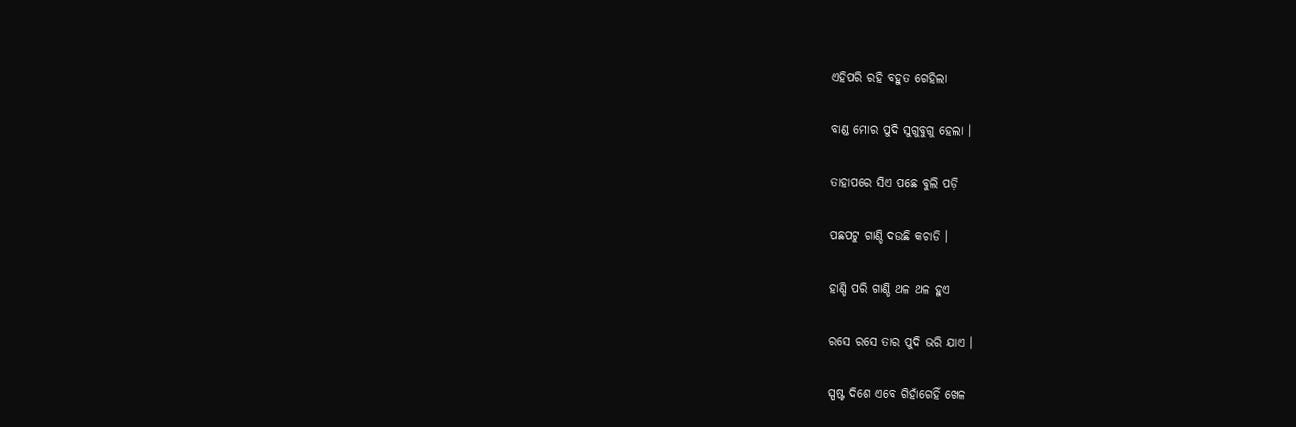ଏହିପରି ରହି ବହୁତ ଗେହିଲା

ବାଣ୍ଡ ମୋର ପୁଦି ସୁଗୁବୁଗୁ ହେଲା ।

ତାହାପରେ ସିଏ ପଛେ ବୁଲି ପଡ଼ି

ପଛପଟୁ ଗାଣ୍ଡି ଦଉଛି କଚାଡି ।

ହାଣ୍ଡି ପରି ଗାଣ୍ଡି ଥଳ ଥଳ ହୁଏ

ରସେ ରସେ ତାର ପୁଦି ଭରି ଯାଏ ।

ସ୍ପଷ୍ଟ ଦିଶେ ଏବେ ଗିହାଁଗେହିଁ ଖେଳ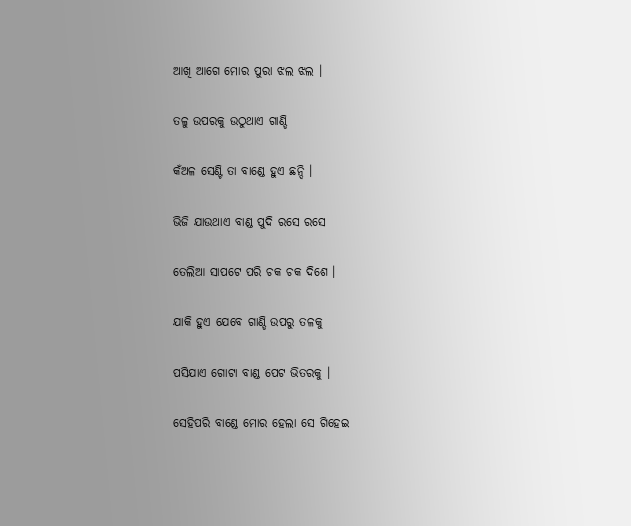ଆଖି ଆଗେ ମୋର ପୁରା ଝଲ ଝଲ ।

ତଳୁ ଉପରକୁ ଉଠୁଥାଏ ଗାଣ୍ଡି

କଁଅଳ ସେଣ୍ଟି ତା ବାଣ୍ଡେ ହୁଏ ଛନ୍ଦି ।

ଭିଜି ଯାଉଥାଏ ବାଣ୍ଡ ପୁଦି ରସେ ରସେ

ତେଲିଆ ସାପଟେ ପରି ଚକ ଚକ ଦିଶେ ।

ଯାକି ହୁଏ ଯେବେ ଗାଣ୍ଡି ଉପରୁ ତଳକୁ

ପସିଯାଏ ଗୋଟା ବାଣ୍ଡ ପେଟ ଭିତରକୁ ।

ସେହିପରି ବାଣ୍ଡେ ମୋର ହେଲା ସେ ଗିହେଇ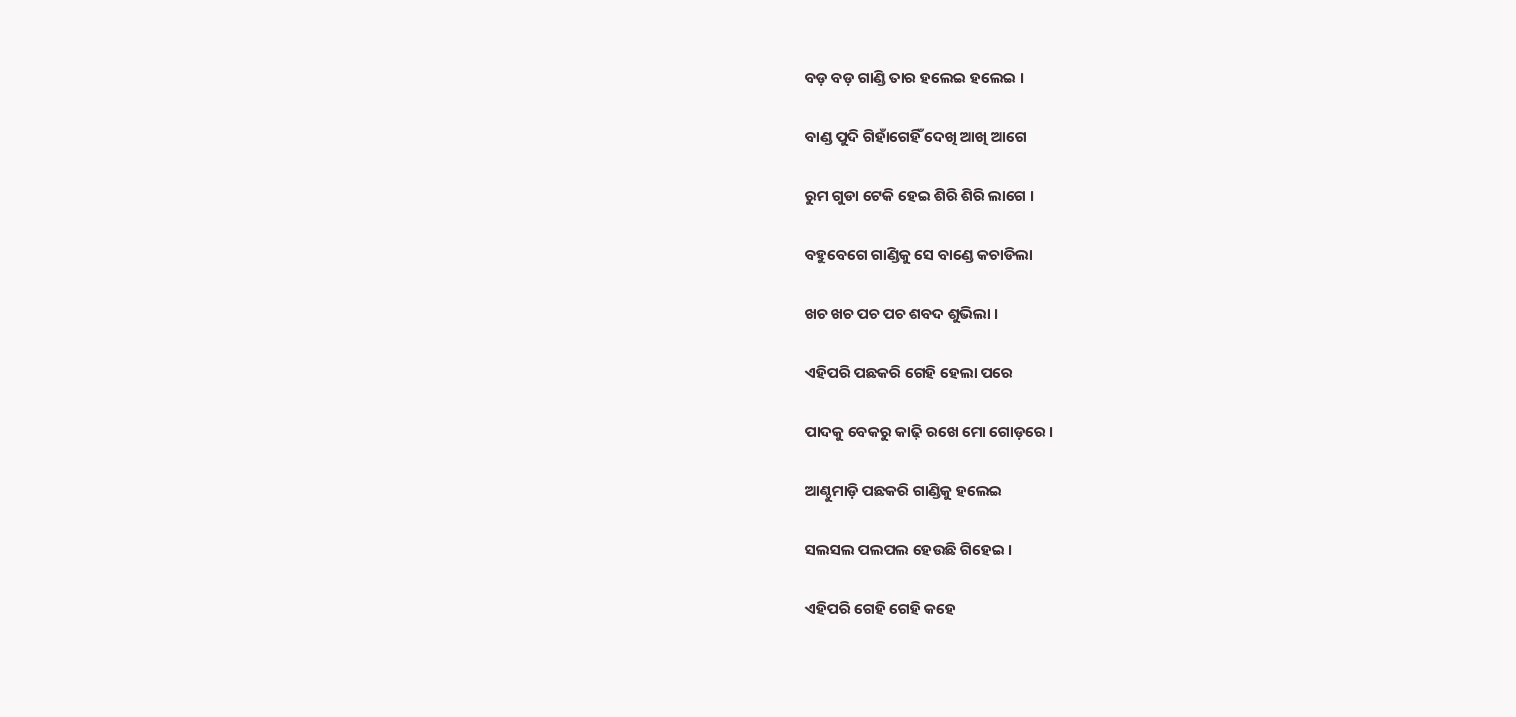ବଡ଼ ବଡ଼ ଗାଣ୍ଡି ତାର ହଲେଇ ହଲେଇ ।

ବାଣ୍ଡ ପୁଦି ଗିହାଁଗେହିଁ ଦେଖି ଆଖି ଆଗେ

ରୁମ ଗୁଡା ଟେକି ହେଇ ଶିରି ଶିରି ଲାଗେ ।

ବହୁବେଗେ ଗାଣ୍ଡିକୁ ସେ ବାଣ୍ଡେ କଚାଡିଲା

ଖଚ ଖଚ ପଚ ପଚ ଶବଦ ଶୁଭିଲା ।

ଏହିପରି ପଛକରି ଗେହି ହେଲା ପରେ

ପାଦକୁ ବେକରୁ କାଢ଼ି ରଖେ ମୋ ଗୋଡ଼ରେ ।

ଆଣ୍ଠୁମାଡ଼ି ପଛକରି ଗାଣ୍ଡିକୁ ହଲେଇ

ସଲସଲ ପଲପଲ ହେଉଛି ଗିହେଇ ।

ଏହିପରି ଗେହି ଗେହି କହେ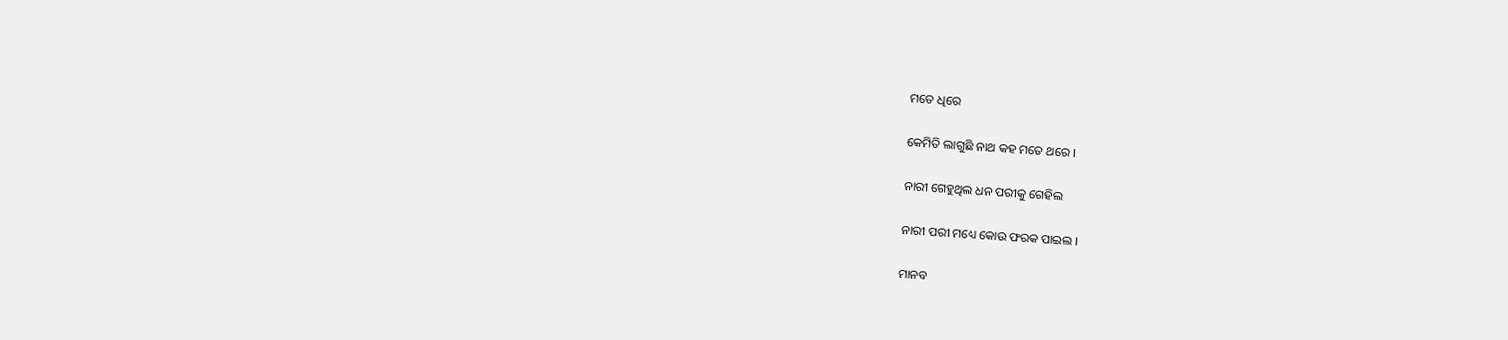ମତେ ଧିରେ

କେମିତି ଲାଗୁଛି ନାଥ କହ ମତେ ଥରେ ।

ନାରୀ ଗେହୁଥିଲ ଧନ ପରୀକୁ ଗେହିଲ

ନାରୀ ପରୀ ମଧ୍ୟେ କୋଉ ଫରକ ପାଇଲ ।

ମାନବ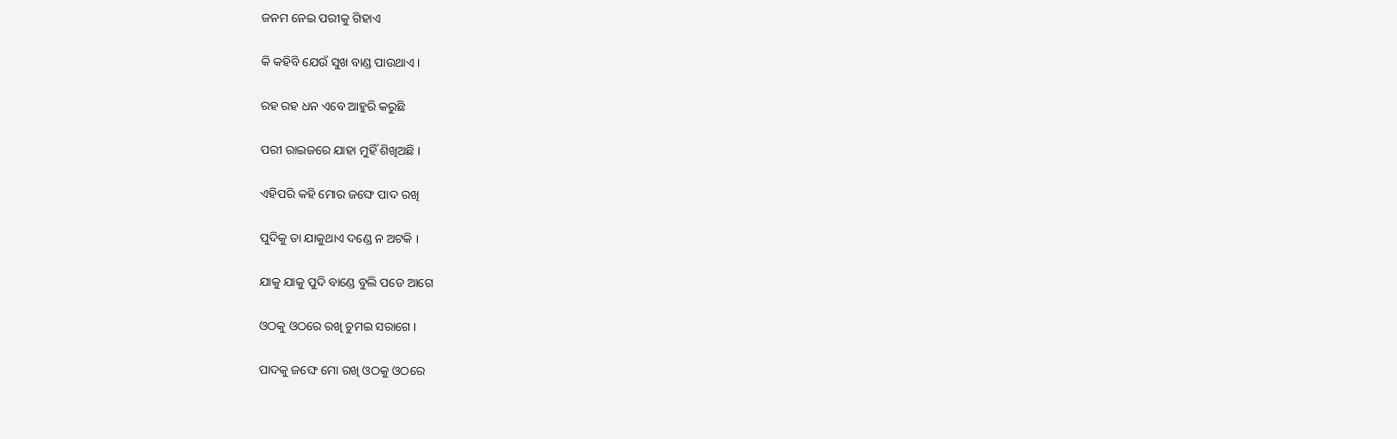ଜନମ ନେଇ ପରୀକୁ ଗିହାଏ

କି କହିବି ଯେଉଁ ସୁଖ ବାଣ୍ଡ ପାଉଥାଏ ।

ରହ ରହ ଧନ ଏବେ ଆହୁରି କରୁଛି

ପରୀ ରାଇଜରେ ଯାହା ମୁହିଁ ଶିଖିଅଛି ।

ଏହିପରି କହି ମୋର ଜଙ୍ଘେ ପାଦ ରଖି

ପୁଦିକୁ ତା ଯାକୁଥାଏ ଦଣ୍ଡେ ନ ଅଟକି ।

ଯାକୁ ଯାକୁ ପୁଦି ବାଣ୍ଡେ ବୁଲି ପଡେ ଆଗେ

ଓଠକୁ ଓଠରେ ରଖି ଚୁମଇ ସରାଗେ ।

ପାଦକୁ ଜଙ୍ଘେ ମୋ ରଖି ଓଠକୁ ଓଠରେ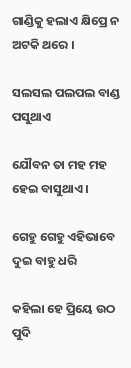ଗାଣ୍ଡିକୁ ହଲାଏ କ୍ଷିପ୍ରେ ନ ଅଟକି ଥରେ ।

ସଲସଲ ପଲପଲ ବାଣ୍ଡ ପସୁଥାଏ

ଯୌବନ ତା ମହ ମହ ହେଇ ବାସୁଥାଏ ।

ଗେହୁ ଗେହୁ ଏହିଭାବେ ଦୁଇ ବାହୁ ଧରି

କହିଲା ହେ ପ୍ରିୟେ ଉଠ ପୁଦି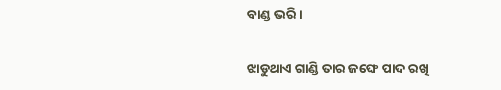ବାଣ୍ଡ ଭରି ।

ଝାଡୁଥାଏ ଗାଣ୍ଡି ତାର ଜଙ୍ଘେ ପାଦ ରଖି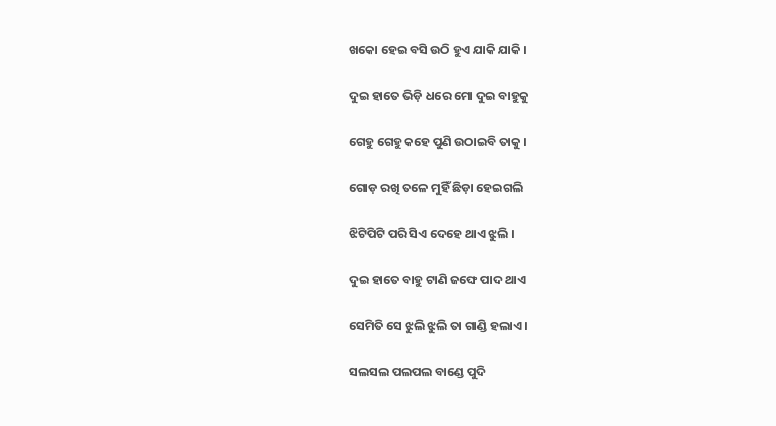ଖକୋ ହେଇ ବସି ଉଠି ହୁଏ ଯାକି ଯାକି ।

ଦୁଇ ହାତେ ଭିଡ଼ି ଧରେ ମୋ ଦୁଇ ବାହୁକୁ

ଗେହୁ ଗେହୁ କହେ ପୁଣି ଉଠାଇବି ତାକୁ ।

ଗୋଡ଼ ରଖି ତଳେ ମୁହିଁ ଛିଡ଼ା ହେଇଗଲି

ଝିଟିପିଟି ପରି ସିଏ ଦେହେ ଥାଏ ଝୁଲି ।

ଦୁଇ ହାତେ ବାହୁ ଟାଣି ଜଙ୍ଘେ ପାଦ ଥାଏ

ସେମିତି ସେ ଝୁଲି ଝୁଲି ତା ଗାଣ୍ଡି ହଲାଏ ।

ସଲସଲ ପଲପଲ ବାଣ୍ଡେ ପୁଦି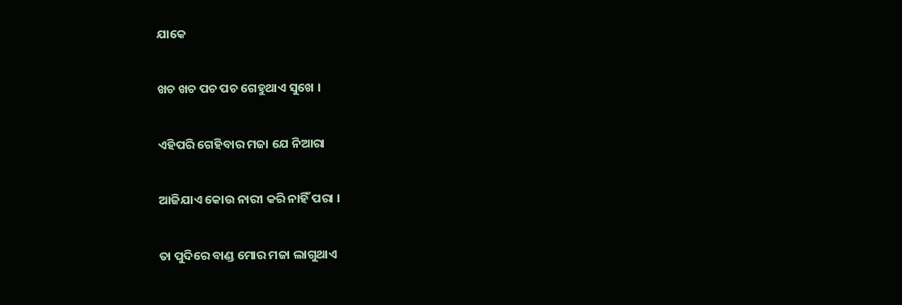ଯାକେ

ଖଚ ଖଚ ପଚ ପଚ ଗେହୁଥାଏ ସୁଖେ ।

ଏହିପରି ଗେହିବାର ମଜା ଯେ ନିଆରା

ଆଜିଯାଏ କୋଉ ନାରୀ କରି ନାହିଁ ପରା ।

ତା ପୁଦିରେ ବାଣ୍ଡ ମୋର ମଜା ଲାଗୁଥାଏ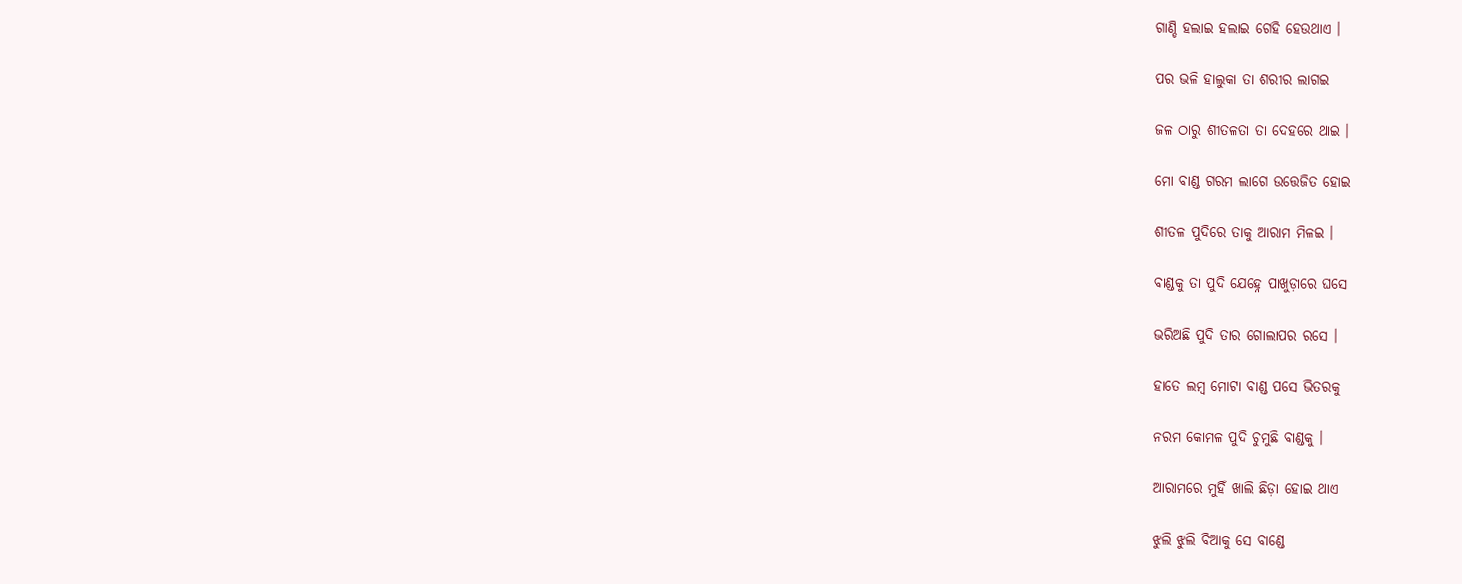ଗାଣ୍ଡି ହଲାଇ ହଲାଇ ଗେହି ହେଉଥାଏ ।

ପର ଭଳି ହାଲୁକା ତା ଶରୀର ଲାଗଇ

ଜଳ ଠାରୁ ଶୀତଳତା ତା ଦେହରେ ଥାଇ ।

ମୋ ବାଣ୍ଡ ଗରମ ଲାଗେ ଉତ୍ତେଜିତ ହୋଇ

ଶୀତଳ ପୁଦିରେ ତାକୁ ଆରାମ ମିଳଇ ।

ବାଣ୍ଡକୁ ତା ପୁଦି ଯେହ୍ନେ ପାଖୁଡ଼ାରେ ଘସେ

ଭରିଅଛି ପୁଦି ତାର ଗୋଲାପର ରସେ ।

ହାତେ ଲମ୍ବ ମୋଟା ବାଣ୍ଡ ପସେ ଭିତରକୁ

ନରମ କୋମଳ ପୁଦି ଚୁମୁଛି ବାଣ୍ଡକୁ ।

ଆରାମରେ ମୁହିଁ ଖାଲି ଛିଡ଼ା ହୋଇ ଥାଏ

ଝୁଲି ଝୁଲି ବିଆକୁ ସେ ବାଣ୍ଡେ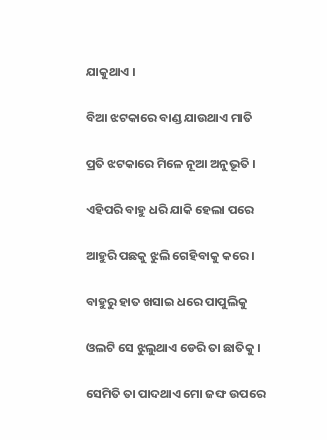ଯାକୁଥାଏ ।

ବିଆ ଝଟକାରେ ବାଣ୍ଡ ଯାଉଥାଏ ମାତି

ପ୍ରତି ଝଟକାରେ ମିଳେ ନୂଆ ଅନୁଭୂତି ।

ଏହିପରି ବାହୁ ଧରି ଯାକି ହେଲା ପରେ

ଆହୁରି ପଛକୁ ଝୁଲି ଗେହିବାକୁ କରେ ।

ବାହୁରୁ ହାତ ଖସାଇ ଧରେ ପାପୁଲିକୁ

ଓଲଟି ସେ ଝୁଲୁଥାଏ ଡେରି ତା ଛାତିକୁ ।

ସେମିତି ତା ପାଦଥାଏ ମୋ ଜଙ୍ଘ ଉପରେ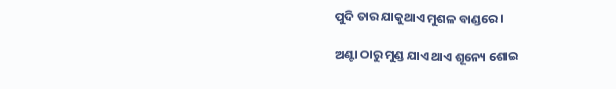ପୁଦି ତାର ଯାକୁଥାଏ ମୁଶଳ ବାଣ୍ଡରେ ।

ଅଣ୍ଟା ଠାରୁ ମୁଣ୍ଡ ଯାଏ ଥାଏ ଶୂନ୍ୟେ ଶୋଇ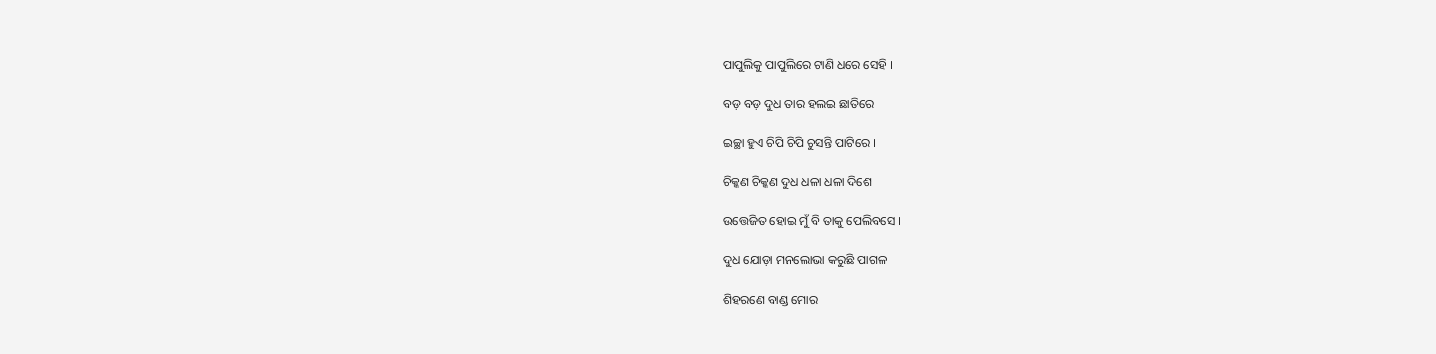ପାପୁଲିକୁ ପାପୁଲିରେ ଟାଣି ଧରେ ସେହି ।

ବଡ଼ ବଡ଼ ଦୁଧ ତାର ହଲଇ ଛାତିରେ

ଇଚ୍ଛା ହୁଏ ଚିପି ଚିପି ଚୁସନ୍ତି ପାଟିରେ ।

ଚିକ୍କଣ ଚିକ୍କଣ ଦୁଧ ଧଳା ଧଳା ଦିଶେ

ଉତ୍ତେଜିତ ହୋଇ ମୁଁ ବି ତାକୁ ପେଲିବସେ ।

ଦୁଧ ଯୋଡ଼ା ମନଲୋଭା କରୁଛି ପାଗଳ

ଶିହରଣେ ବାଣ୍ଡ ମୋର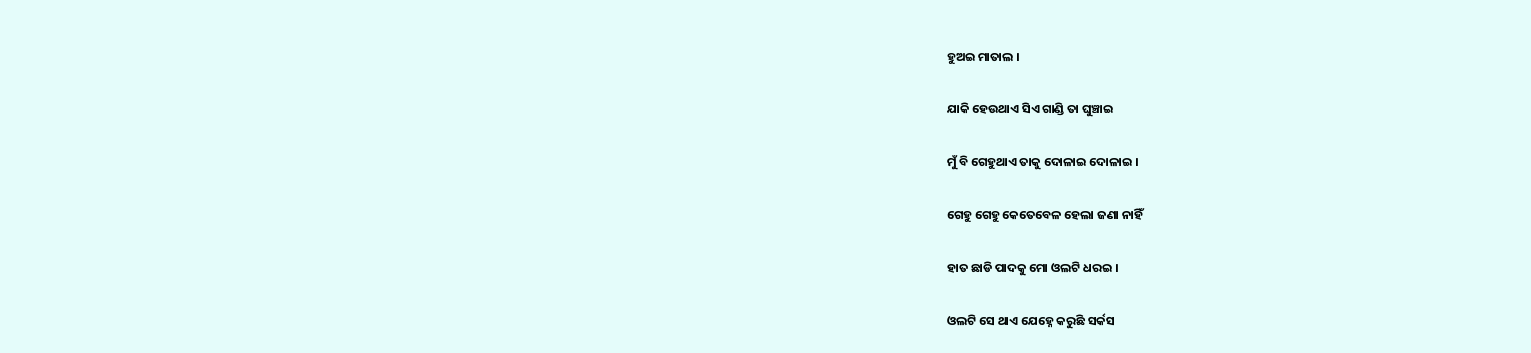ହୁଅଇ ମାତାଲ ।

ଯାକି ହେଉଥାଏ ସିଏ ଗାଣ୍ଡି ତା ଘୁଞ୍ଚାଇ

ମୁଁ ବି ଗେହୁଥାଏ ତାକୁ ଦୋଳାଇ ଦୋଳାଇ ।

ଗେହୁ ଗେହୁ କେତେବେଳ ହେଲା ଜଣା ନାହିଁ

ହାତ ଛାଡି ପାଦକୁ ମୋ ଓଲଟି ଧରଇ ।

ଓଲଟି ସେ ଥାଏ ଯେହ୍ନେ କରୁଛି ସର୍କସ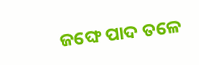ଜଙ୍ଘେ ପାଦ ତଳେ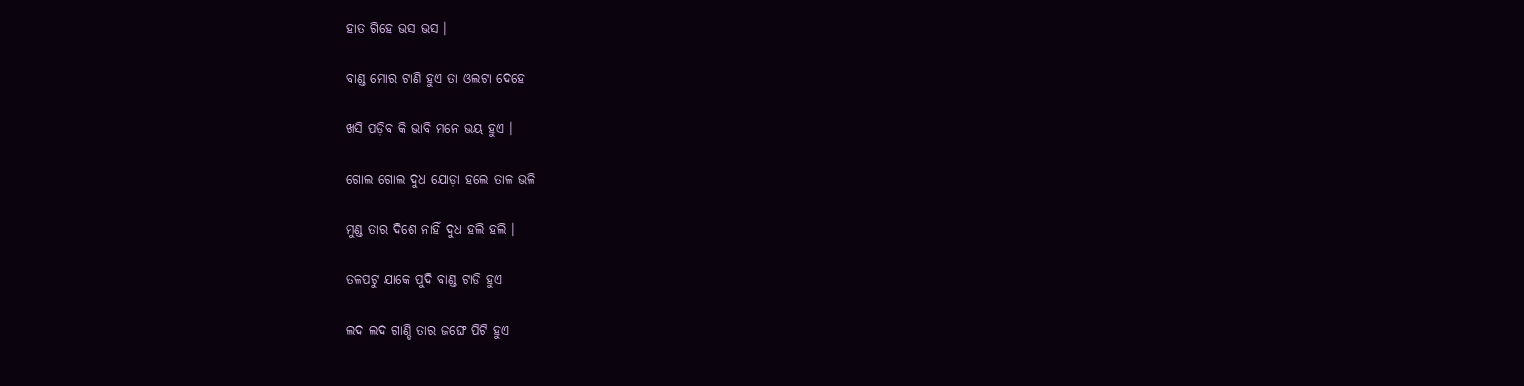ହାତ ଗିହେ ଭସ ଭସ ।

ବାଣ୍ଡ ମୋର ଟାଣି ହୁଏ ତା ଓଲଟା ଦେହେ

ଖସି ପଡ଼ିବ କି ଭାବି ମନେ ଭୟ ହୁଏ ।

ଗୋଲ ଗୋଲ ଦୁଧ ଯୋଡ଼ା ହଲେ ତାଳ ଭଳି

ମୁଣ୍ଡ ତାର ଦିଶେ ନାହିଁ ଦୁଧ ହଲି ହଲି ।

ତଳପଟୁ ଯାକେ ପୁଦି ବାଣ୍ଡ ଟାଡି ହୁଏ

ଲଦ ଲଦ ଗାଣ୍ଡି ତାର ଜଙ୍ଘେ ପିଟି ହୁଏ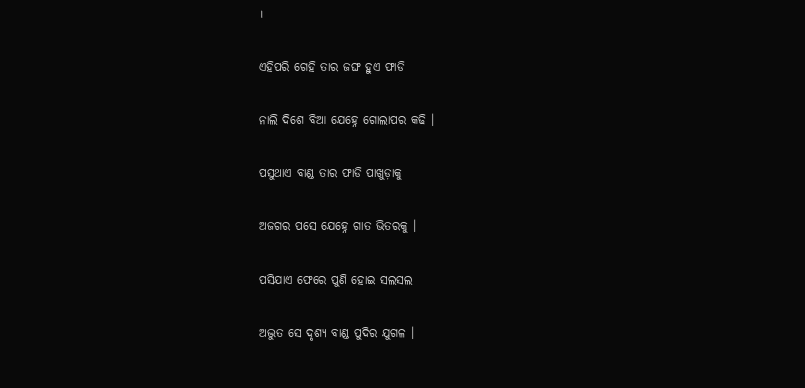।

ଏହିପରି ଗେହି ତାର ଜଙ୍ଘ ହୁଏ ଫାଡି

ନାଲି ଦିଶେ ବିଆ ଯେହ୍ନେ ଗୋଲାପର କଢି ।

ପସୁଥାଏ ବାଣ୍ଡ ତାର ଫାଡି ପାଖୁଡ଼ାକୁ

ଅଜଗର ପସେ ଯେହ୍ନେ ଗାତ ଭିତରକୁ ।

ପସିଯାଏ ଫେରେ ପୁଣି ହୋଇ ସଲସଲ

ଅଦ୍ଭୁତ ସେ ଦୃଶ୍ୟ ବାଣ୍ଡ ପୁଦିର ଯୁଗଳ ।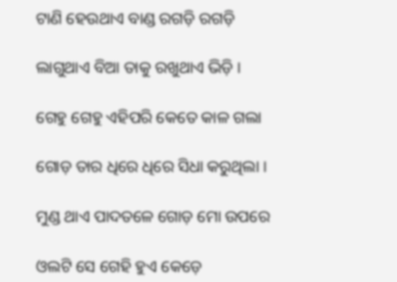ଟାଣି ହେଉଥାଏ ବାଣ୍ଡ ରଗଡ଼ି ରଗଡ଼ି

ଲାଗୁଥାଏ ବିଆ ତାକୁ ରଖୁଥାଏ ଭିଡ଼ି ।

ଗେହୁ ଗେହୁ ଏହିପରି କେତେ କାଳ ଗଲା

ଗୋଡ଼ ତାର ଧିରେ ଧିରେ ସିଧା କରୁଥିଲା ।

ମୁଣ୍ଡ ଥାଏ ପାଦତଳେ ଗୋଡ଼ ମୋ ଉପରେ

ଓଲଟି ସେ ଗେହି ହୁଏ କେଡ଼େ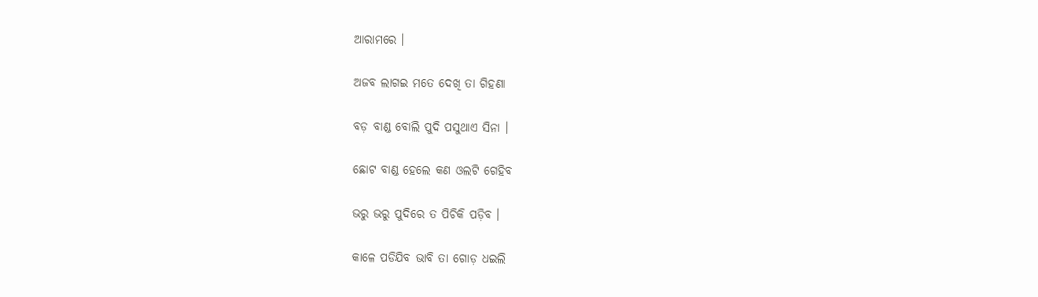ଆରାମରେ ।

ଅଜବ ଲାଗଇ ମତେ ଦେଖି ତା ଗିହଣା

ବଡ଼ ବାଣ୍ଡ ବୋଲି ପୁଦି ପସୁଥାଏ ସିନା ।

ଛୋଟ ବାଣ୍ଡ ହେଲେ କଣ ଓଲଟି ଗେହିବ

ଭରୁ ଭରୁ ପୁଦିରେ ତ ପିଚିକି ପଡ଼ିବ ।

କାଳେ ପଡିଯିବ ଭାବି ତା ଗୋଡ଼ ଧଇଲି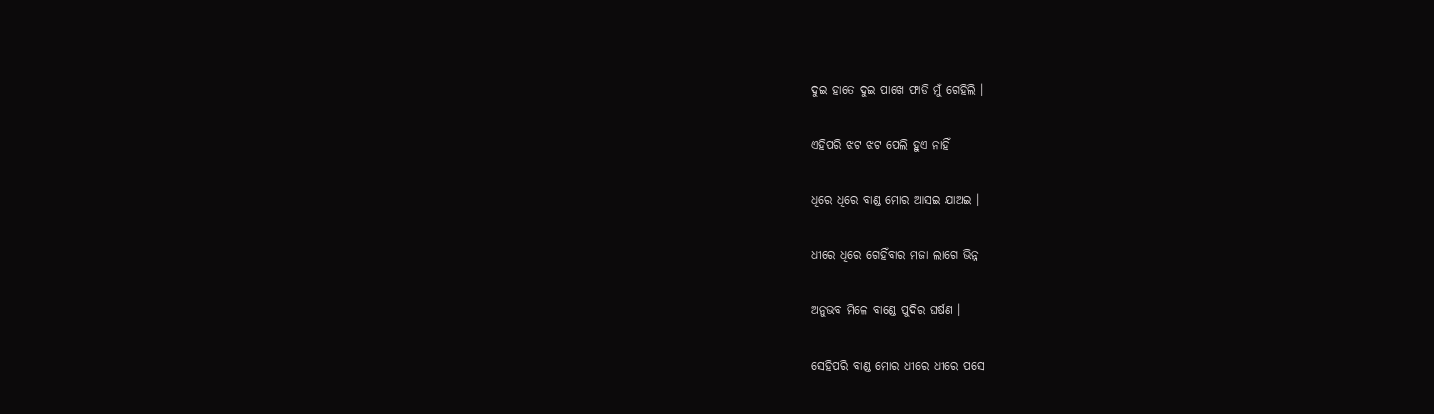ଦୁଇ ହାତେ ଦୁଇ ପାଖେ ଫାଡି ମୁଁ ଗେହିଲି ।

ଏହିପରି ଝଟ ଝଟ ପେଲି ହୁଏ ନାହିଁ

ଧିରେ ଧିରେ ବାଣ୍ଡ ମୋର ଆସଇ ଯାଅଇ ।

ଧୀରେ ଧିରେ ଗେହିଁବାର ମଜା ଲାଗେ ଭିନ୍ନ

ଅନୁଭବ ମିଳେ ବାଣ୍ଡେ ପୁଦିର ଘର୍ଷଣ ।

ସେହିପରି ବାଣ୍ଡ ମୋର ଧୀରେ ଧୀରେ ପସେ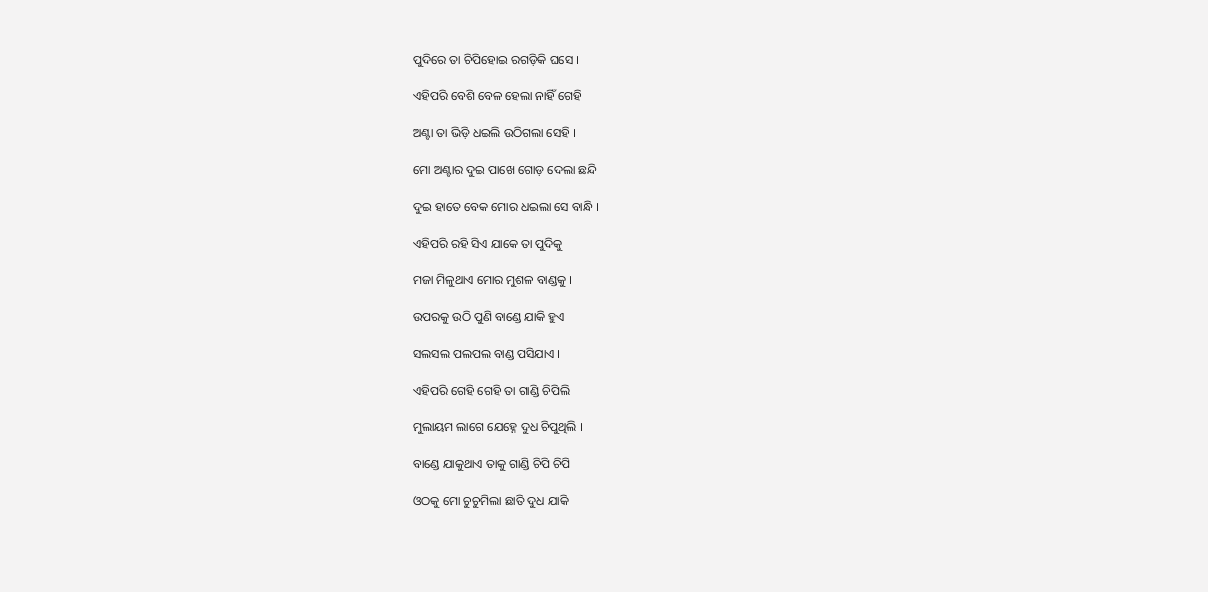ପୁଦିରେ ତା ଚିପିହୋଇ ରଗଡ଼ିକି ଘସେ ।

ଏହିପରି ବେଶି ବେଳ ହେଲା ନାହିଁ ଗେହି

ଅଣ୍ଟା ତା ଭିଡ଼ି ଧଇଲି ଉଠିଗଲା ସେହି ।

ମୋ ଅଣ୍ଟାର ଦୁଇ ପାଖେ ଗୋଡ଼ ଦେଲା ଛନ୍ଦି

ଦୁଇ ହାତେ ବେକ ମୋର ଧଇଲା ସେ ବାନ୍ଧି ।

ଏହିପରି ରହି ସିଏ ଯାକେ ତା ପୁଦିକୁ

ମଜା ମିଳୁଥାଏ ମୋର ମୁଶଳ ବାଣ୍ଡକୁ ।

ଉପରକୁ ଉଠି ପୁଣି ବାଣ୍ଡେ ଯାକି ହୁଏ

ସଲସଲ ପଲପଲ ବାଣ୍ଡ ପସିଯାଏ ।

ଏହିପରି ଗେହି ଗେହି ତା ଗାଣ୍ଡି ଚିପିଲି

ମୁଲାୟମ ଲାଗେ ଯେହ୍ନେ ଦୁଧ ଚିପୁଥିଲି ।

ବାଣ୍ଡେ ଯାକୁଥାଏ ତାକୁ ଗାଣ୍ଡି ଚିପି ଚିପି

ଓଠକୁ ମୋ ଚୁଚୁମିଲା ଛାତି ଦୁଧ ଯାକି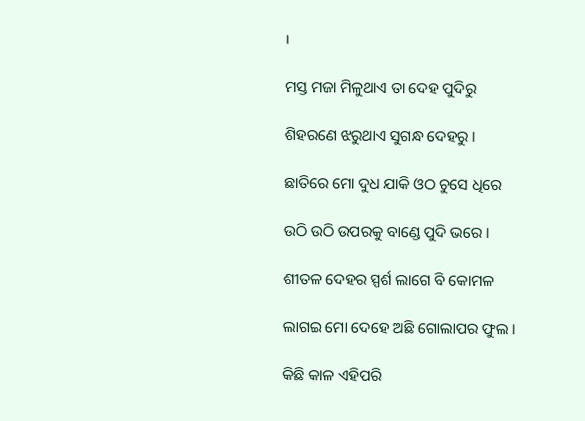।

ମସ୍ତ ମଜା ମିଳୁଥାଏ ତା ଦେହ ପୁଦିରୁ

ଶିହରଣେ ଝରୁଥାଏ ସୁଗନ୍ଧ ଦେହରୁ ।

ଛାତିରେ ମୋ ଦୁଧ ଯାକି ଓଠ ଚୁସେ ଧିରେ

ଉଠି ଉଠି ଉପରକୁ ବାଣ୍ଡେ ପୁଦି ଭରେ ।

ଶୀତଳ ଦେହର ସ୍ପର୍ଶ ଲାଗେ ବି କୋମଳ

ଲାଗଇ ମୋ ଦେହେ ଅଛି ଗୋଲାପର ଫୁଲ ।

କିଛି କାଳ ଏହିପରି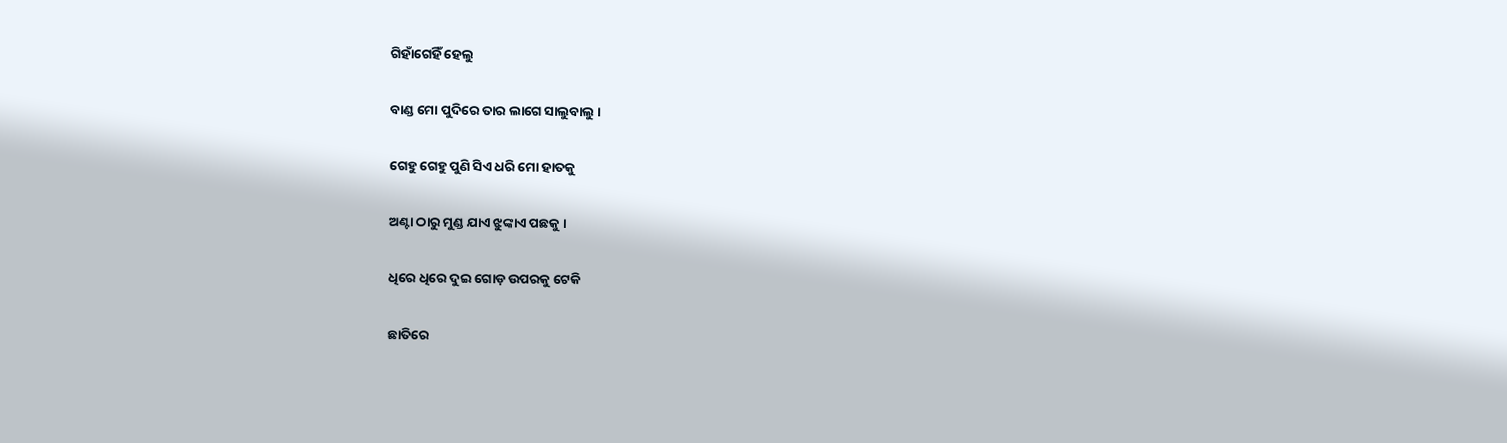ଗିହାଁଗେହିଁ ହେଲୁ

ବାଣ୍ଡ ମୋ ପୁଦିରେ ତାର ଲାଗେ ସାଲୁବାଲୁ ।

ଗେହୁ ଗେହୁ ପୁଣି ସିଏ ଧରି ମୋ ହାତକୁ

ଅଣ୍ଟା ଠାରୁ ମୁଣ୍ଡ ଯାଏ ଝୁଙ୍କାଏ ପଛକୁ ।

ଧିରେ ଧିରେ ଦୁଇ ଗୋଡ଼ ଉପରକୁ ଟେକି

ଛାତିରେ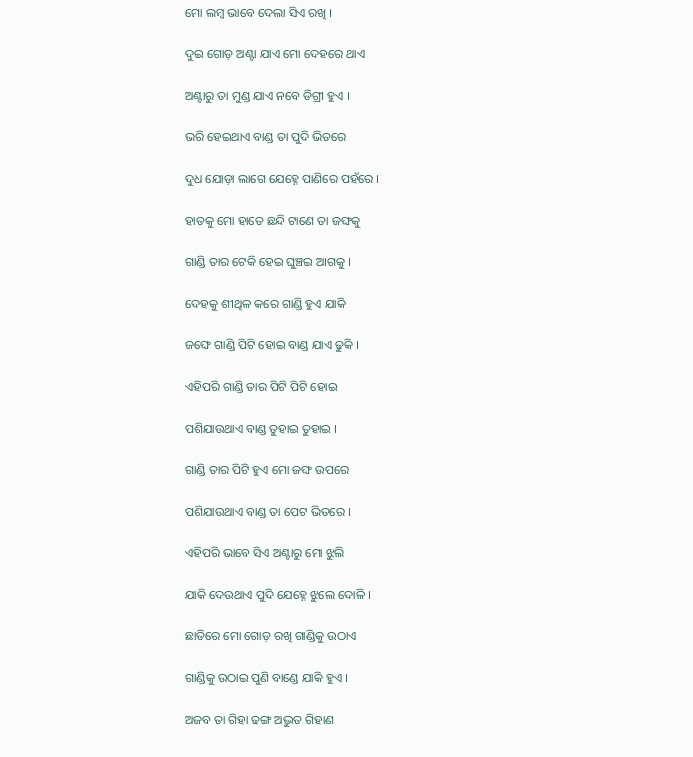ମୋ ଲମ୍ବ ଭାବେ ଦେଲା ସିଏ ରଖି ।

ଦୁଇ ଗୋଡ଼ ଅଣ୍ଟା ଯାଏ ମୋ ଦେହରେ ଥାଏ

ଅଣ୍ଟାରୁ ତା ମୁଣ୍ଡ ଯାଏ ନବେ ଡିଗ୍ରୀ ହୁଏ ।

ଭରି ହେଇଥାଏ ବାଣ୍ଡ ତା ପୁଦି ଭିତରେ

ଦୁଧ ଯୋଡ଼ା ଲାଗେ ଯେହ୍ନେ ପାଣିରେ ପହଁରେ ।

ହାତକୁ ମୋ ହାତେ ଛନ୍ଦି ଟାଣେ ତା ଜଙ୍ଘକୁ

ଗାଣ୍ଡି ତାର ଟେକି ହେଇ ଘୁଞ୍ଚଇ ଆଗକୁ ।

ଦେହକୁ ଶୀଥିଳ କରେ ଗାଣ୍ଡି ହୁଏ ଯାକି

ଜଙ୍ଘେ ଗାଣ୍ଡି ପିଟି ହୋଇ ବାଣ୍ଡ ଯାଏ ଢୁକି ।

ଏହିପରି ଗାଣ୍ଡି ତାର ପିଟି ପିଟି ହୋଇ

ପଶିଯାଉଥାଏ ବାଣ୍ଡ ତୁହାଇ ତୁହାଇ ।

ଗାଣ୍ଡି ତାର ପିଟି ହୁଏ ମୋ ଜଙ୍ଘ ଉପରେ

ପଶିଯାଉଥାଏ ବାଣ୍ଡ ତା ପେଟ ଭିତରେ ।

ଏହିପରି ଭାବେ ସିଏ ଅଣ୍ଟାରୁ ମୋ ଝୁଲି

ଯାକି ଦେଉଥାଏ ପୁଦି ଯେହ୍ନେ ଝୁଲେ ଦୋଳି ।

ଛାତିରେ ମୋ ଗୋଡ଼ ରଖି ଗାଣ୍ଡିକୁ ଉଠାଏ

ଗାଣ୍ଡିକୁ ଉଠାଇ ପୁଣି ବାଣ୍ଡେ ଯାକି ହୁଏ ।

ଅଜବ ତା ଗିହା ଢଙ୍ଗ ଅଦ୍ଭୁତ ଗିହାଣ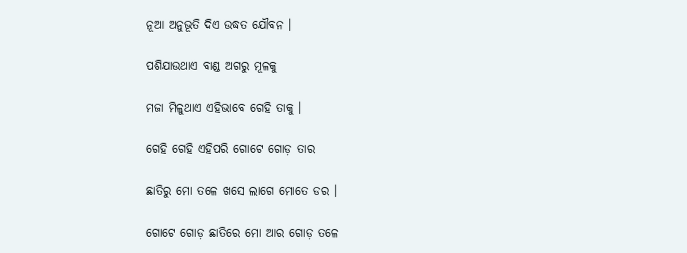ନୂଆ ଅନୁଭୂତି ଦିଏ ଉଦ୍ଧତ ଯୌବନ ।

ପଶିଯାଉଥାଏ ବାଣ୍ଡ ଅଗରୁ ମୂଳକୁ

ମଜା ମିଳୁଥାଏ ଏହିଭାବେ ଗେହି ତାକୁ ।

ଗେହି ଗେହି ଏହିପରି ଗୋଟେ ଗୋଡ଼ ତାର

ଛାତିରୁ ମୋ ତଳେ ଖସେ ଲାଗେ ମୋତେ ଡର ।

ଗୋଟେ ଗୋଡ଼ ଛାତିରେ ମୋ ଆର ଗୋଡ଼ ତଳେ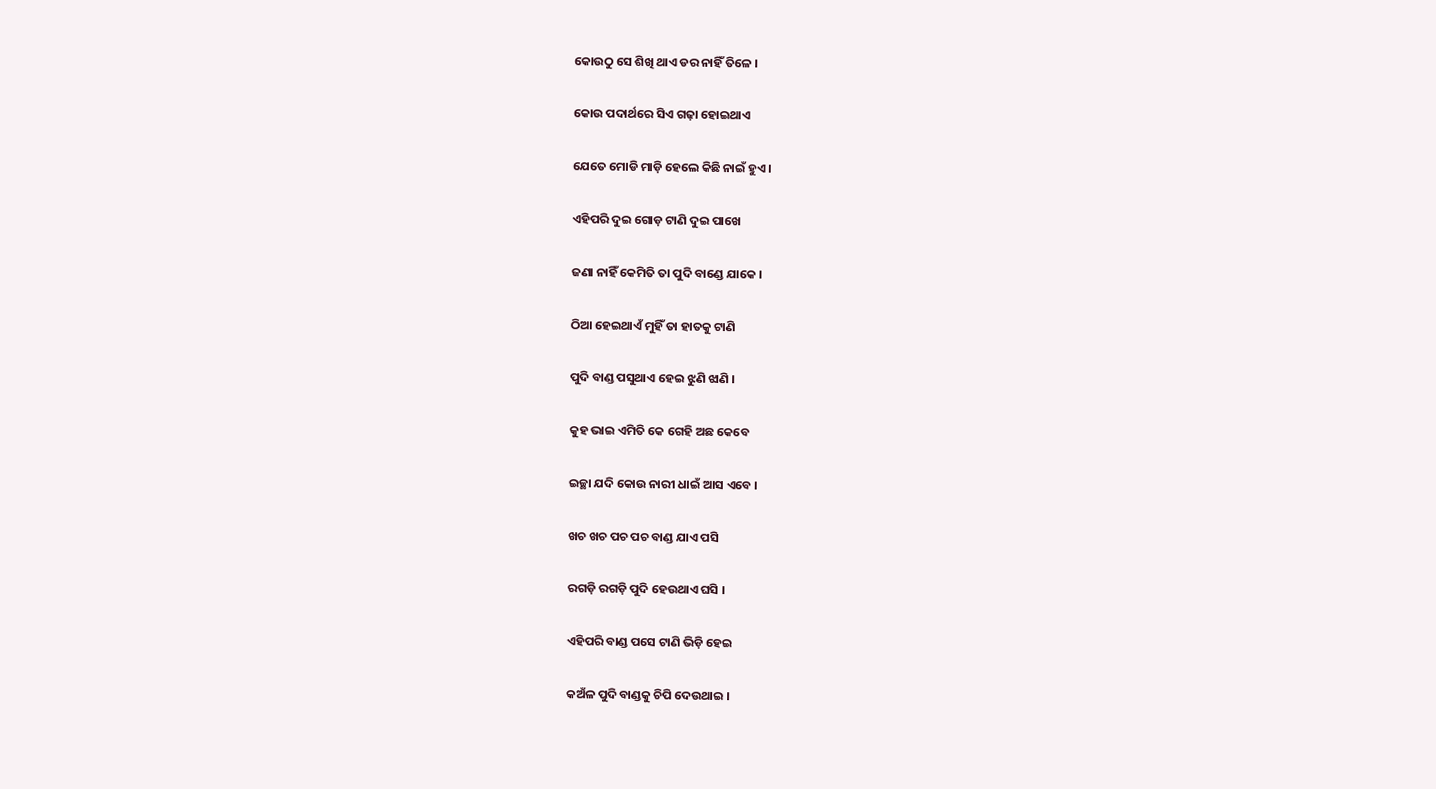କୋଉଠୁ ସେ ଶିଖି ଥାଏ ଡର ନାହିଁ ତିଳେ ।

କୋଉ ପଦାର୍ଥରେ ସିଏ ଗଢ଼ା ହୋଇଥାଏ

ଯେତେ ମୋଡି ମାଡ଼ି ହେଲେ କିଛି ନାଇଁ ହୁଏ ।

ଏହିପରି ଦୁଇ ଗୋଡ଼ ଟାଣି ଦୁଇ ପାଖେ

ଜଣା ନାହିଁ କେମିତି ତା ପୁଦି ବାଣ୍ଡେ ଯାକେ ।

ଠିଆ ହେଇଥାଏଁ ମୁହିଁ ତା ହାତକୁ ଟାଣି

ପୁଦି ବାଣ୍ଡ ପସୁଥାଏ ହେଇ ଝୁଣି ଝାଣି ।

କୁହ ଭାଇ ଏମିତି କେ ଗେହି ଅଛ କେବେ

ଇଚ୍ଛା ଯଦି କୋଉ ନାରୀ ଧାଇଁ ଆସ ଏବେ ।

ଖଚ ଖଚ ପଚ ପଚ ବାଣ୍ଡ ଯାଏ ପସି

ରଗଡ଼ି ରଗଡ଼ି ପୁଦି ହେଉଥାଏ ଘସି ।

ଏହିପରି ବାଣ୍ଡ ପସେ ଟାଣି ଭିଡ଼ି ହେଇ

କଅଁଳ ପୁଦି ବାଣ୍ଡକୁ ଚିପି ଦେଉଥାଇ ।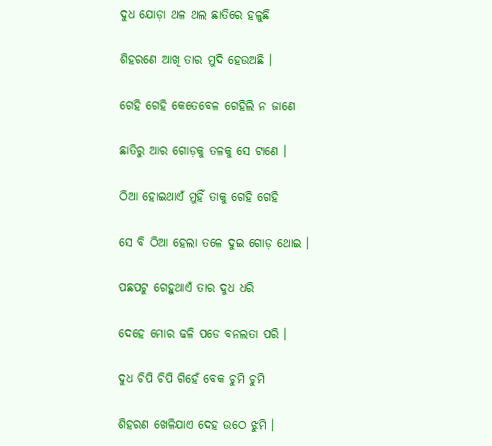ଦୁଧ ଯୋଡ଼ା ଥଳ ଥଲ ଛାତିରେ ହଳୁଛି

ଶିହରଣେ ଆଖି ତାର ମୁଦି ହେଉଅଛି ।

ଗେହି ଗେହି କେତେବେଳ ଗେହିଲି ନ ଜାଣେ

ଛାତିରୁ ଆର ଗୋଡ଼କୁ ତଳକୁ ସେ ଟାଣେ ।

ଠିଆ ହୋଇଥାଏଁ ମୁହିଁ ତାକୁ ଗେହି ଗେହି

ସେ ବି ଠିଆ ହେଲା ତଳେ ଦୁଇ ଗୋଡ଼ ଥୋଇ ।

ପଛପଟୁ ଗେହୁଥାଏଁ ତାର ଦୁଧ ଧରି

ଦେହେ ମୋର ଢଳି ପଡେ ବନଲତା ପରି ।

ଦୁଧ ଚିପି ଚିପି ଗିହେଁ ବେକ ଚୁମି ଚୁମି

ଶିହରଣ ଖେଳିଯାଏ ଦେହ ଉଠେ ଝୁମି ।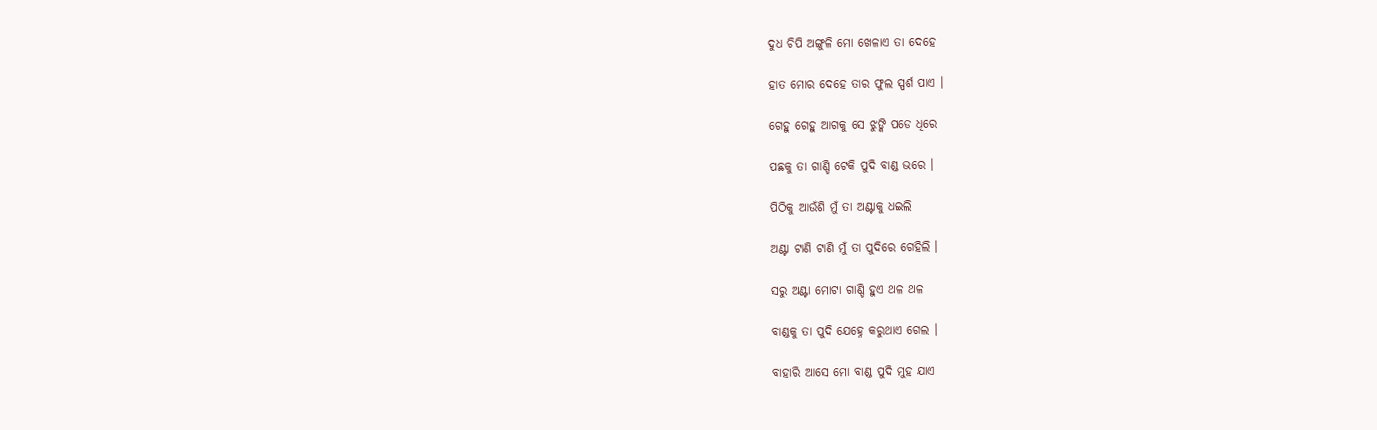ଦୁଧ ଚିପି ଅଙ୍ଗୁଳି ମୋ ଖେଳାଏ ତା ଦେହେ

ହାତ ମୋର ଦେହେ ତାର ଫୁଲ ସ୍ପର୍ଶ ପାଏ ।

ଗେହୁ ଗେହୁ ଆଗକୁ ସେ ଝୁଙ୍କି ପଡେ ଧିରେ

ପଛକୁ ତା ଗାଣ୍ଡି ଟେକି ପୁଦି ବାଣ୍ଡ ଭରେ ।

ପିଠିକୁ ଆଉଁଶି ମୁଁ ତା ଅଣ୍ଟାକୁ ଧଇଲି

ଅଣ୍ଟା ଟାଣି ଟାଣି ମୁଁ ତା ପୁଦିରେ ଗେହିଲି ।

ସରୁ ଅଣ୍ଟା ମୋଟା ଗାଣ୍ଡି ହୁଏ ଥଳ ଥଳ

ବାଣ୍ଡକୁ ତା ପୁଦି ଯେହ୍ନେ କରୁଥାଏ ଗେଲ ।

ବାହାରି ଆସେ ମୋ ବାଣ୍ଡ ପୁଦି ମୁହ ଯାଏ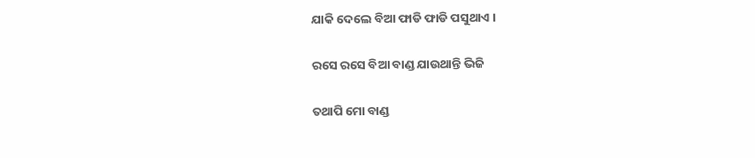ଯାକି ଦେଲେ ବିଆ ଫାଡି ଫାଡି ପସୁଥାଏ ।

ରସେ ରସେ ବିଆ ବାଣ୍ଡ ଯାଉଥାନ୍ତି ଭିଜି

ତଥାପି ମୋ ବାଣ୍ଡ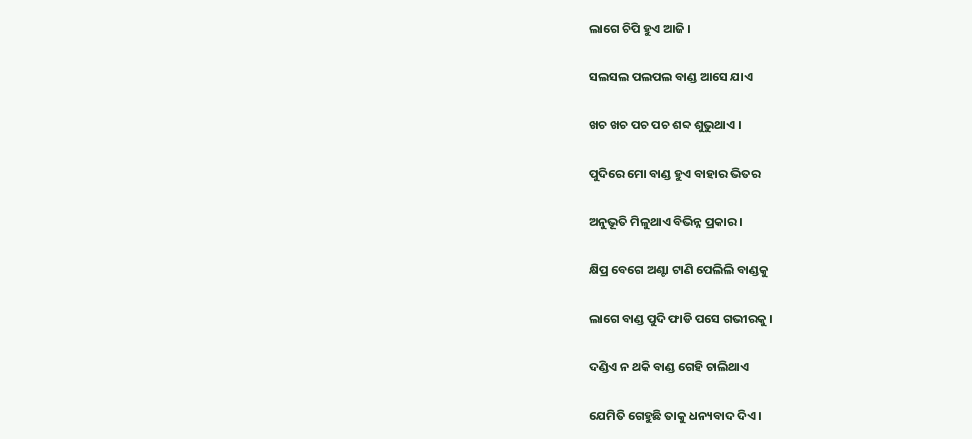ଲାଗେ ଚିପି ହୁଏ ଆଜି ।

ସଲସଲ ପଲପଲ ବାଣ୍ଡ ଆସେ ଯାଏ

ଖଚ ଖଚ ପଚ ପଚ ଶବ୍ଦ ଶୁଭୁଥାଏ ।

ପୁଦିରେ ମୋ ବାଣ୍ଡ ହୁଏ ବାହାର ଭିତର

ଅନୁଭୂତି ମିଳୁଥାଏ ବିଭିନ୍ନ ପ୍ରକାର ।

କ୍ଷିପ୍ର ବେଗେ ଅଣ୍ଟା ଟାଣି ପେଲିଲି ବାଣ୍ଡକୁ

ଲାଗେ ବାଣ୍ଡ ପୁଦି ଫାଡି ପସେ ଗଭୀରକୁ ।

ଦଣ୍ଡିଏ ନ ଥକି ବାଣ୍ଡ ଗେହି ଚାଲିଥାଏ

ଯେମିତି ଗେହୁଛି ତାକୁ ଧନ୍ୟବାଦ ଦିଏ ।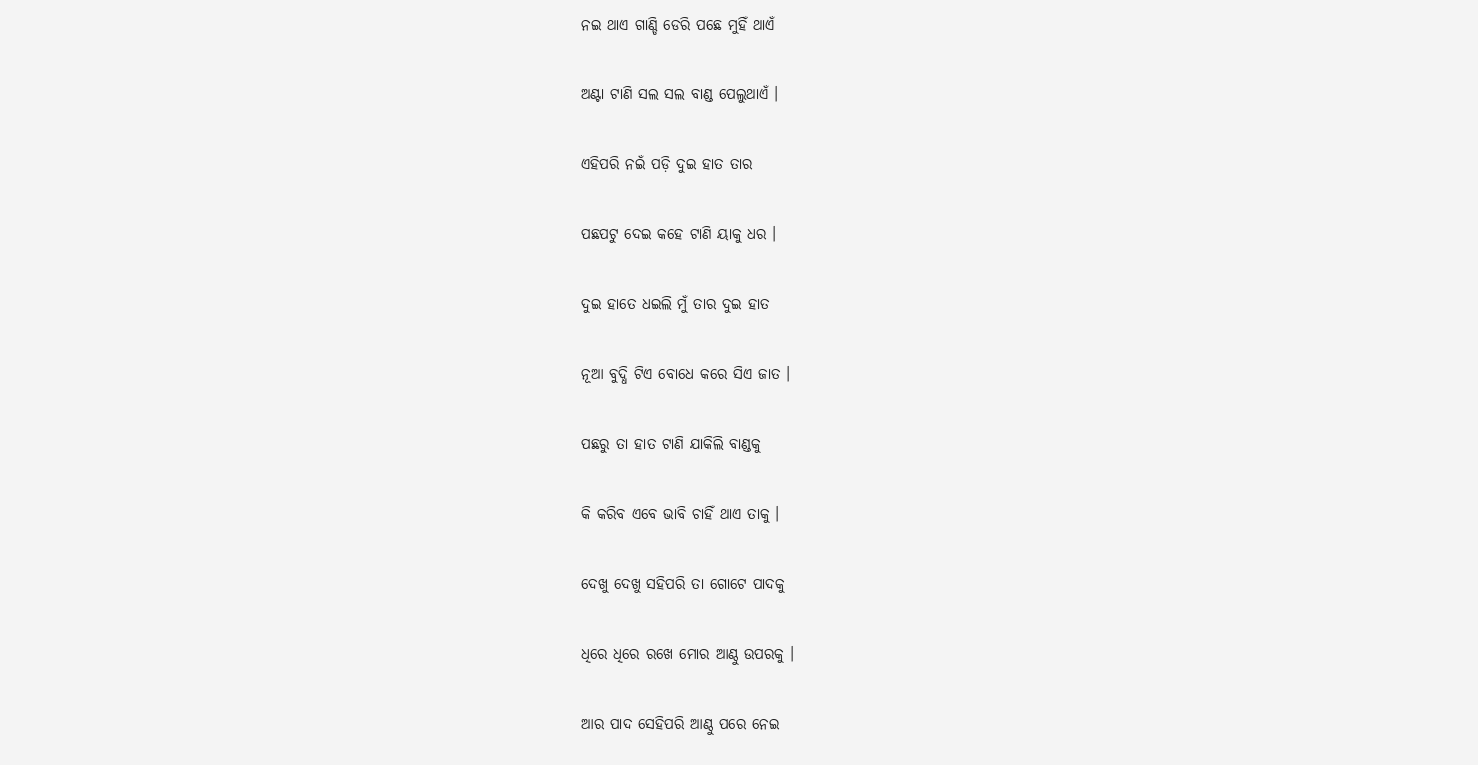ନଇ ଥାଏ ଗାଣ୍ଡି ଡେରି ପଛେ ମୁହିଁ ଥାଏଁ

ଅଣ୍ଟା ଟାଣି ସଲ ସଲ ବାଣ୍ଡ ପେଲୁଥାଏଁ ।

ଏହିପରି ନଇଁ ପଡ଼ି ଦୁଇ ହାତ ତାର

ପଛପଟୁ ଦେଇ କହେ ଟାଣି ୟାକୁ ଧର ।

ଦୁଇ ହାତେ ଧଇଲି ମୁଁ ତାର ଦୁଇ ହାତ

ନୂଆ ବୁଦ୍ଧି ଟିଏ ବୋଧେ କରେ ସିଏ ଜାତ ।

ପଛରୁ ତା ହାତ ଟାଣି ଯାକିଲି ବାଣ୍ଡକୁ

କି କରିବ ଏବେ ଭାବି ଚାହିଁ ଥାଏ ତାକୁ ।

ଦେଖୁ ଦେଖୁ ସହିପରି ତା ଗୋଟେ ପାଦକୁ

ଧିରେ ଧିରେ ରଖେ ମୋର ଆଣ୍ଠୁ ଉପରକୁ ।

ଆର ପାଦ ସେହିପରି ଆଣ୍ଠୁ ପରେ ନେଇ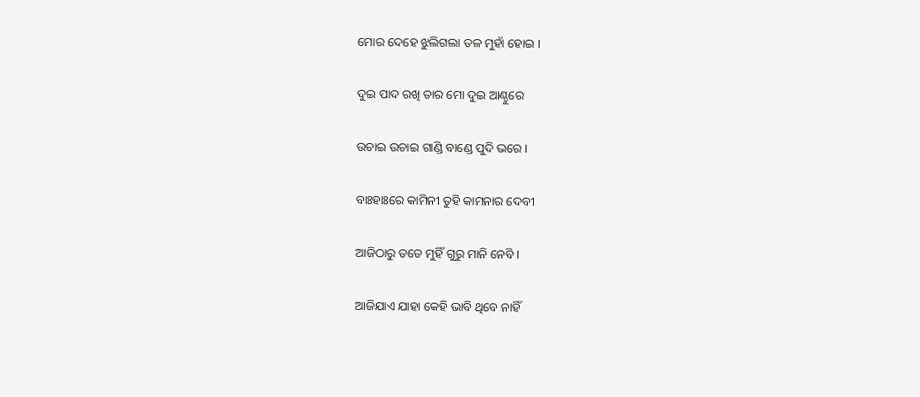ମୋର ଦେହେ ଝୁଲିଗଲା ତଳ ମୁହାଁ ହୋଇ ।

ଦୁଇ ପାଦ ରଖି ତାର ମୋ ଦୁଇ ଆଣ୍ଠୁରେ

ଉଚାଇ ଉଚାଇ ଗାଣ୍ଡି ବାଣ୍ଡେ ପୁଦି ଭରେ ।

ବାଃହାଃରେ କାମିନୀ ତୁହି କାମନାର ଦେବୀ

ଆଜିଠାରୁ ତତେ ମୁହିଁ ଗୁରୁ ମାନି ନେବି ।

ଆଜିଯାଏ ଯାହା କେହି ଭାବି ଥିବେ ନାହିଁ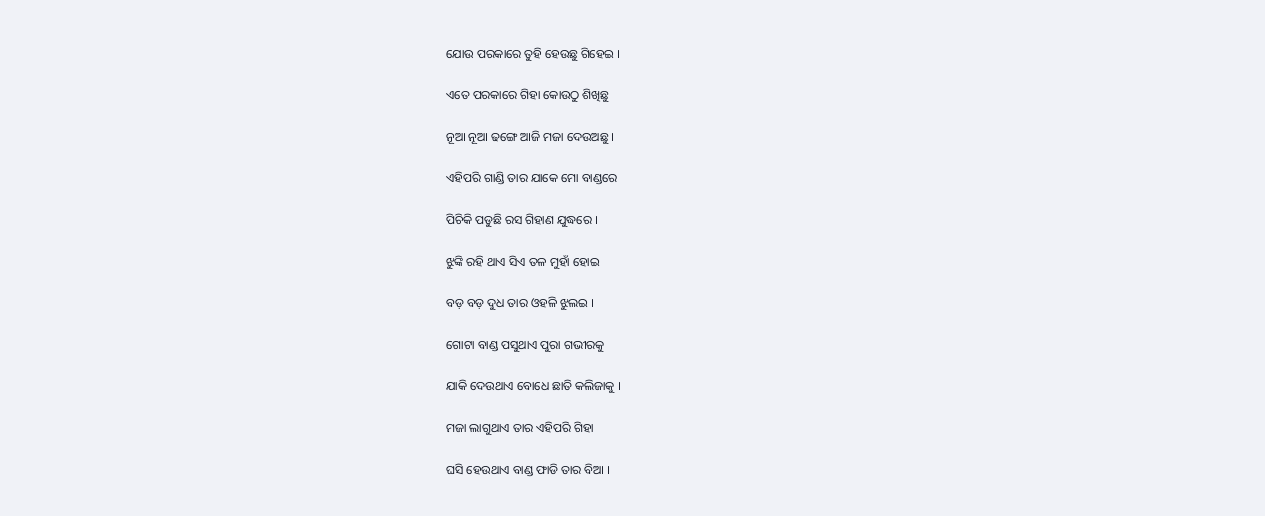ଯୋଉ ପରକାରେ ତୁହି ହେଉଛୁ ଗିହେଇ ।

ଏତେ ପରକାରେ ଗିହା କୋଉଠୁ ଶିଖିଛୁ

ନୂଆ ନୂଆ ଢଙ୍ଗେ ଆଜି ମଜା ଦେଉଅଛୁ ।

ଏହିପରି ଗାଣ୍ଡି ତାର ଯାକେ ମୋ ବାଣ୍ଡରେ

ପିଚିକି ପଡୁଛି ରସ ଗିହାଣ ଯୁଦ୍ଧରେ ।

ଝୁଙ୍କି ରହି ଥାଏ ସିଏ ତଳ ମୁହାଁ ହୋଇ

ବଡ଼ ବଡ଼ ଦୁଧ ତାର ଓହଳି ଝୁଲଇ ।

ଗୋଟା ବାଣ୍ଡ ପସୁଥାଏ ପୁରା ଗଭୀରକୁ

ଯାକି ଦେଉଥାଏ ବୋଧେ ଛାତି କଲିଜାକୁ ।

ମଜା ଲାଗୁଥାଏ ତାର ଏହିପରି ଗିହା

ଘସି ହେଉଥାଏ ବାଣ୍ଡ ଫାଡି ତାର ବିଆ ।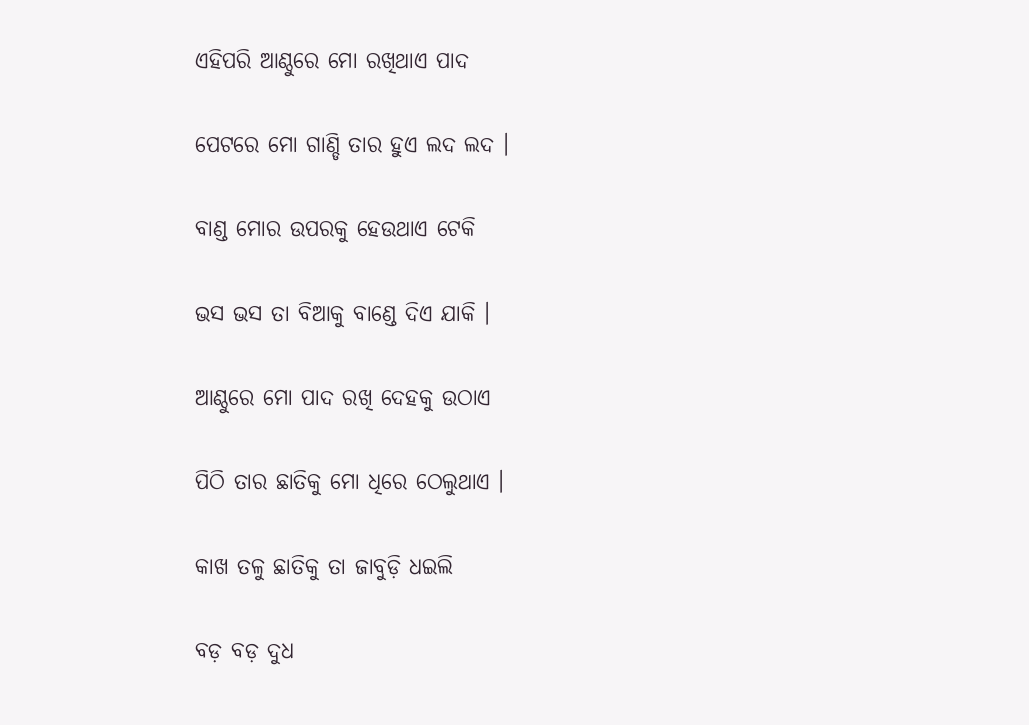ଏହିପରି ଆଣ୍ଠୁରେ ମୋ ରଖିଥାଏ ପାଦ

ପେଟରେ ମୋ ଗାଣ୍ଡି ତାର ହୁଏ ଲଦ ଲଦ ।

ବାଣ୍ଡ ମୋର ଉପରକୁ ହେଉଥାଏ ଟେକି

ଭସ ଭସ ତା ବିଆକୁ ବାଣ୍ଡେ ଦିଏ ଯାକି ।

ଆଣ୍ଠୁରେ ମୋ ପାଦ ରଖି ଦେହକୁ ଉଠାଏ

ପିଠି ତାର ଛାତିକୁ ମୋ ଧିରେ ଠେଲୁଥାଏ ।

କାଖ ତଳୁ ଛାତିକୁ ତା ଜାବୁଡ଼ି ଧଇଲି

ବଡ଼ ବଡ଼ ଦୁଧ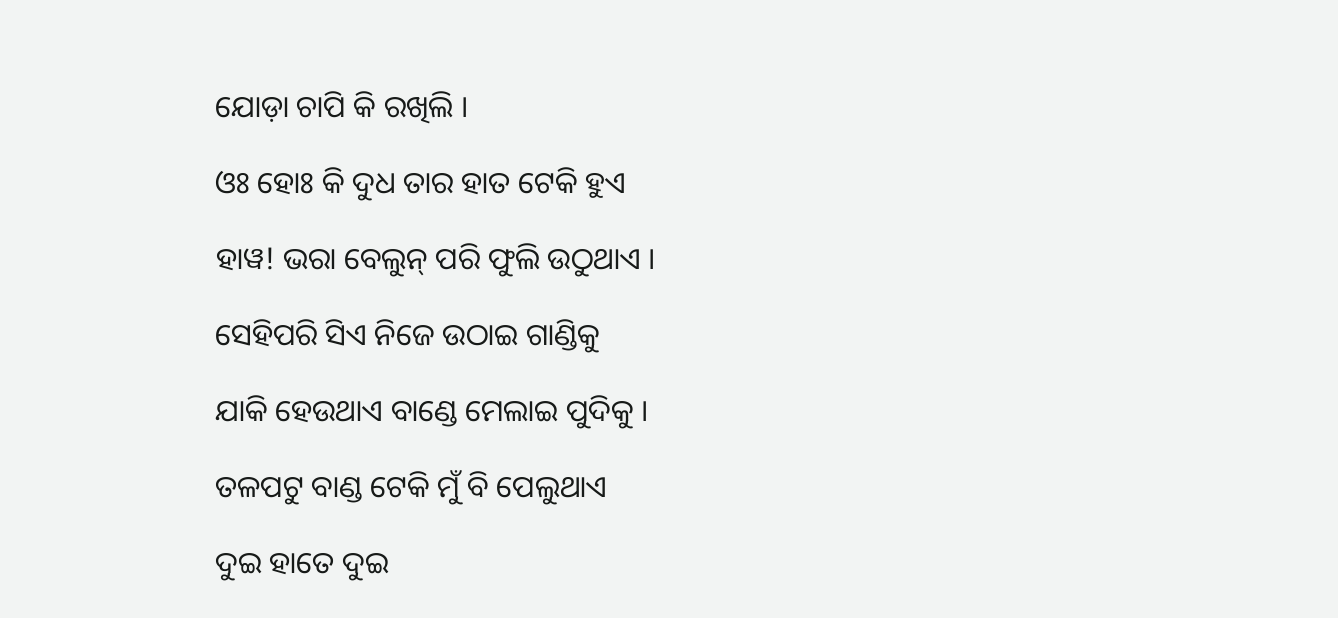ଯୋଡ଼ା ଚାପି କି ରଖିଲି ।

ଓଃ ହୋଃ କି ଦୁଧ ତାର ହାତ ଟେକି ହୁଏ

ହାୱ! ଭରା ବେଲୁନ୍ ପରି ଫୁଲି ଉଠୁଥାଏ ।

ସେହିପରି ସିଏ ନିଜେ ଉଠାଇ ଗାଣ୍ଡିକୁ

ଯାକି ହେଉଥାଏ ବାଣ୍ଡେ ମେଲାଇ ପୁଦିକୁ ।

ତଳପଟୁ ବାଣ୍ଡ ଟେକି ମୁଁ ବି ପେଲୁଥାଏ

ଦୁଇ ହାତେ ଦୁଇ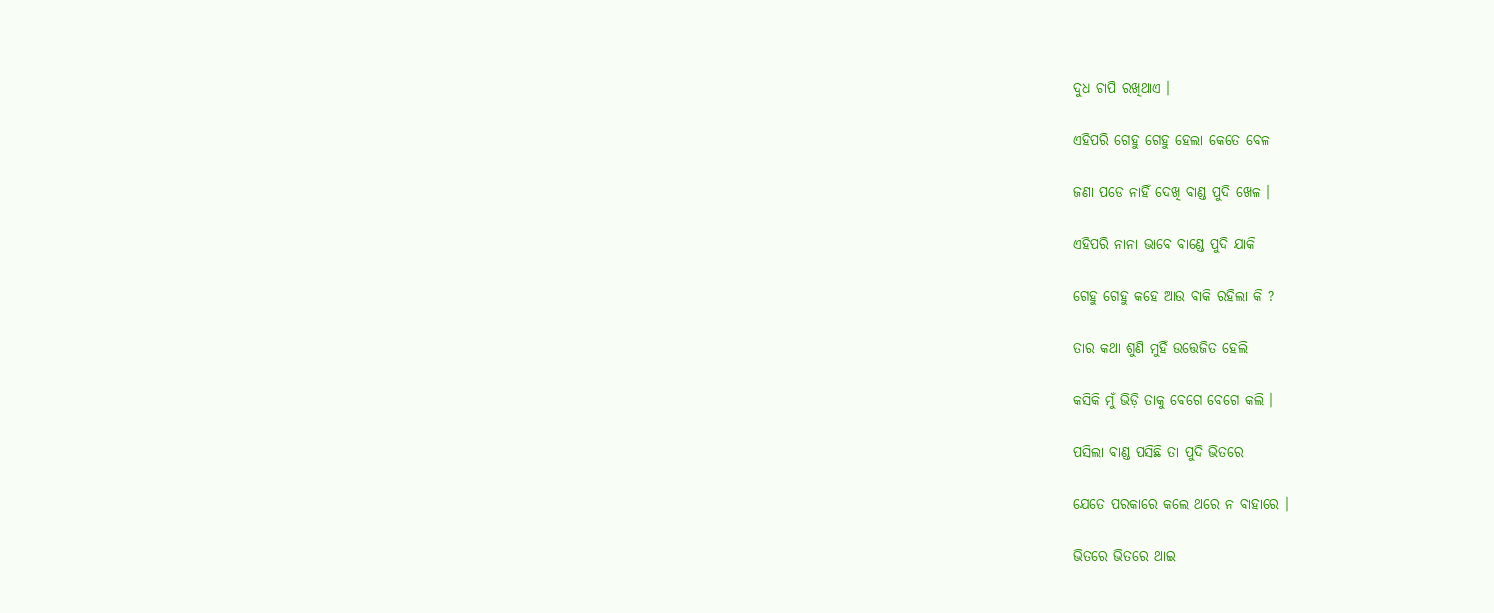ଦୁଧ ଚାପି ରଖିଥାଏ ।

ଏହିପରି ଗେହୁ ଗେହୁ ହେଲା କେତେ ବେଳ

ଜଣା ପଡେ ନାହିଁ ଦେଖି ବାଣ୍ଡ ପୁଦି ଖେଳ ।

ଏହିପରି ନାନା ଭାବେ ବାଣ୍ଡେ ପୁଦି ଯାକି

ଗେହୁ ଗେହୁ କହେ ଆଉ ବାକି ରହିଲା କି ?

ତାର କଥା ଶୁଣି ମୁହିଁ ଉତ୍ତେଜିତ ହେଲି

କସିକି ମୁଁ ଭିଡ଼ି ତାକୁ ବେଗେ ବେଗେ କଲି ।

ପସିଲା ବାଣ୍ଡ ପସିଛି ତା ପୁଦି ଭିତରେ

ଯେତେ ପରକାରେ କଲେ ଥରେ ନ ବାହାରେ ।

ଭିତରେ ଭିତରେ ଥାଇ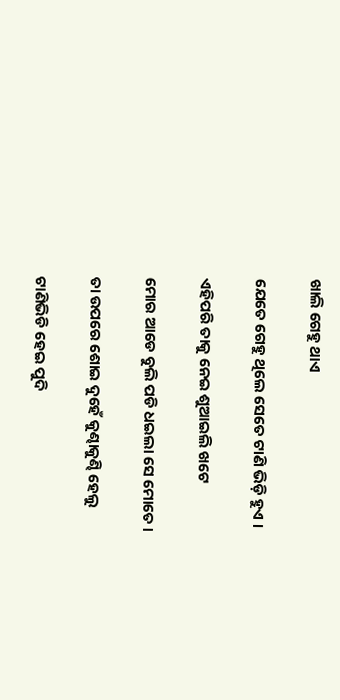ଖାଲି ଗେହୁ ଥାଏ

ଯେତେ ଗେହୁ ଥିଲେ ସେତେ ଟାଣି ଭିଡ଼ି ହୁଏ ।

ଏହିପରି ତାକୁ ନେଇ ଶୁଆଇଲି ଖଟେ

ମୋର ଆଡେ ବୁଲି ପଡି ଧଇଲା ସେ ମୋତେ ।

ତା ଉପରେ ଶୋଇ ଦୁହେଁ କୁଣ୍ଢାକୁଣ୍ଢି ହେଲୁ

ଟାଣିଭିଡି ହେଇ ପୁଦି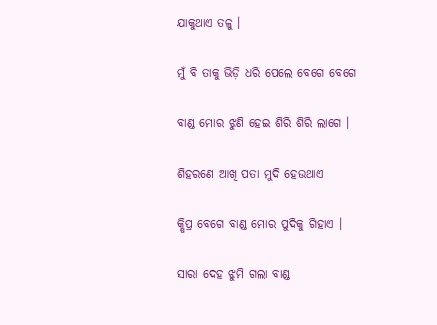ଯାକୁଥାଏ ତଳୁ ।

ମୁଁ ବି ତାକୁ ଭିଡ଼ି ଧରି ପେଲେ ବେଗେ ବେଗେ

ବାଣ୍ଡ ମୋର ଝୁଣି ହେଇ ଶିରି ଶିରି ଲାଗେ ।

ଶିହରଣେ ଆଖି ପତା ମୁଦି ହେଉଥାଏ

କ୍ଷିପ୍ର ବେଗେ ବାଣ୍ଡ ମୋର ପୁଦିକୁ ଗିହାଏ ।

ସାରା ଦେହ ଝୁମି ଗଲା ବାଣ୍ଡ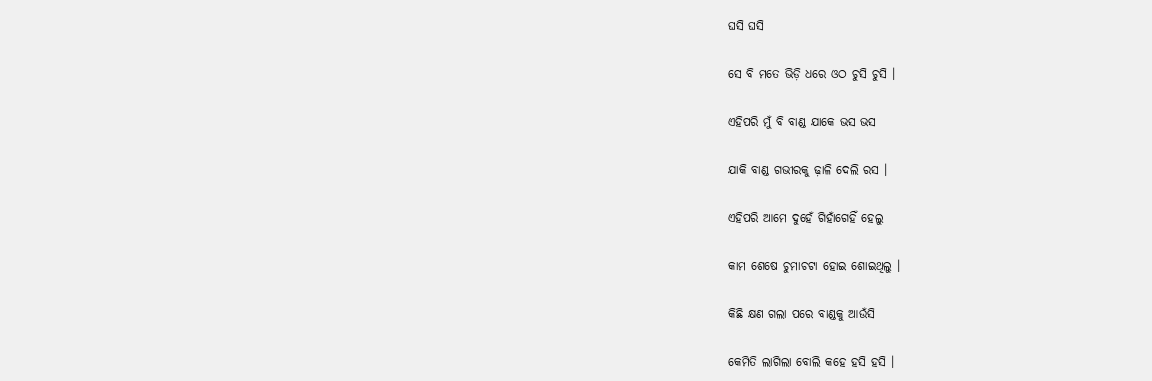ଘସି ଘସି

ସେ ବି ମତେ ଭିଡ଼ି ଧରେ ଓଠ ଚୁସି ଚୁସି ।

ଏହିପରି ମୁଁ ବି ବାଣ୍ଡ ଯାକେ ଭସ ଭସ

ଯାକି ବାଣ୍ଡ ଗଭୀରକୁ ଢ଼ାଳି ଦେଲି ରସ ।

ଏହିପରି ଆମେ ଦୁହେଁ ଗିହାଁଗେହିଁ ହେଲୁ

କାମ ଶେଷେ ଚୁମାଚଟା ହୋଇ ଶୋଇଥିଲୁ ।

କିଛି କ୍ଷଣ ଗଲା ପରେ ବାଣ୍ଡକୁ ଆଉଁସି

କେମିତି ଲାଗିଲା ବୋଲି କହେ ହସି ହସି ।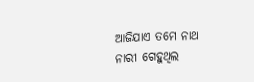ଆଜିଯାଏ ତମେ ନାଥ ନାରୀ ଗେହୁଥିଲ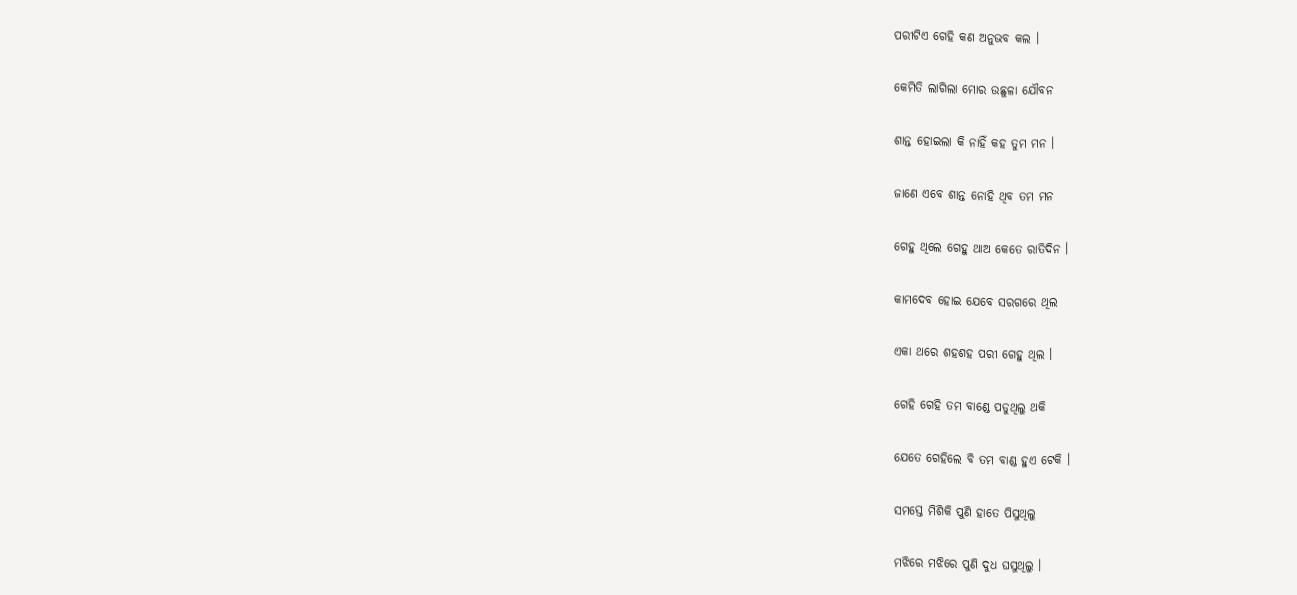ପରୀଟିଏ ଗେହି କଣ ଅନୁଭବ କଲ ।

କେମିତି ଲାଗିଲା ମୋର ଉଛୁଳା ଯୌବନ

ଶାନ୍ତ ହୋଇଲା କି ନାହିଁ କହ ତୁମ ମନ ।

ଜାଣେ ଏବେ ଶାନ୍ତ ନୋହି ଥିବ ତମ ମନ

ଗେହୁ ଥିଲେ ଗେହୁ ଥାଅ କେତେ ରାତିଦିନ ।

କାମଦେବ ହୋଇ ଯେବେ ସରଗରେ ଥିଲ

ଏକା ଥରେ ଶହଶହ ପରୀ ଗେହୁ ଥିଲ ।

ଗେହି ଗେହି ତମ ବାଣ୍ଡେ ପଡୁଥିଲୁ ଥକି

ଯେତେ ଗେହିଲେ ବି ତମ ବାଣ୍ଡ ହୁଏ ଟେକି ।

ସମସ୍ତେ ମିଶିକି ପୁଣି ହାତେ ପିସୁଥିଲୁ

ମଝିରେ ମଝିରେ ପୁଣି ଦୁଧ ଘସୁଥିଲୁ ।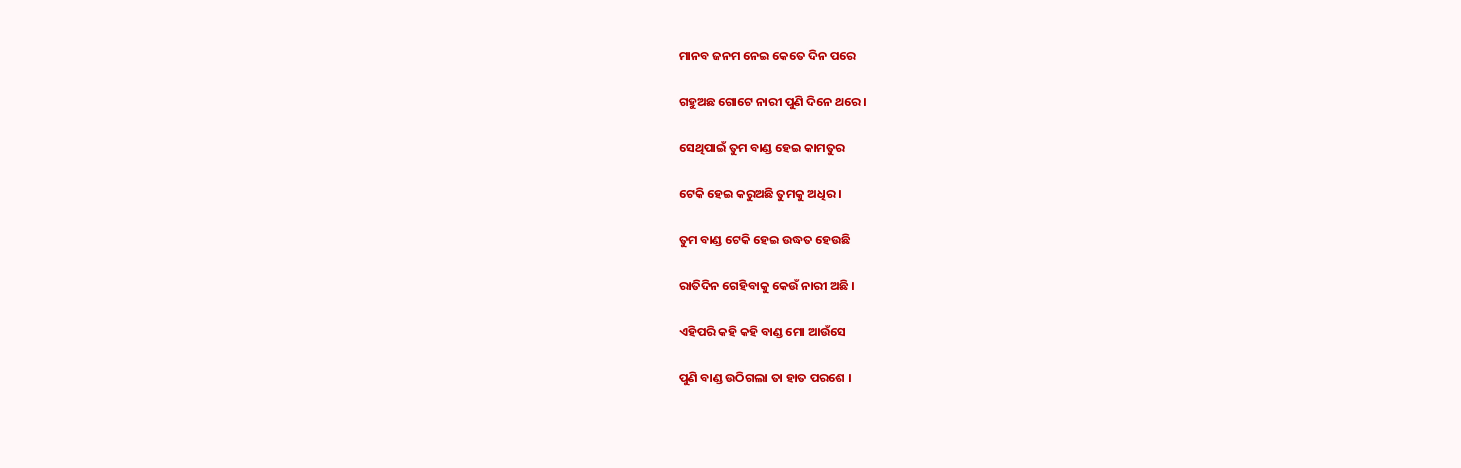ମାନବ ଜନମ ନେଇ କେତେ ଦିନ ପରେ

ଗହୁଅଛ ଗୋଟେ ନାରୀ ପୁଣି ଦିନେ ଥରେ ।

ସେଥିପାଇଁ ତୁମ ବାଣ୍ଡ ହେଇ କାମତୁର

ଟେକି ହେଇ କରୁଅଛି ତୁମକୁ ଅଧିର ।

ତୁମ ବାଣ୍ଡ ଟେକି ହେଇ ଉଦ୍ଧତ ହେଉଛି

ରାତିଦିନ ଗେହିବାକୁ କେଉଁ ନାରୀ ଅଛି ।

ଏହିପରି କହି କହି ବାଣ୍ଡ ମୋ ଆଉଁସେ

ପୁଣି ବାଣ୍ଡ ଉଠିଗଲା ତା ହାତ ପରଶେ ।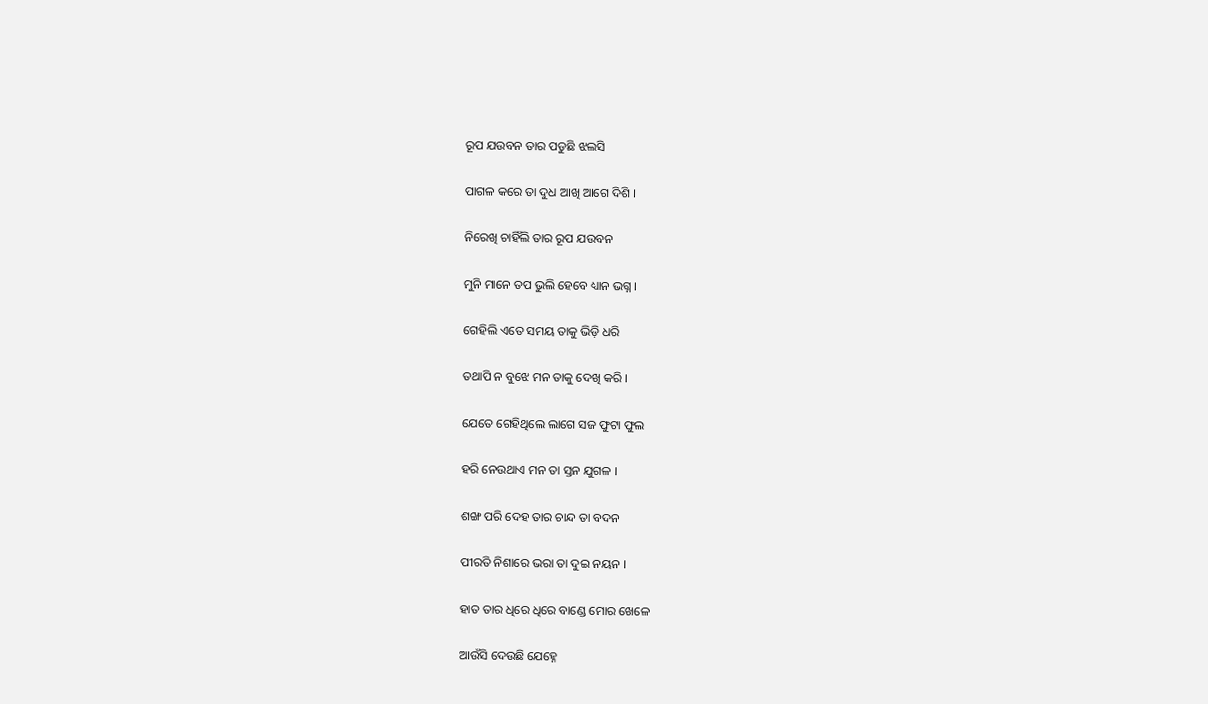ରୂପ ଯଉବନ ତାର ପଡୁଛି ଝଲସି

ପାଗଳ କରେ ତା ଦୁଧ ଆଖି ଆଗେ ଦିଶି ।

ନିରେଖି ଚାହିଁଲି ତାର ରୂପ ଯଉବନ

ମୁନି ମାନେ ତପ ଭୁଲି ହେବେ ଧ୍ୟାନ ଭଗ୍ନ ।

ଗେହିଲି ଏତେ ସମୟ ତାକୁ ଭିଡ଼ି ଧରି

ତଥାପି ନ ବୁଝେ ମନ ତାକୁ ଦେଖି କରି ।

ଯେତେ ଗେହିଥିଲେ ଲାଗେ ସଜ ଫୁଟା ଫୁଲ

ହରି ନେଉଥାଏ ମନ ତା ସ୍ତନ ଯୁଗଳ ।

ଶଙ୍ଖ ପରି ଦେହ ତାର ଚାନ୍ଦ ତା ବଦନ

ପୀରତି ନିଶାରେ ଭରା ତା ଦୁଇ ନୟନ ।

ହାତ ତାର ଧିରେ ଧିରେ ବାଣ୍ଡେ ମୋର ଖେଳେ

ଆଉଁସି ଦେଉଛି ଯେହ୍ନେ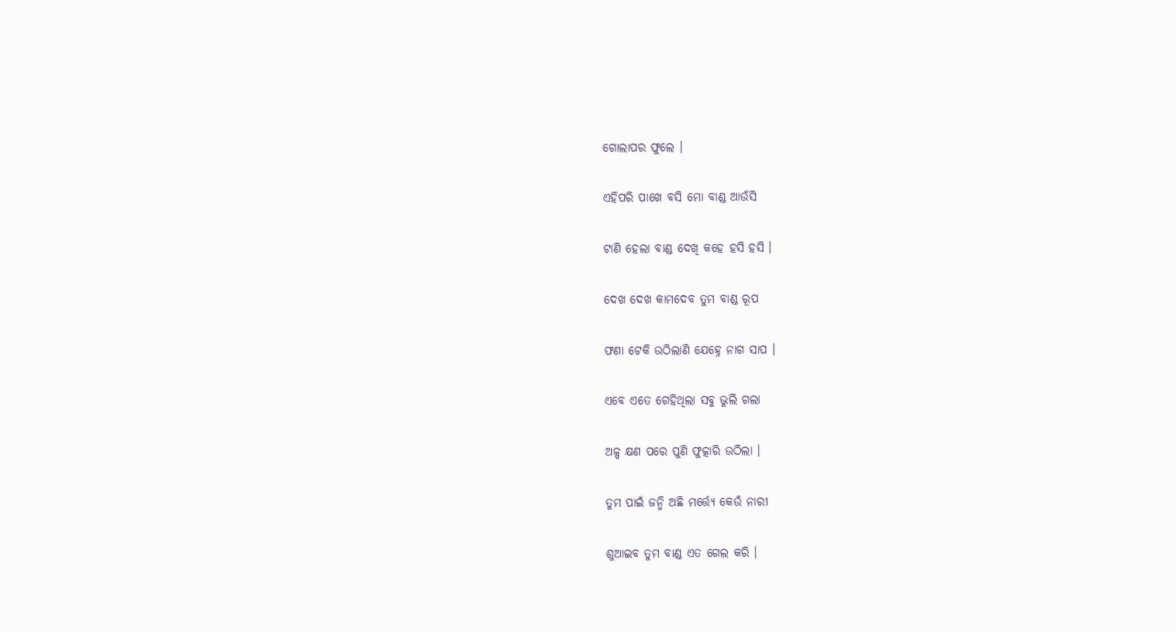ଗୋଲାପର ଫୁଲେ ।

ଏହିପରି ପାଖେ ବସି ମୋ ବାଣ୍ଡ ଆଉଁସି

ଟାଣି ହେଲା ବାଣ୍ଡ ଦେଖି କହେ ହସି ହସି ।

ଦେଖ ଦେଖ କାମଦେବ ତୁମ ବାଣ୍ଡ ରୂପ

ଫଣା ଟେକି ଉଠିଲାଣି ଯେହ୍ନେ ନାଗ ସାପ ।

ଏବେ ଏତେ ଗେହିଥିଲା ସବୁ ଭୁଲି ଗଲା

ଅଳ୍ପ କ୍ଷଣ ପରେ ପୁଣି ଫୁତ୍କାରି ଉଠିଲା ।

ତୁମ ପାଇଁ ଜନ୍ମି ଅଛି ମର୍ତ୍ତ୍ୟେ କେଉଁ ନାରୀ

ଶୁଆଇବ ତୁମ ବାଣ୍ଡ ଏତ ଗେଲ କରି ।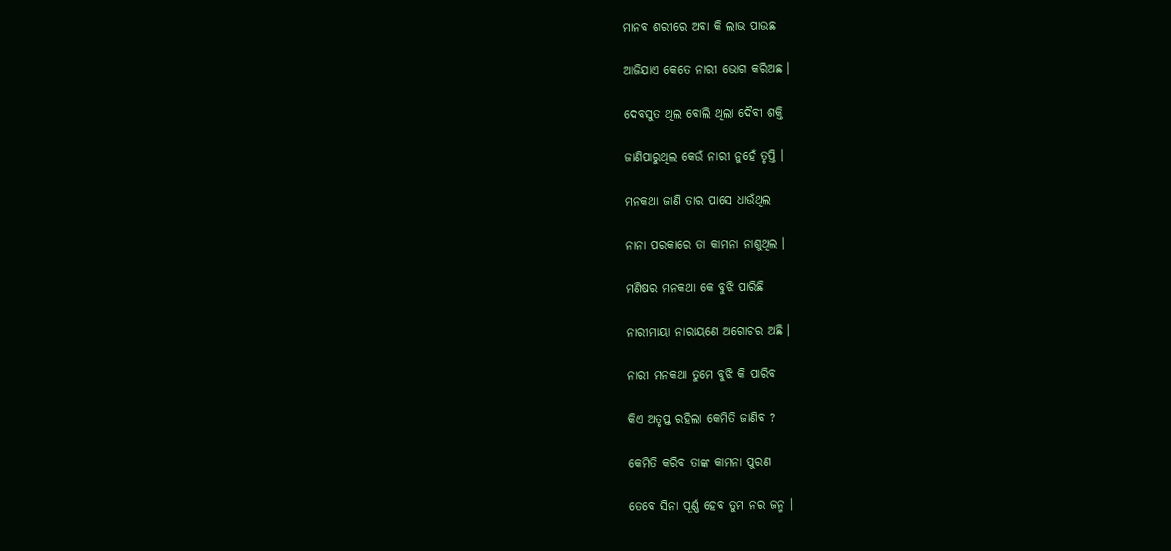ମାନବ ଶରୀରେ ଅବା କି ଲାଭ ପାଉଛ

ଆଜିଯାଏ କେତେ ନାରୀ ଭୋଗ କରିଅଛ ।

ଦେବସୁତ ଥିଲ ବୋଲି ଥିଲା ଦୈବୀ ଶକ୍ତି

ଜାଣିପାରୁଥିଲ କେଉଁ ନାରୀ ନୁହେଁ ତୃପ୍ତି ।

ମନକଥା ଜାଣି ତାର ପାସେ ଧାଉଁଥିଲ

ନାନା ପରକାରେ ତା କାମନା ନାଶୁଥିଲ ।

ମଣିଷର ମନକଥା କେ ବୁଝି ପାରିଛି

ନାରୀମାୟା ନାରାୟଣେ ଅଗୋଚର ଅଛି ।

ନାରୀ ମନକଥା ତୁମେ ବୁଝି କି ପାରିବ

କିଏ ଅତୃପ୍ତ ରହିଲା କେମିତି ଜାଣିବ ?

କେମିତି କରିବ ତାଙ୍କ କାମନା ପୁରଣ

ତେବେ ସିନା ପୂର୍ଣ୍ଣ ହେବ ତୁମ ନର ଜନ୍ମ ।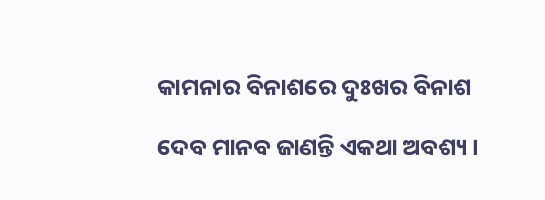କାମନାର ବିନାଶରେ ଦୁଃଖର ବିନାଶ

ଦେବ ମାନବ ଜାଣନ୍ତି ଏକଥା ଅବଶ୍ୟ ।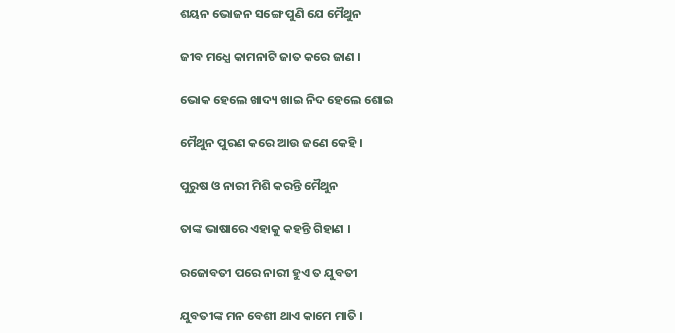ଶୟନ ଭୋଜନ ସଙ୍ଗେ ପୁଣି ଯେ ମୈଥୁନ

ଜୀବ ମଧ୍ଯେ କାମନାଟି ଜାତ କରେ ଜାଣ ।

ଭୋକ ହେଲେ ଖାଦ୍ୟ ଖାଇ ନିଦ ହେଲେ ଶୋଇ

ମୈଥୁନ ପୁରଣ କରେ ଆଉ ଜଣେ କେହି ।

ପୁରୁଷ ଓ ନାରୀ ମିଶି କରନ୍ତି ମୈଥୁନ

ତାଙ୍କ ଭାଷାରେ ଏହାକୁ କହନ୍ତି ଗିହାଣ ।

ରଜୋବତୀ ପରେ ନାରୀ ହୁଏ ତ ଯୁବତୀ

ଯୁବତୀଙ୍କ ମନ ବେଶୀ ଥାଏ କାମେ ମାତି ।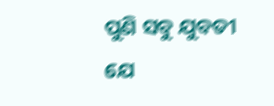ପୁଣି ସବୁ ଯୁବତୀ ଯେ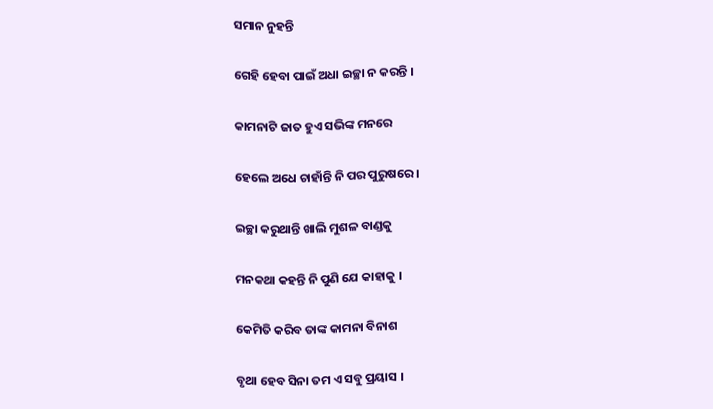ସମାନ ନୁହନ୍ତି

ଗେହି ହେବା ପାଇଁ ଅଧା ଇଚ୍ଛା ନ କରନ୍ତି ।

କାମନାଟି ଜାତ ହୁଏ ସଭିଙ୍କ ମନରେ

ହେଲେ ଅଧେ ଚାହାଁନ୍ତି ନି ପର ପୁରୁଷରେ ।

ଇଚ୍ଛା କରୁଥାନ୍ତି ଖାଲି ମୁଶଳ ବାଣ୍ଡକୁ

ମନକଥା କହନ୍ତି ନି ପୁଣି ଯେ କାହାକୁ ।

କେମିତି କରିବ ତାଙ୍କ କାମନା ବିନାଶ

ବୃଥା ହେବ ସିନା ତମ ଏ ସବୁ ପ୍ରୟାସ ।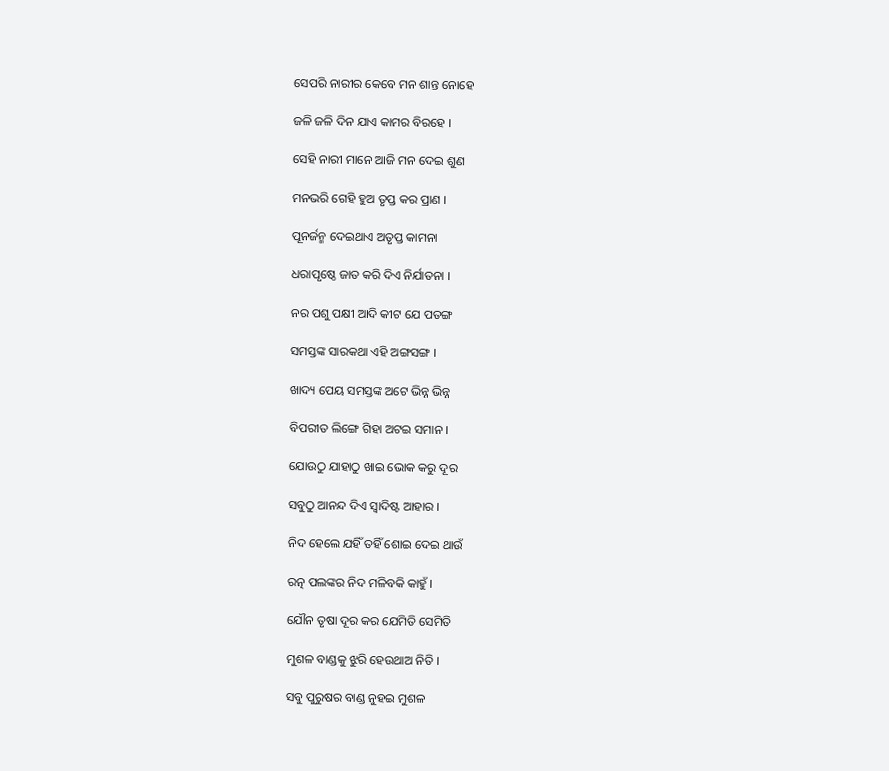ସେପରି ନାରୀର କେବେ ମନ ଶାନ୍ତ ନୋହେ

ଜଳି ଜଳି ଦିନ ଯାଏ କାମର ବିରହେ ।

ସେହି ନାରୀ ମାନେ ଆଜି ମନ ଦେଇ ଶୁଣ

ମନଭରି ଗେହି ହୁଅ ତୃପ୍ତ କର ପ୍ରାଣ ।

ପୂନର୍ଜନ୍ମ ଦେଇଥାଏ ଅତୃପ୍ତ କାମନା

ଧରାପୃଷ୍ଠେ ଜାତ କରି ଦିଏ ନିର୍ଯାତନା ।

ନର ପଶୁ ପକ୍ଷୀ ଆଦି କୀଟ ଯେ ପତଙ୍ଗ

ସମସ୍ତଙ୍କ ସାରକଥା ଏହି ଅଙ୍ଗସଙ୍ଗ ।

ଖାଦ୍ୟ ପେୟ ସମସ୍ତଙ୍କ ଅଟେ ଭିନ୍ନ ଭିନ୍ନ

ବିପରୀତ ଲିଙ୍ଗେ ଗିହା ଅଟଇ ସମାନ ।

ଯୋଉଠୁ ଯାହାଠୁ ଖାଇ ଭୋକ କରୁ ଦୂର

ସବୁଠୁ ଆନନ୍ଦ ଦିଏ ସ୍ଵାଦିଷ୍ଟ ଆହାର ।

ନିଦ ହେଲେ ଯହିଁ ତହିଁ ଶୋଇ ଦେଇ ଥାଉଁ

ରତ୍ନ ପଲଙ୍କର ନିଦ ମଳିବକି କାହୁଁ ।

ଯୌନ ତୃଷା ଦୂର କର ଯେମିତି ସେମିତି

ମୁଶଳ ବାଣ୍ଡକୁ ଝୁରି ହେଉଥାଅ ନିତି ।

ସବୁ ପୁରୁଷର ବାଣ୍ଡ ନୁହଇ ମୁଶଳ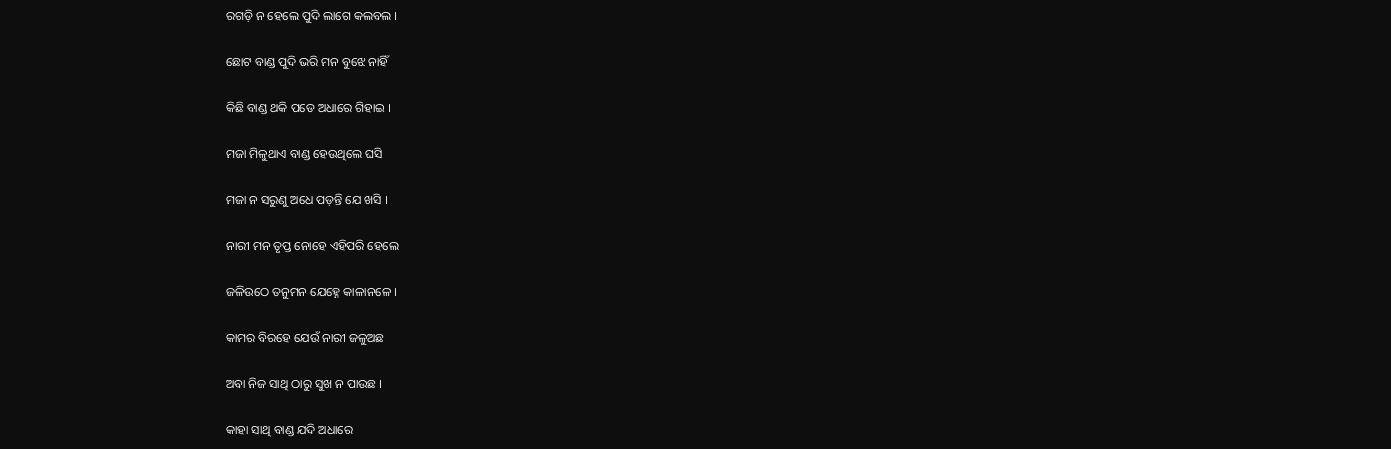ରଗଡ଼ି ନ ହେଲେ ପୁଦି ଲାଗେ କଲବଲ ।

ଛୋଟ ବାଣ୍ଡ ପୁଦି ଭରି ମନ ବୁଝେ ନାହିଁ

କିଛି ବାଣ୍ଡ ଥକି ପଡେ ଅଧାରେ ଗିହାଇ ।

ମଜା ମିଳୁଥାଏ ବାଣ୍ଡ ହେଉଥିଲେ ଘସି

ମଜା ନ ସରୁଣୁ ଅଧେ ପଡ଼ନ୍ତି ଯେ ଖସି ।

ନାରୀ ମନ ତୃପ୍ତ ନୋହେ ଏହିପରି ହେଲେ

ଜଳିଉଠେ ତନୁମନ ଯେହ୍ନେ କାଳାନଳେ ।

କାମର ବିରହେ ଯେଉଁ ନାରୀ ଜଳୁଅଛ

ଅବା ନିଜ ସାଥି ଠାରୁ ସୁଖ ନ ପାଉଛ ।

କାହା ସାଥି ବାଣ୍ଡ ଯଦି ଅଧାରେ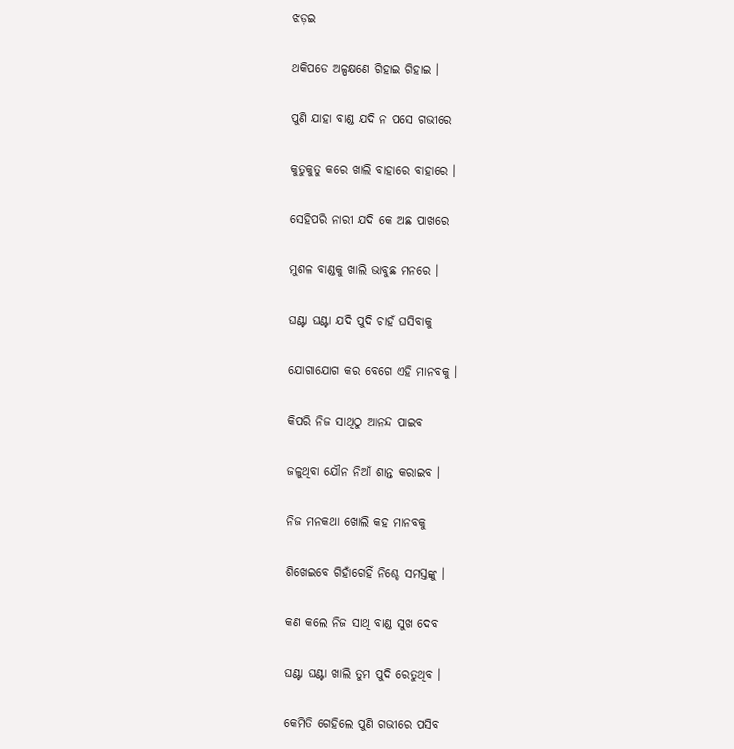ଝଡ଼ଇ

ଥକିପଡେ ଅଳ୍ପକ୍ଷଣେ ଗିହାଇ ଗିହାଇ ।

ପୁଣି ଯାହା ବାଣ୍ଡ ଯଦି ନ ପସେ ଗଭୀରେ

କୁତୁକୁତୁ କରେ ଖାଲି ବାହାରେ ବାହାରେ ।

ସେହିପରି ନାରୀ ଯଦି କେ ଅଛ ପାଖରେ

ମୁଶଳ ବାଣ୍ଡକୁ ଖାଲି ଭାବୁଛ ମନରେ ।

ଘଣ୍ଟା ଘଣ୍ଟା ଯଦି ପୁଦି ଚାହଁ ଘସିବାକୁ

ଯୋଗାଯୋଗ କର ବେଗେ ଏହି ମାନବକୁ ।

କିପରି ନିଜ ସାଥିଠୁ ଆନନ୍ଦ ପାଇବ

ଜଳୁଥିବା ଯୌନ ନିଆଁ ଶାନ୍ତ କରାଇବ ।

ନିଜ ମନକଥା ଖୋଲି କହ ମାନବକୁ

ଶିଖେଇବେ ଗିହାଁଗେହିଁ ନିଶ୍ଚେ ସମସ୍ତଙ୍କୁ ।

କଣ କଲେ ନିଜ ସାଥି ବାଣ୍ଡ ସୁଖ ଦେବ

ଘଣ୍ଟା ଘଣ୍ଟା ଖାଲି ତୁମ ପୁଦି ରେତୁଥିବ ।

କେମିତି ଗେହିଲେ ପୁଣି ଗଭୀରେ ପସିବ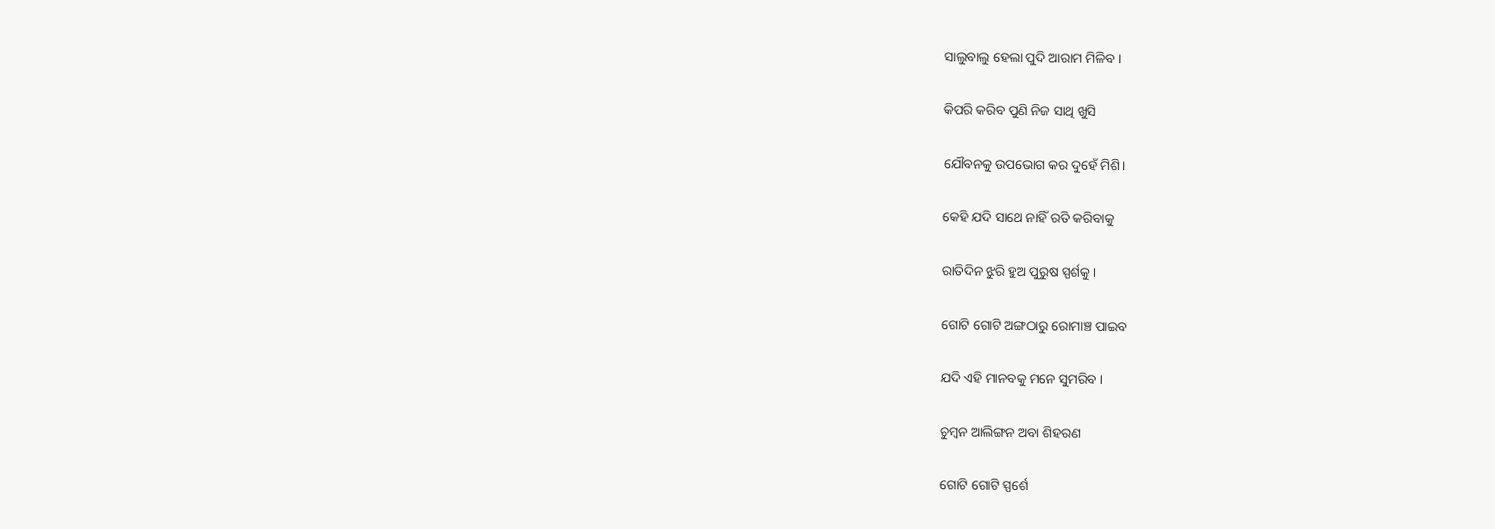ସାଲୁବାଲୁ ହେଲା ପୁଦି ଆରାମ ମିଳିବ ।

କିପରି କରିବ ପୁଣି ନିଜ ସାଥି ଖୁସି

ଯୌବନକୁ ଉପଭୋଗ କର ଦୁହେଁ ମିଶି।

କେହି ଯଦି ସାଥେ ନାହିଁ ରତି କରିବାକୁ

ରାତିଦିନ ଝୁରି ହୁଅ ପୁରୁଷ ସ୍ପର୍ଶକୁ ।

ଗୋଟି ଗୋଟି ଅଙ୍ଗଠାରୁ ରୋମାଞ୍ଚ ପାଇବ

ଯଦି ଏହି ମାନବକୁ ମନେ ସୁମରିବ ।

ଚୁମ୍ବନ ଆଲିଙ୍ଗନ ଅବା ଶିହରଣ

ଗୋଟି ଗୋଟି ସ୍ପର୍ଶେ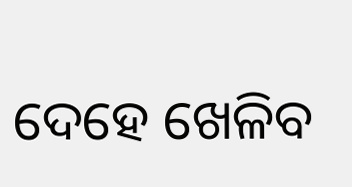ଦେହେ ଖେଳିବ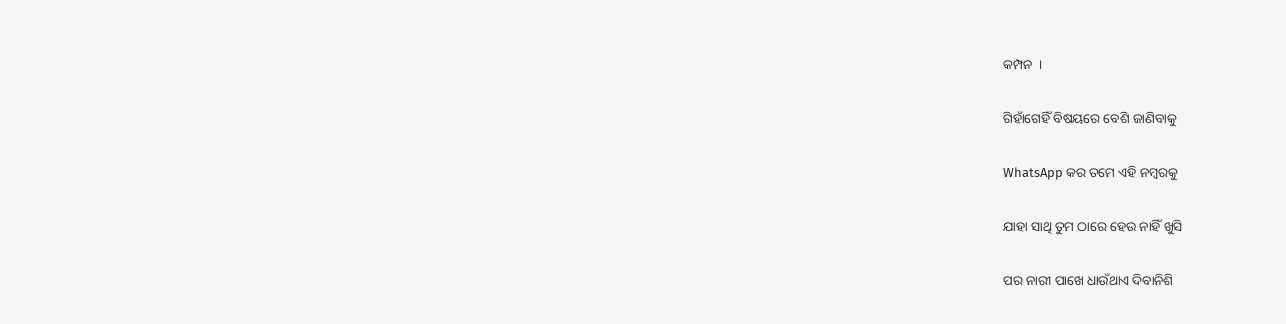କମ୍ପନ  ।

ଗିହାଁଗେହିଁ ବିଷୟରେ ବେଶି ଜାଣିବାକୁ

WhatsApp କର ତମେ ଏହି ନମ୍ବରକୁ

ଯାହା ସାଥି ତୁମ ଠାରେ ହେଉ ନାହିଁ ଖୁସି

ପର ନାରୀ ପାଖେ ଧାଉଁଥାଏ ଦିବାନିଶି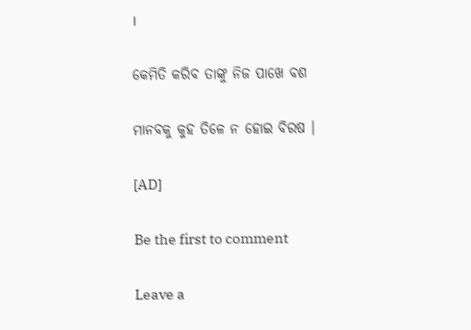।

କେମିତି କରିବ ତାଙ୍କୁ ନିଜ ପାଖେ ବଶ

ମାନବକୁ କୁହ ତିଳେ ନ ହୋଇ ବିରଷ ।

[AD]

Be the first to comment

Leave a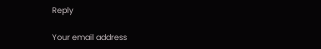Reply

Your email address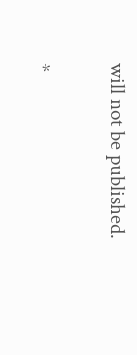will not be published.


*